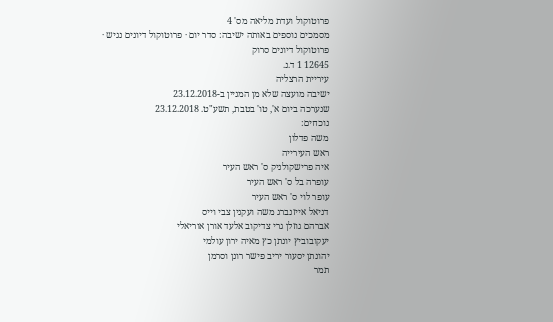פרוטוקול ועדת מליאה מס' 4
מסמכים נוספים באותה ישיבה: סדר יום · פרוטוקול דיונים נגיש · פרוטוקול דיונים סרוק
12645 1 ד.נ.
עיריית הרצליה
ישיבה מועצה שלא מן המניין ב-23.12.2018
שנערכה ביום א', טו' בטבת, תשע"ט. 23.12.2018
נוכחים:
משה פדלון
ראש העירייה
איה פרישקולניק ס' ראש העיר
עופרה בל ס' ראש העיר
עופר לוי ס' ראש העיר
דניאל אייזנברג משה ועקנין צבי וייס
אברהם גוזלן גרי צדיקוב אלעד אורן אוריאלי
יעקובוביץ יונתן כץ מאיה ירון עולמי
יהונתן יסעור יריב פישר רונן וסרמן
תמר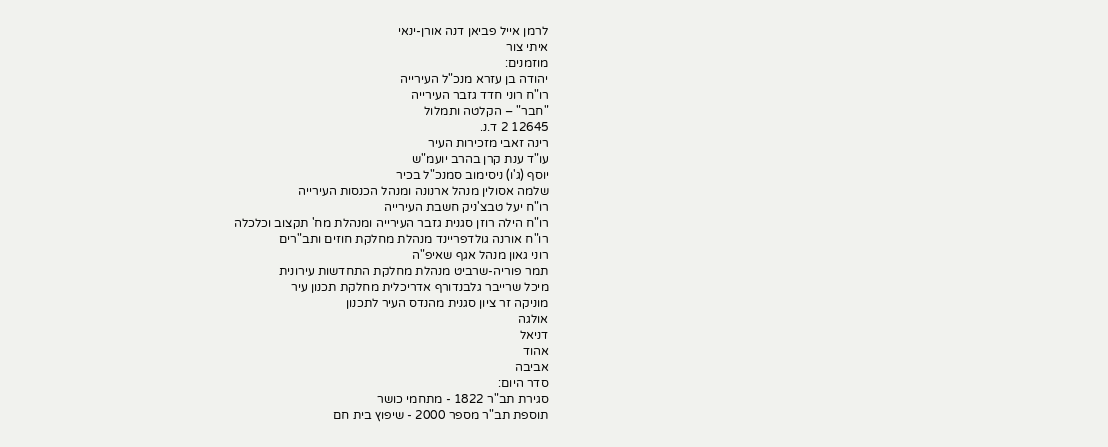לרמן אייל פביאן דנה אורן-ינאי
איתי צור
מוזמנים:
יהודה בן עזרא מנכ"ל העירייה
רו"ח רוני חדד גזבר העירייה
"חבר" – הקלטה ותמלול
12645 2 ד.נ.
רינה זאבי מזכירות העיר
עו"ד ענת קרן בהרב יועמ"ש
יוסף (ג'ו) ניסימוב סמנכ"ל בכיר
שלמה אסולין מנהל ארנונה ומנהל הכנסות העירייה
רו"ח יעל טבצ'ניק חשבת העירייה
רו"ח הילה רוזן סגנית גזבר העירייה ומנהלת מח' תקצוב וכלכלה
רו"ח אורנה גולדפריינד מנהלת מחלקת חוזים ותב"רים
רוני גאון מנהל אגף שאיפ"ה
תמר פוריה-שרביט מנהלת מחלקת התחדשות עירונית
מיכל שרייבר גלבנדורף אדריכלית מחלקת תכנון עיר
מוניקה זר ציון סגנית מהנדס העיר לתכנון
אולגה
דניאל
אהוד
אביבה
סדר היום:
סגירת תב"ר 1822 - מתחמי כושר
תוספת תב"ר מספר 2000 - שיפוץ בית חם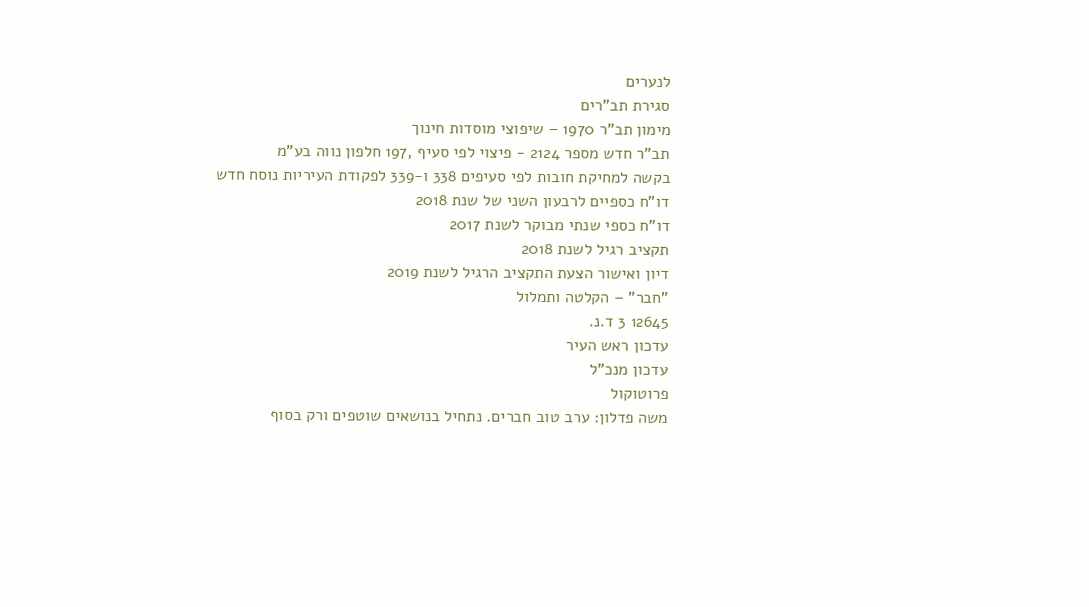לנערים
סגירת תב"רים
מימון תב"ר 1970 – שיפוצי מוסדות חינוך
תב"ר חדש מספר 2124 - פיצוי לפי סעיף ,197 חלפון נווה בע"מ
בקשה למחיקת חובות לפי סעיפים 338 ו-339 לפקודת העיריות נוסח חדש
דו"ח כספיים לרבעון השני של שנת 2018
דו"ח כספי שנתי מבוקר לשנת 2017
תקציב רגיל לשנת 2018
דיון ואישור הצעת התקציב הרגיל לשנת 2019
"חבר" – הקלטה ותמלול
12645 3 ד.נ.
עדכון ראש העיר
עדכון מנכ"ל
פרוטוקול
משה פדלון: ערב טוב חברים. נתחיל בנושאים שוטפים ורק בסוף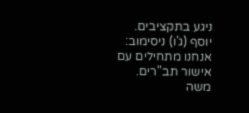ניגע בתקציבים.
יוסף (ג'ו) ניסימוב: אנחנו מתחילים עם אישור תב"רים.
משה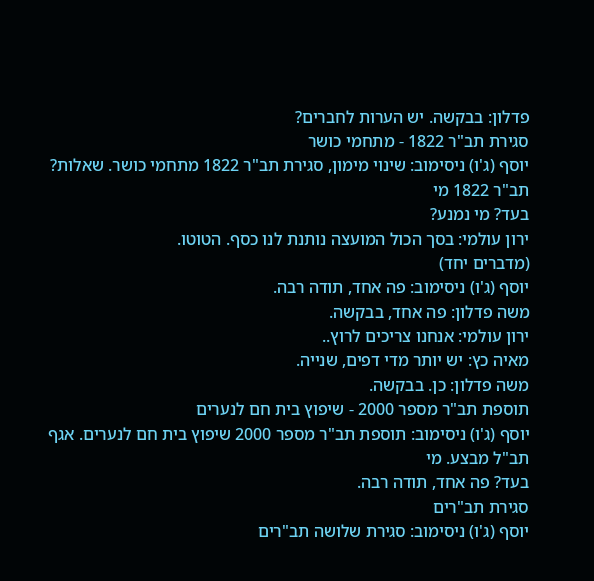פדלון: בבקשה. יש הערות לחברים?
סגירת תב"ר 1822 - מתחמי כושר
יוסף (ג'ו) ניסימוב: שינוי מימון, סגירת תב"ר 1822 מתחמי כושר. שאלות? תב"ר 1822 מי
בעד? מי נמנע?
ירון עולמי: בסך הכול המועצה נותנת לנו כסף. הטוטו.
(מדברים יחד)
יוסף (ג'ו) ניסימוב: פה אחד, תודה רבה.
משה פדלון: פה אחד, בבקשה.
ירון עולמי: אנחנו צריכים לרוץ..
מאיה כץ: יש יותר מדי דפים, שנייה.
משה פדלון: כן. בבקשה.
תוספת תב"ר מספר 2000 - שיפוץ בית חם לנערים
יוסף (ג'ו) ניסימוב: תוספת תב"ר מספר 2000 שיפוץ בית חם לנערים. אגף תב"ל מבצע. מי
בעד? פה אחד, תודה רבה.
סגירת תב"רים
יוסף (ג'ו) ניסימוב: סגירת שלושה תב"רים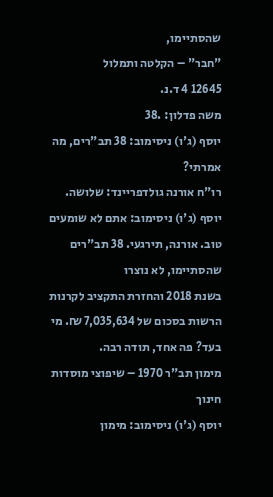שהסתיימו,
"חבר" – הקלטה ותמלול
12645 4 ד.נ.
משה פדלון: .38
יוסף (ג'ו) ניסימוב: 38 תב"רים, מה אמרתי?
רו"ח אורנה גולדפריינד: שלושה.
יוסף (ג'ו) ניסימוב: אתם לא שומעים טוב. אורנה, תירגעי. 38 תב"רים שהסתיימו, לא נוצרו
בשנת 2018 והחזרת התקציב לקרנות הרשות בסכום של 7,035,634 ₪. מי
בעד? פה אחד, תודה רבה.
מימון תב"ר 1970 – שיפוצי מוסדות חינוך
יוסף (ג'ו) ניסימוב: מימון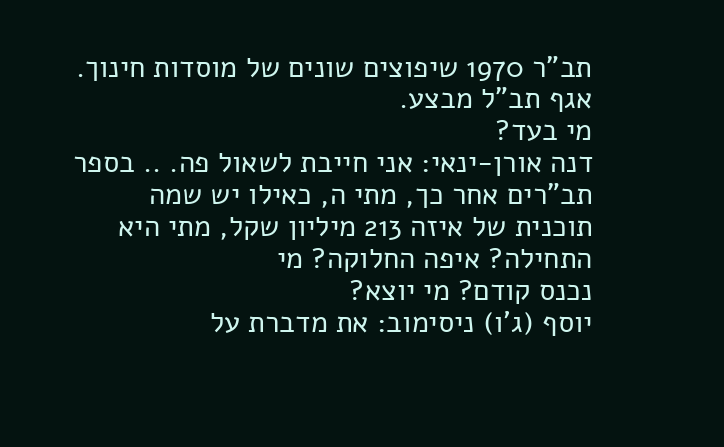תב"ר 1970 שיפוצים שונים של מוסדות חינוך. אגף תב"ל מבצע.
מי בעד?
דנה אורן-ינאי: אני חייבת לשאול פה. .. בספר תב"רים אחר כך, מתי ה, כאילו יש שמה
תוכנית של איזה 213 מיליון שקל, מתי היא התחילה? איפה החלוקה? מי
נכנס קודם? מי יוצא?
יוסף (ג'ו) ניסימוב: את מדברת על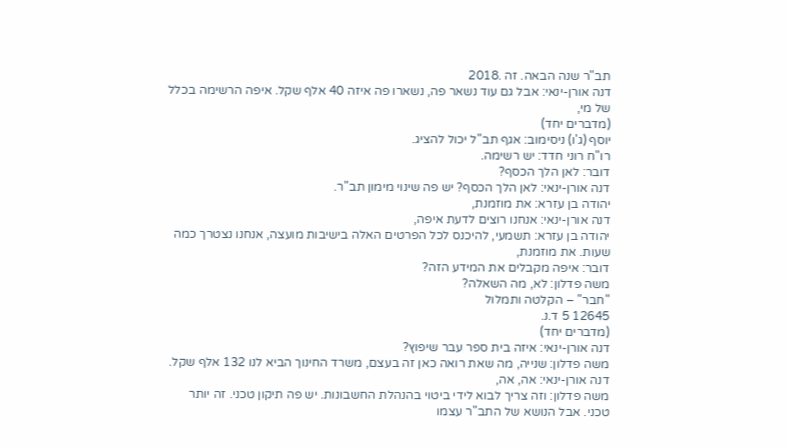תב"ר שנה הבאה. זה .2018
דנה אורן-ינאי: אבל גם עוד נשאר פה, נשארו פה איזה 40 אלף שקל. איפה הרשימה בכלל
של מי,
(מדברים יחד)
יוסף (ג'ו) ניסימוב: אגף תב"ל יכול להציג.
רו"ח רוני חדד: יש רשימה.
דובר: לאן הלך הכסף?
דנה אורן-ינאי: לאן הלך הכסף? יש פה שינוי מימון תב"ר.
יהודה בן עזרא: את מוזמנת,
דנה אורן-ינאי: אנחנו רוצים לדעת איפה,
יהודה בן עזרא: תשמעי, להיכנס לכל הפרטים האלה בישיבות מועצה, אנחנו נצטרך כמה
שעות. את מוזמנת,
דובר: איפה מקבלים את המידע הזה?
משה פדלון: לא, מה השאלה?
"חבר" – הקלטה ותמלול
12645 5 ד.נ.
(מדברים יחד)
דנה אורן-ינאי: איזה בית ספר עבר שיפוץ?
משה פדלון: שנייה, מה שאת רואה כאן זה בעצם, משרד החינוך הביא לנו 132 אלף שקל.
דנה אורן-ינאי: אה, אה,
משה פדלון: וזה צריך לבוא לידי ביטוי בהנהלת החשבונות. יש פה תיקון טכני. זה יותר
טכני. אבל הנושא של התב"ר עצמו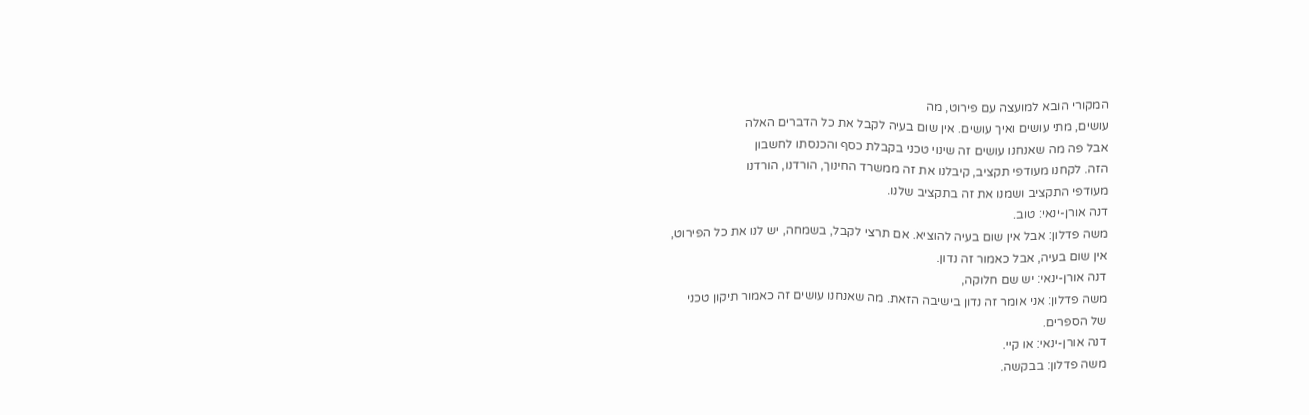המקורי הובא למועצה עם פירוט, מה
עושים, מתי עושים ואיך עושים. אין שום בעיה לקבל את כל הדברים האלה
אבל פה מה שאנחנו עושים זה שינוי טכני בקבלת כסף והכנסתו לחשבון
הזה. לקחנו מעודפי תקציב, קיבלנו את זה ממשרד החינוך, הורדנו, הורדנו
מעודפי התקציב ושמנו את זה בתקציב שלנו.
דנה אורן-ינאי: טוב.
משה פדלון: אבל אין שום בעיה להוציא. אם תרצי לקבל, בשמחה, יש לנו את כל הפירוט,
אין שום בעיה, אבל כאמור זה נדון.
דנה אורן-ינאי: יש שם חלוקה,
משה פדלון: אני אומר זה נדון בישיבה הזאת. מה שאנחנו עושים זה כאמור תיקון טכני
של הספרים.
דנה אורן-ינאי: או קיי.
משה פדלון: בבקשה.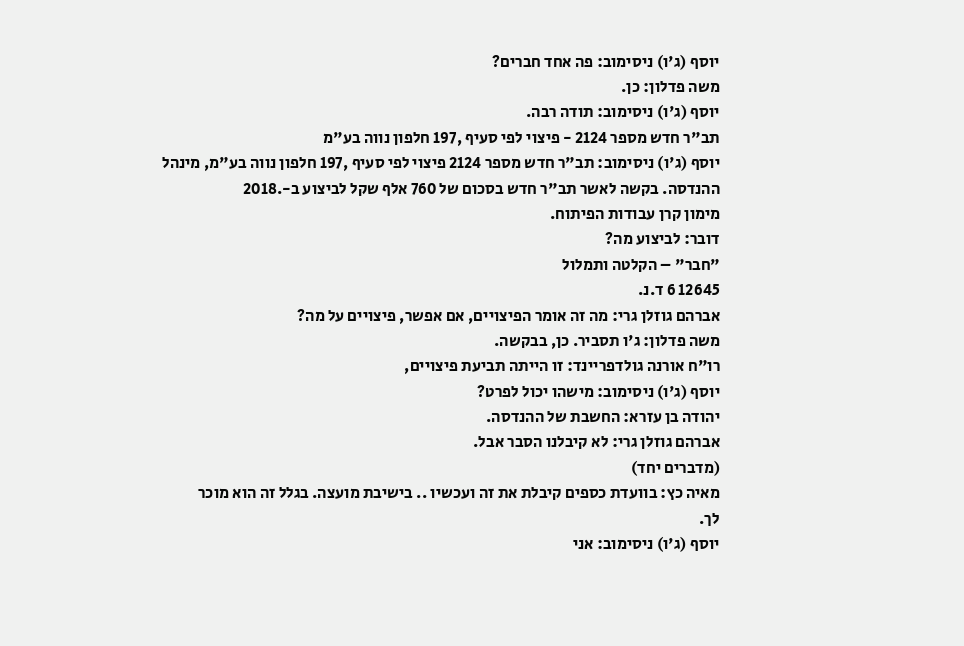יוסף (ג'ו) ניסימוב: פה אחד חברים?
משה פדלון: כן.
יוסף (ג'ו) ניסימוב: תודה רבה.
תב"ר חדש מספר 2124 - פיצוי לפי סעיף ,197 חלפון נווה בע"מ
יוסף (ג'ו) ניסימוב: תב"ר חדש מספר 2124 פיצוי לפי סעיף ,197 חלפון נווה בע"מ, מינהל
ההנדסה. בקשה לאשר תב"ר חדש בסכום של 760 אלף שקל לביצוע ב-.2018
מימון קרן עבודות הפיתוח.
דובר: לביצוע מה?
"חבר" – הקלטה ותמלול
12645 6 ד.נ.
אברהם גוזלן גרי: מה זה אומר הפיצויים, אם אפשר, פיצויים על מה?
משה פדלון: ג'ו תסביר. כן, בבקשה.
רו"ח אורנה גולדפריינד: זו הייתה תביעת פיצויים,
יוסף (ג'ו) ניסימוב: מישהו יכול לפרט?
יהודה בן עזרא: החשבת של ההנדסה.
אברהם גוזלן גרי: לא קיבלנו הסבר אבל.
(מדברים יחד)
מאיה כץ: בוועדת כספים קיבלת את זה ועכשיו .. בישיבת מועצה. בגלל זה הוא מוכר
לך.
יוסף (ג'ו) ניסימוב: אני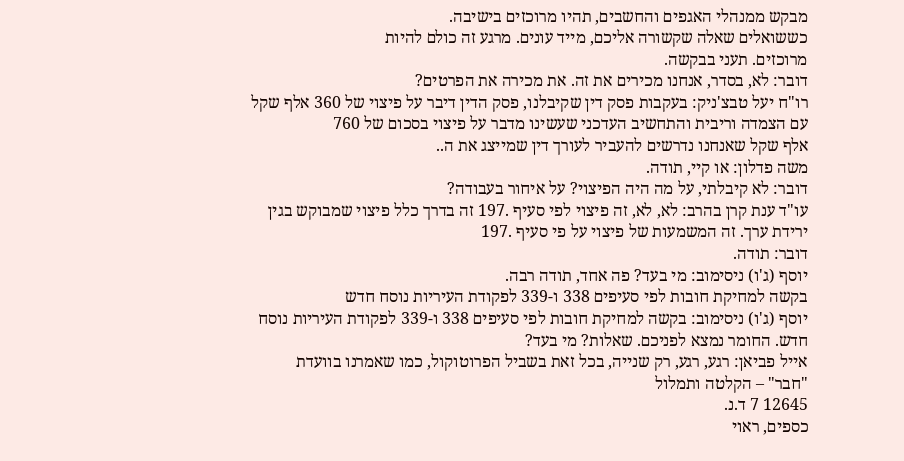מבקש ממנהלי האגפים והחשבים, תהיו מרוכזים בישיבה.
כששואלים שאלה שקשורה אליכם, מייד עונים. מרגע זה כולם להיות
מרוכזים. תעני בבקשה.
דובר: לא, בסדר, אנחנו מכירים את זה. את מכירה את הפרטים?
רו"ח יעל טבצ'ניק: בעקבות פסק דין שקיבלנו, פסק הדין דיבר על פיצוי של 360 אלף שקל
עם הצמדה וריבית והתחשיב העדכני שעשינו מדבר על פיצוי בסכום של 760
אלף שקל שאנחנו נדרשים להעביר לעורך דין שמייצג את ה..
משה פדלון: או קיי, תודה.
דובר: לא קיבלתי, על מה היה הפיצוי? על איחור בעבודה?
עו"ד ענת קרן בהרב: לא, לא, זה פיצוי לפי סעיף .197 זה בדרך כלל פיצוי שמבוקש בגין
ירידת ערך. זה המשמעות של פיצוי על פי סעיף .197
דובר: תודה.
יוסף (ג'ו) ניסימוב: מי בעד? פה אחד, תודה רבה.
בקשה למחיקת חובות לפי סעיפים 338 ו-339 לפקודת העיריות נוסח חדש
יוסף (ג'ו) ניסימוב: בקשה למחיקת חובות לפי סעיפים 338 ו-339 לפקודת העיריות נוסח
חדש. החומר נמצא לפניכם. שאלות? מי בעד?
אייל פביאן: רגע, רגע, רק שנייה, בכל זאת בשביל הפרוטוקול, כמו שאמרנו בוועדת
"חבר" – הקלטה ותמלול
12645 7 ד.נ.
כספים, ראוי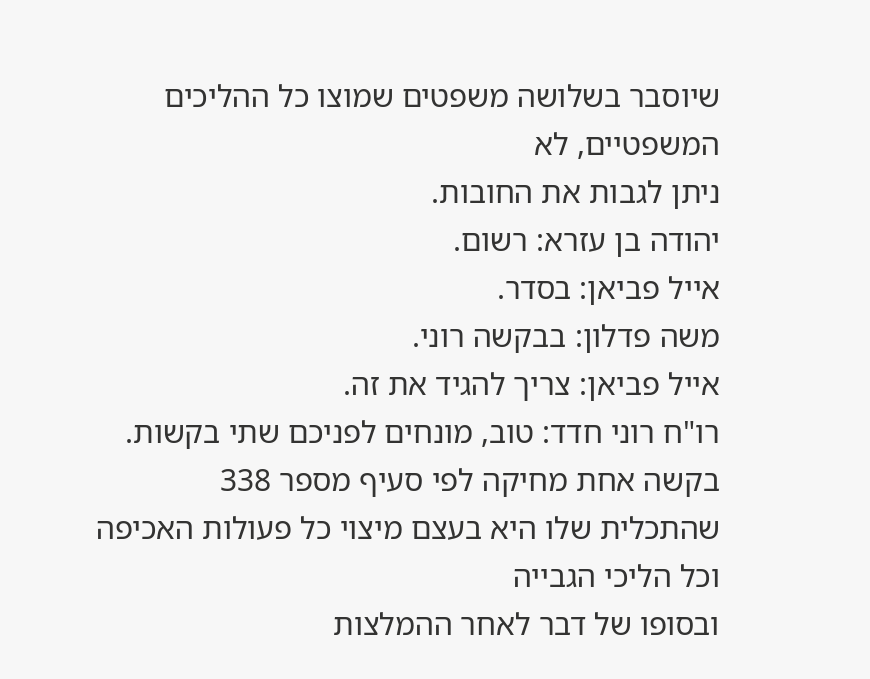שיוסבר בשלושה משפטים שמוצו כל ההליכים המשפטיים, לא
ניתן לגבות את החובות.
יהודה בן עזרא: רשום.
אייל פביאן: בסדר.
משה פדלון: בבקשה רוני.
אייל פביאן: צריך להגיד את זה.
רו"ח רוני חדד: טוב, מונחים לפניכם שתי בקשות. בקשה אחת מחיקה לפי סעיף מספר 338
שהתכלית שלו היא בעצם מיצוי כל פעולות האכיפה וכל הליכי הגבייה
ובסופו של דבר לאחר ההמלצות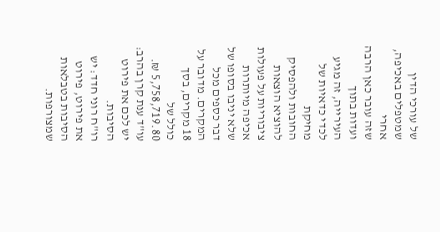של עורכי הדין שמטפלים באכיפה, אחרי
שזה עובר כאן הרבה ועדות בתוך העירייה, זה מגיע לכדי כדאיות של מחיקת
החובות ולהפסיק להוציא הוצאות ציבוריות על פעולות אכיפה מיותרות
שלא יניבו בסופו של דבר כספים מכל המקרים. מדובר על 18 מקרים, בסך
כולל של 5,758,719.80 ₪.
עו"ד ענת קרן בהרב: יש לכם את פירוט הסיבות.
רו"ח רוני חדד: יש את פירוט, פירוט הסיבות בטבלאות שמצורפות.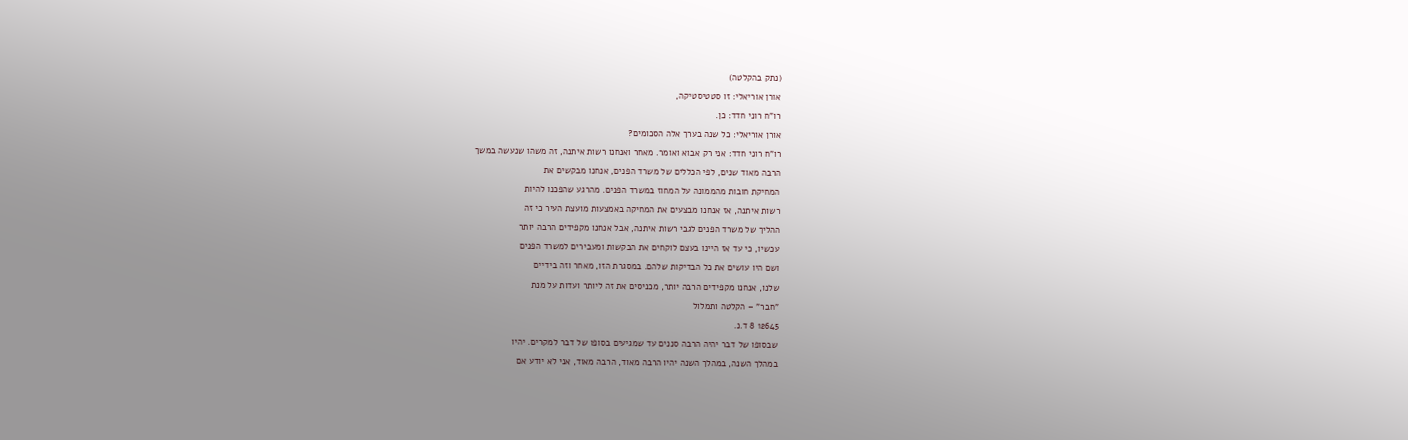(נתק בהקלטה)
אורן אוריאלי: זו סטטיסטיקה,
רו"ח רוני חדד: כן.
אורן אוריאלי: כל שנה בערך אלה הסכומים?
רו"ח רוני חדד: אני רק אבוא ואומר. מאחר ואנחנו רשות איתנה, זה משהו שנעשה במשך
הרבה מאוד שנים, לפי הכללים של משרד הפנים, אנחנו מבקשים את
המחיקת חובות מהממונה על המחוז במשרד הפנים. מהרגע שהפכנו להיות
רשות איתנה, אז אנחנו מבצעים את המחיקה באמצעות מועצת העיר כי זה
ההליך של משרד הפנים לגבי רשות איתנה, אבל אנחנו מקפידים הרבה יותר
עכשיו, כי עד אז היינו בעצם לוקחים את הבקשות ומעבירים למשרד הפנים
ושם היו עושים את כל הבדיקות שלהם. במסגרת הזו, מאחר וזה בידיים
שלנו, אנחנו מקפידים הרבה יותר, מכניסים את זה ליותר ועדות על מנת
"חבר" – הקלטה ותמלול
12645 8 ד.נ.
שבסופו של דבר יהיה הרבה סננים עד שמגיעים בסופו של דבר למקרים. יהיו
במהלך השנה, במהלך השנה יהיו הרבה מאוד, הרבה מאוד, אני לא יודע אם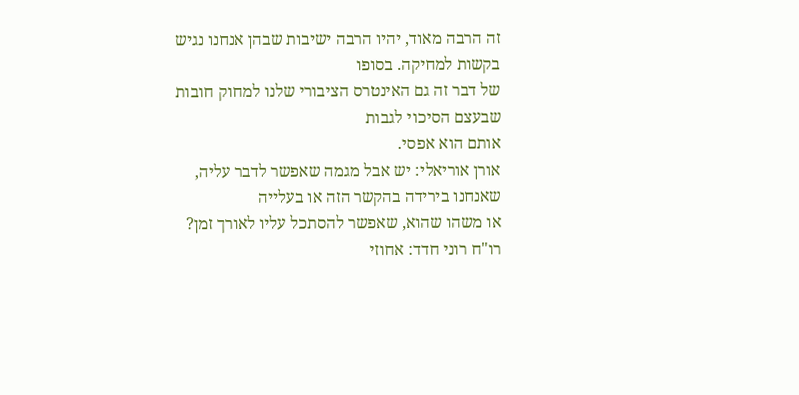זה הרבה מאוד, יהיו הרבה ישיבות שבהן אנחנו נגיש בקשות למחיקה. בסופו
של דבר זה גם האינטרס הציבורי שלנו למחוק חובות שבעצם הסיכוי לגבות
אותם הוא אפסי.
אורן אוריאלי: יש אבל מגמה שאפשר לדבר עליה, שאנחנו בירידה בהקשר הזה או בעלייה
או משהו שהוא, שאפשר להסתכל עליו לאורך זמן?
רו"ח רוני חדד: אחוזי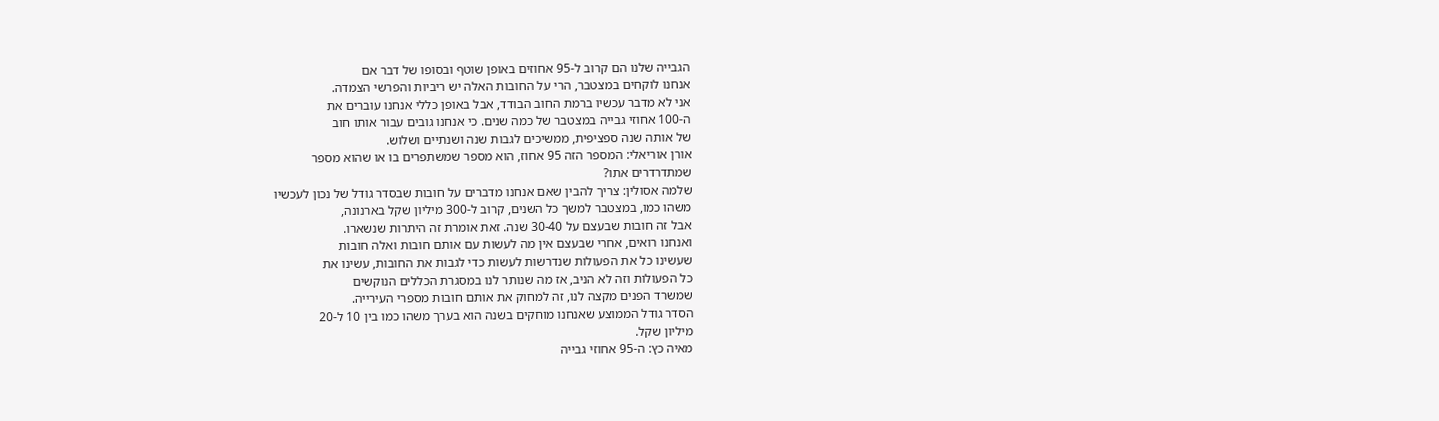הגבייה שלנו הם קרוב ל-95 אחוזים באופן שוטף ובסופו של דבר אם
אנחנו לוקחים במצטבר, הרי על החובות האלה יש ריביות והפרשי הצמדה.
אני לא מדבר עכשיו ברמת החוב הבודד, אבל באופן כללי אנחנו עוברים את
ה-100 אחוזי גבייה במצטבר של כמה שנים. כי אנחנו גובים עבור אותו חוב
של אותה שנה ספציפית, ממשיכים לגבות שנה ושנתיים ושלוש.
אורן אוריאלי: המספר הזה 95 אחוז, הוא מספר שמשתפרים בו או שהוא מספר
שמתדרדרים אתו?
שלמה אסולין: צריך להבין שאם אנחנו מדברים על חובות שבסדר גודל של נכון לעכשיו
משהו כמו, במצטבר למשך כל השנים, קרוב ל-300 מיליון שקל בארנונה,
אבל זה חובות שבעצם על 30-40 שנה. זאת אומרת זה היתרות שנשארו.
ואנחנו רואים, אחרי שבעצם אין מה לעשות עם אותם חובות ואלה חובות
שעשינו כל את הפעולות שנדרשות לעשות כדי לגבות את החובות, עשינו את
כל הפעולות וזה לא הניב, אז מה שנותר לנו במסגרת הכללים הנוקשים
שמשרד הפנים מקצה לנו, זה למחוק את אותם חובות מספרי העירייה.
הסדר גודל הממוצע שאנחנו מוחקים בשנה הוא בערך משהו כמו בין 10 ל-20
מיליון שקל.
מאיה כץ: ה-95 אחוזי גבייה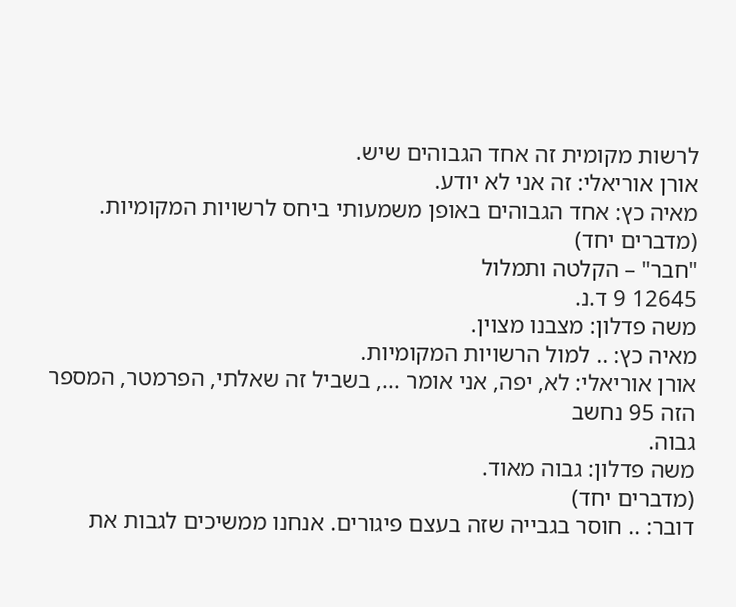לרשות מקומית זה אחד הגבוהים שיש.
אורן אוריאלי: זה אני לא יודע.
מאיה כץ: אחד הגבוהים באופן משמעותי ביחס לרשויות המקומיות.
(מדברים יחד)
"חבר" – הקלטה ותמלול
12645 9 ד.נ.
משה פדלון: מצבנו מצוין.
מאיה כץ: .. למול הרשויות המקומיות.
אורן אוריאלי: לא, יפה, אני אומר ..., בשביל זה שאלתי, הפרמטר, המספר הזה 95 נחשב
גבוה.
משה פדלון: גבוה מאוד.
(מדברים יחד)
דובר: .. חוסר בגבייה שזה בעצם פיגורים. אנחנו ממשיכים לגבות את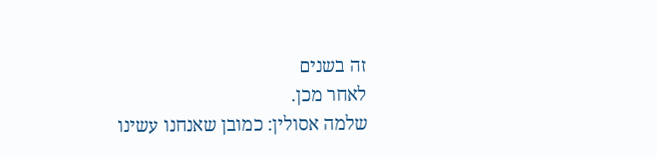זה בשנים
לאחר מכן.
שלמה אסולין: כמובן שאנחנו עשינו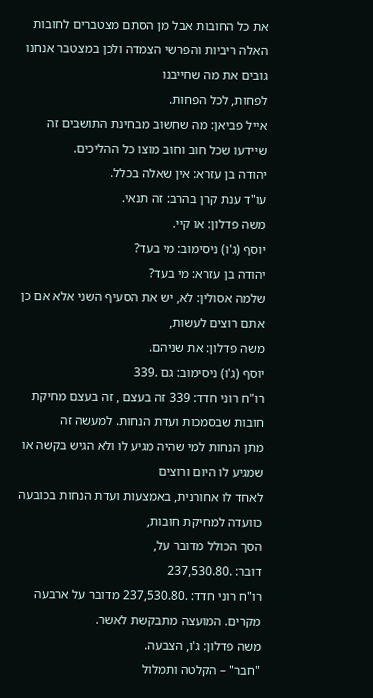את כל החובות אבל מן הסתם מצטברים לחובות
האלה ריביות והפרשי הצמדה ולכן במצטבר אנחנו גובים את מה שחייבנו
לפחות, לכל הפחות.
אייל פביאן: מה שחשוב מבחינת התושבים זה שיידעו שכל חוב וחוב מוצו כל ההליכים.
יהודה בן עזרא: אין שאלה בכלל.
עו"ד ענת קרן בהרב: זה תנאי.
משה פדלון: או קיי.
יוסף (ג'ו) ניסימוב: מי בעד?
יהודה בן עזרא: מי בעד?
שלמה אסולין: לא, יש את הסעיף השני אלא אם כן אתם רוצים לעשות,
משה פדלון: את שניהם.
יוסף (ג'ו) ניסימוב: גם .339
רו"ח רוני חדד: 339 זה בעצם , זה בעצם מחיקת חובות שבסמכות ועדת הנחות. למעשה זה
מתן הנחות למי שהיה מגיע לו ולא הגיש בקשה או שמגיע לו היום ורוצים
לאחד לו אחורנית, באמצעות ועדת הנחות בכובעה כוועדה למחיקת חובות,
הסך הכולל מדובר על,
דובר: .237,530.80
רו"ח רוני חדד: .237,530.80 מדובר על ארבעה מקרים. המועצה מתבקשת לאשר.
משה פדלון: ג'ו, הצבעה.
"חבר" – הקלטה ותמלול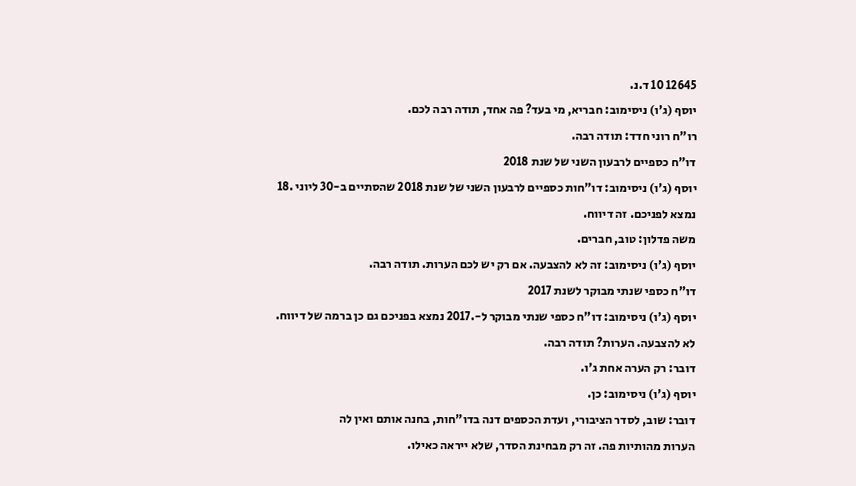12645 10 ד.נ.
יוסף (ג'ו) ניסימוב: חבריא, מי בעד? פה אחד, תודה רבה לכם.
רו"ח רוני חדד: תודה רבה.
דו"ח כספיים לרבעון השני של שנת 2018
יוסף (ג'ו) ניסימוב: דו"חות כספיים לרבעון השני של שנת 2018 שהסתיים ב-30 ליוני .18
נמצא לפניכם. זה דיווח.
משה פדלון: טוב, חברים.
יוסף (ג'ו) ניסימוב: זה לא להצבעה. אם רק יש לכם הערות. תודה רבה.
דו"ח כספי שנתי מבוקר לשנת 2017
יוסף (ג'ו) ניסימוב: דו"ח כספי שנתי מבוקר ל-.2017 נמצא בפניכם גם כן ברמה של דיווח.
לא להצבעה. הערות? תודה רבה.
דובר: רק הערה אחת ג'ו.
יוסף (ג'ו) ניסימוב: כן.
דובר: שוב, לסדר הציבורי, ועדת הכספים דנה בדו"חות, בחנה אותם ואין לה
הערות מהותיות פה. זה רק מבחינת הסדר, שלא ייראה כאילו.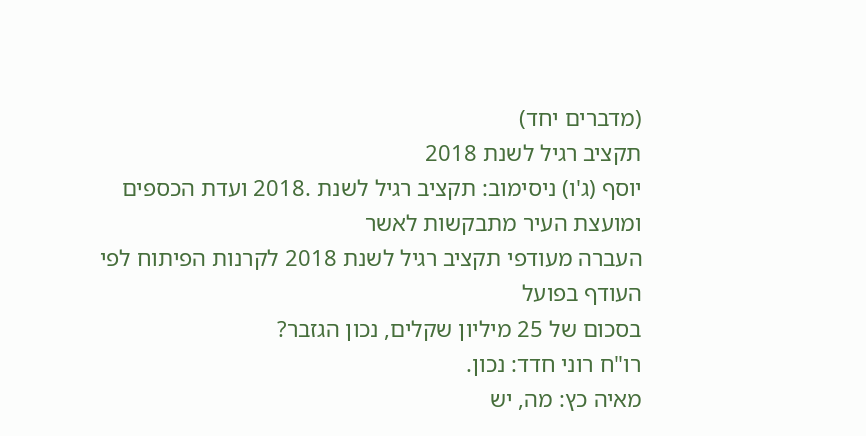(מדברים יחד)
תקציב רגיל לשנת 2018
יוסף (ג'ו) ניסימוב: תקציב רגיל לשנת .2018 ועדת הכספים ומועצת העיר מתבקשות לאשר
העברה מעודפי תקציב רגיל לשנת 2018 לקרנות הפיתוח לפי העודף בפועל
בסכום של 25 מיליון שקלים, נכון הגזבר?
רו"ח רוני חדד: נכון.
מאיה כץ: מה, יש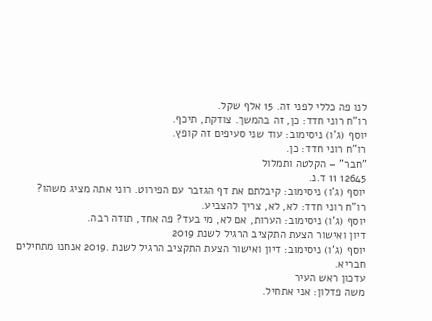לנו פה כללי לפני זה. 15 אלף שקל.
רו"ח רוני חדד: כן, זה בהמשך. צודקת, תיכף.
יוסף (ג'ו) ניסימוב: עוד שני סעיפים זה קופץ.
רו"ח רוני חדד: כן.
"חבר" – הקלטה ותמלול
12645 11 ד.נ.
יוסף (ג'ו) ניסימוב: קיבלתם את דף הגזבר עם הפירוט. רוני אתה מציג משהו?
רו"ח רוני חדד: לא, לא, צריך להצביע.
יוסף (ג'ו) ניסימוב: הערות, אם לא, מי בעד? פה אחד, תודה רבה.
דיון ואישור הצעת התקציב הרגיל לשנת 2019
יוסף (ג'ו) ניסימוב: דיון ואישור הצעת התקציב הרגיל לשנת .2019 אנחנו מתחילים חבריא.
עדכון ראש העיר
משה פדלון: אני אתחיל.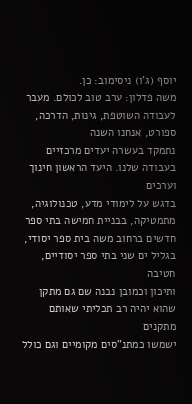יוסף (ג'ו) ניסימוב: כן.
משה פדלון: ערב טוב לכולם. מעבר לעבודה השוטפת, גינות, הדרכה, ספורט, אנחנו השנה
נתמקד בעשרה יעדים מרכזיים בעבודה שלנו. היעד הראשון חינוך וערכים
בדגש על לימודי מדע, טכנולוגיה, מתמטיקה, בבניית חמישה בתי ספר
חדשים ברחוב משה בית ספר יסודי, בגליל ים שני בתי ספר יסודיים, חטיבה
ותיכון וכמובן נבנה שם גם מתקן שהוא יהיה רב תכליתי שאותם מתקנים
ישמשו כמתנ"סים מקומיים וגם כולל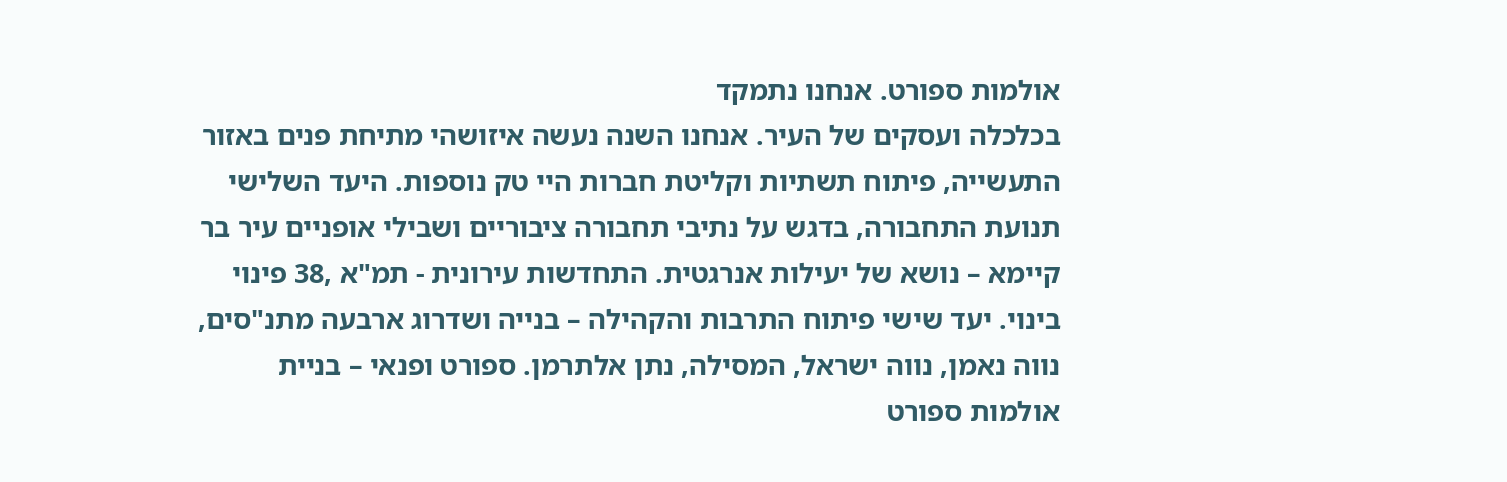אולמות ספורט. אנחנו נתמקד
בכלכלה ועסקים של העיר. אנחנו השנה נעשה איזושהי מתיחת פנים באזור
התעשייה, פיתוח תשתיות וקליטת חברות היי טק נוספות. היעד השלישי
תנועת התחבורה, בדגש על נתיבי תחבורה ציבוריים ושבילי אופניים עיר בר
קיימא – נושא של יעילות אנרגטית. התחדשות עירונית - תמ"א ,38 פינוי
בינוי. יעד שישי פיתוח התרבות והקהילה – בנייה ושדרוג ארבעה מתנ"סים,
נווה נאמן, נווה ישראל, המסילה, נתן אלתרמן. ספורט ופנאי – בניית
אולמות ספורט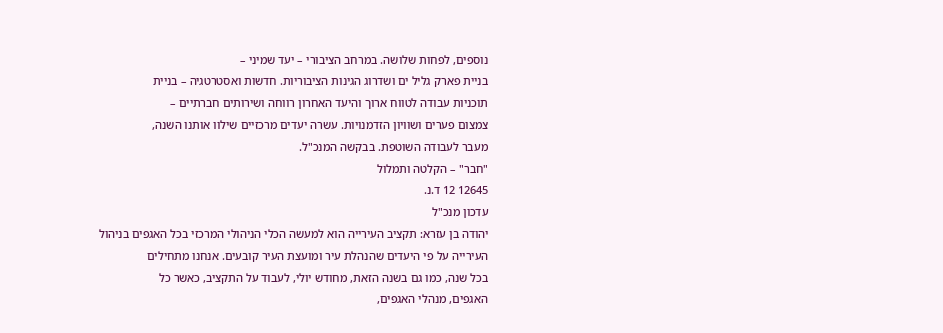נוספים, לפחות שלושה. במרחב הציבורי – יעד שמיני –
בניית פארק גליל ים ושדרוג הגינות הציבוריות. חדשות ואסטרטגיה – בניית
תוכניות עבודה לטווח ארוך והיעד האחרון רווחה ושירותים חברתיים –
צמצום פערים ושוויון הזדמנויות. עשרה יעדים מרכזיים שילוו אותנו השנה,
מעבר לעבודה השוטפת. בבקשה המנכ"ל.
"חבר" – הקלטה ותמלול
12645 12 ד.נ.
עדכון מנכ"ל
יהודה בן עזרא: תקציב העירייה הוא למעשה הכלי הניהולי המרכזי בכל האגפים בניהול
העירייה על פי היעדים שהנהלת עיר ומועצת העיר קובעים. אנחנו מתחילים
בכל שנה, כמו גם בשנה הזאת, מחודש יולי, לעבוד על התקציב, כאשר כל
האגפים, מנהלי האגפים,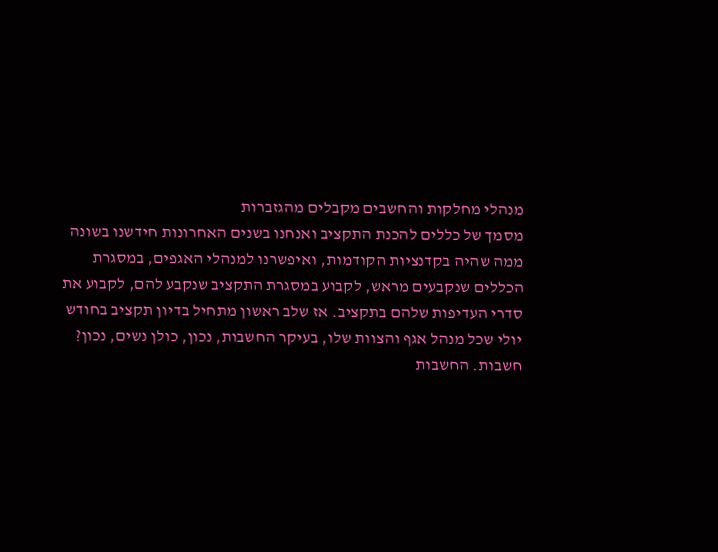מנהלי מחלקות והחשבים מקבלים מהגזברות
מסמך של כללים להכנת התקציב ואנחנו בשנים האחרונות חידשנו בשונה
ממה שהיה בקדנציות הקודמות, ואיפשרנו למנהלי האגפים, במסגרת
הכללים שנקבעים מראש, לקבוע במסגרת התקציב שנקבע להם, לקבוע את
סדרי העדיפות שלהם בתקציב. אז שלב ראשון מתחיל בדיון תקציב בחודש
יולי שכל מנהל אגף והצוות שלו, בעיקר החשבות, נכון, כולן נשים, נכון?
חשבות. החשבות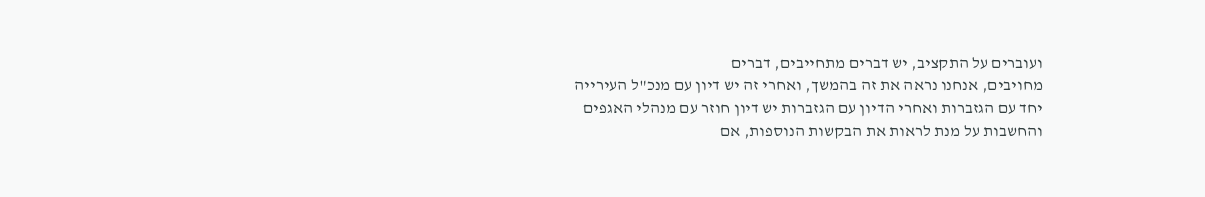ועוברים על התקציב, יש דברים מתחייבים, דברים
מחויבים, אנחנו נראה את זה בהמשך, ואחרי זה יש דיון עם מנכ"ל העירייה
יחד עם הגזברות ואחרי הדיון עם הגזברות יש דיון חוזר עם מנהלי האגפים
והחשבות על מנת לראות את הבקשות הנוספות, אם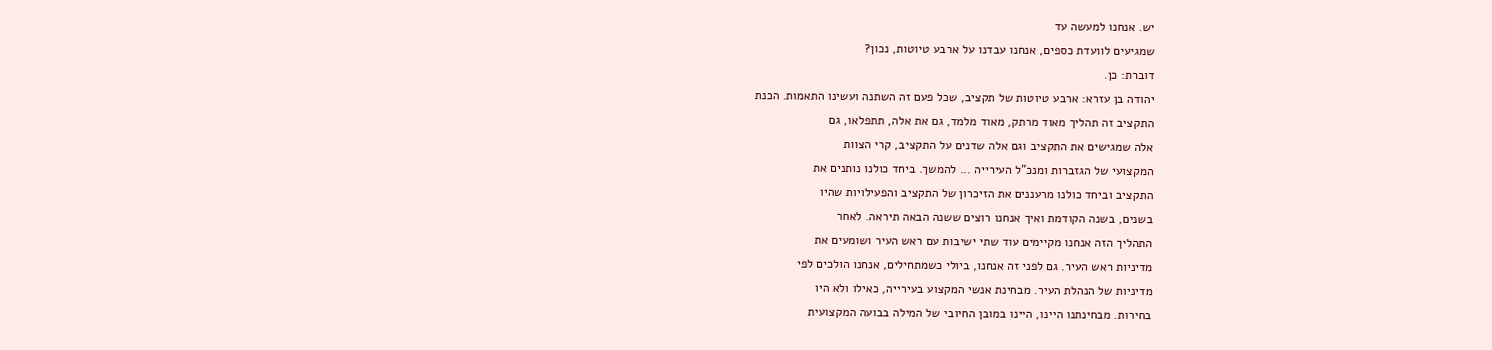יש. אנחנו למעשה עד
שמגיעים לוועדת כספים, אנחנו עבדנו על ארבע טיוטות, נכון?
דוברת: כן.
יהודה בן עזרא: ארבע טיוטות של תקציב, שכל פעם זה השתנה ועשינו התאמות. הכנת
התקציב זה תהליך מאוד מרתק, מאוד מלמד, גם את אלה, תתפלאו, גם
אלה שמגישים את התקציב וגם אלה שדנים על התקציב, קרי הצוות
המקצועי של הגזברות ומנכ"ל העירייה ... להמשך. ביחד כולנו נותנים את
התקציב וביחד כולנו מרעננים את הזיכרון של התקציב והפעילויות שהיו
בשנים, בשנה הקודמת ואיך אנחנו רוצים ששנה הבאה תיראה. לאחר
התהליך הזה אנחנו מקיימים עוד שתי ישיבות עם ראש העיר ושומעים את
מדיניות ראש העיר. גם לפני זה אנחנו, ביולי כשמתחילים, אנחנו הולכים לפי
מדיניות של הנהלת העיר. מבחינת אנשי המקצוע בעירייה, כאילו ולא היו
בחירות. מבחינתנו היינו, היינו במובן החיובי של המילה בבועה המקצועית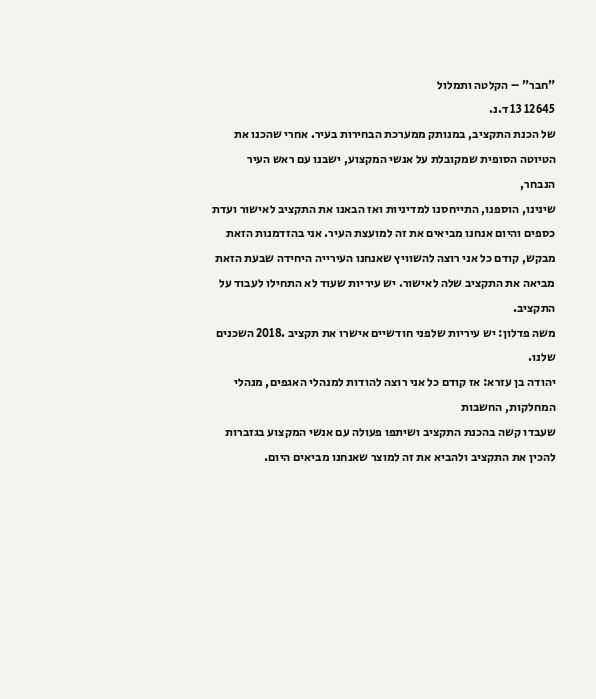"חבר" – הקלטה ותמלול
12645 13 ד.נ.
של הכנת התקציב, במנותק ממערכת הבחירות בעיר. אחרי שהכנו את
הטיוטה הסופית שמקובלת על אנשי המקצוע, ישבנו עם ראש העיר הנבחר,
שינינו, הוספנו, התייחסנו למדיניות ואז הבאנו את התקציב לאישור ועדת
כספים והיום אנחנו מביאים את זה למועצת העיר. אני בהזדמנות הזאת
מבקש, קודם כל אני רוצה להשוויץ שאנחנו העירייה היחידה שבעת הזאת
מביאה את התקציב שלה לאישור. יש עיריות שעוד לא התחילו לעבוד על
התקציב.
משה פדלון: יש עיריות שלפני חודשיים אישרו את תקציב .2018 השכנים שלנו.
יהודה בן עזרא: אז קודם כל אני רוצה להודות למנהלי האגפים, מנהלי המחלקות, החשבות
שעבדו קשה בהכנת התקציב ושיתפו פעולה עם אנשי המקצוע בגזברות
להכין את התקציב ולהביא את זה למוצר שאנחנו מביאים היום.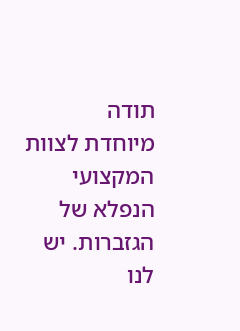תודה
מיוחדת לצוות המקצועי הנפלא של הגזברות. יש לנו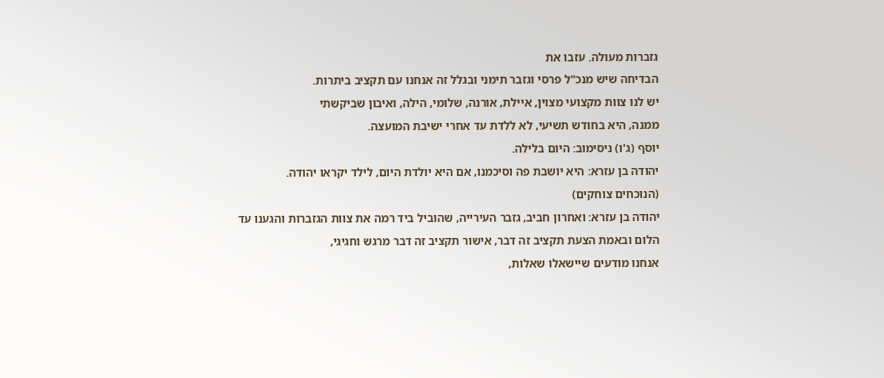גזברות מעולה. עזבו את
הבדיחה שיש מנכ"ל פרסי וגזבר תימני ובגלל זה אנחנו עם תקציב ביתרות.
יש לנו צוות מקצועי מצוין, איילת, אורנה, שלומי, הילה, ואיבון שביקשתי
ממנה, היא בחודש תשיעי, לא ללדת עד אחרי ישיבת המועצה.
יוסף (ג'ו) ניסימוב: היום בלילה.
יהודה בן עזרא: היא יושבת פה וסיכמנו, אם היא יולדת היום, לילד יקראו יהודה.
(הנוכחים צוחקים)
יהודה בן עזרא: ואחרון חביב, גזבר העירייה, שהוביל ביד רמה את צוות הגזברות והגענו עד
הלום ובאמת הצעת תקציב זה דבר, אישור תקציב זה דבר מרגש וחגיגי,
אנחנו מודעים שיישאלו שאלות,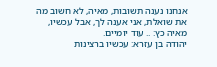אנחנו נענה תשובות, מאיה, לא חשוב מה
את שואלת, אני אענה לך, אבל עכשיו,
מאיה כץ: .. עוד יומיים.
יהודה בן עזרא: עכשיו ברצינות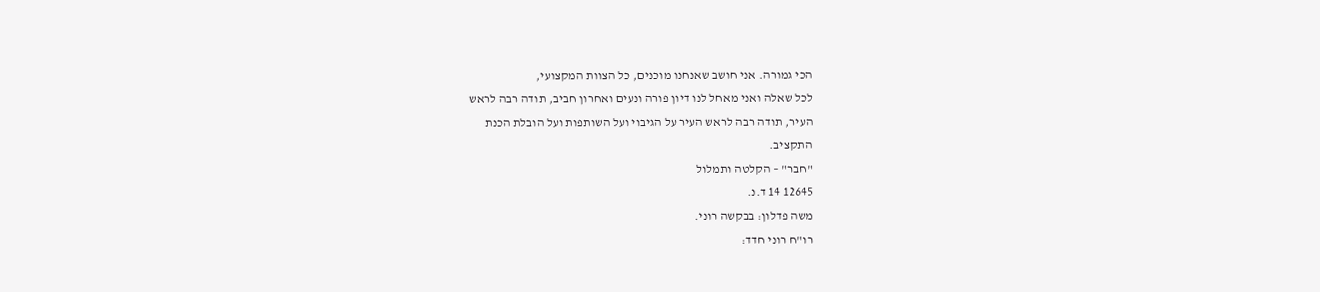הכי גמורה. אני חושב שאנחנו מוכנים, כל הצוות המקצועי,
לכל שאלה ואני מאחל לנו דיון פורה ונעים ואחרון חביב, תודה רבה לראש
העיר, תודה רבה לראש העיר על הגיבוי ועל השותפות ועל הובלת הכנת
התקציב.
"חבר" – הקלטה ותמלול
12645 14 ד.נ.
משה פדלון: בבקשה רוני.
רו"ח רוני חדד: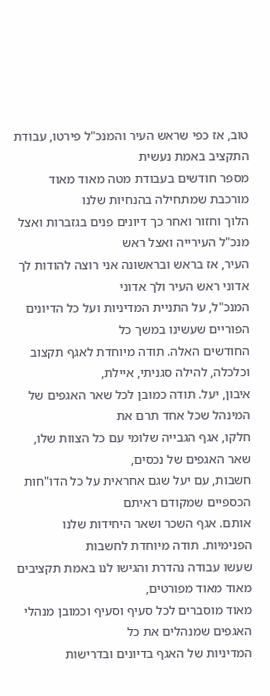טוב, אז כפי שראש העיר והמנכ"ל פירטו, עבודת התקציב באמת נעשית
מספר חודשים בעבודת מטה מאוד מאוד מורכבת שמתחילה בהנחיות שלנו
הלוך וחזור ואחר כך דיונים פנים בגזברות ואצל מנכ"ל העירייה ואצל ראש
העיר, אז בראש ובראשונה אני רוצה להודות לך אדוני ראש העיר ולך אדוני
המנכ"ל, על התניית המדיניות ועל כל הדיונים הפוריים שעשינו במשך כל
החודשים האלה. תודה מיוחדת לאגף תקצוב וכלכלה, להילה סגניתי, איילת,
איבון, יעל. תודה כמובן לכל שאר האגפים של המינהל שכל אחד תרם את
חלקו, אגף הגבייה שלומי עם כל הצוות שלו, שאר האגפים של נכסים,
חשבות, עם יעל שגם אחראית על כל הדו"חות הכספיים שמקודם ראיתם
אותם. אגף השכר ושאר היחידות שלנו הפנימיות. תודה מיוחדת לחשבות
שעשו עבודה נהדרת והגישו לנו באמת תקציבים מאוד מאוד מפורטים,
מאוד מוסברים לכל סעיף וסעיף וכמובן מנהלי האגפים שמנהלים את כל
המדיניות של האגף בדיונים ובדרישות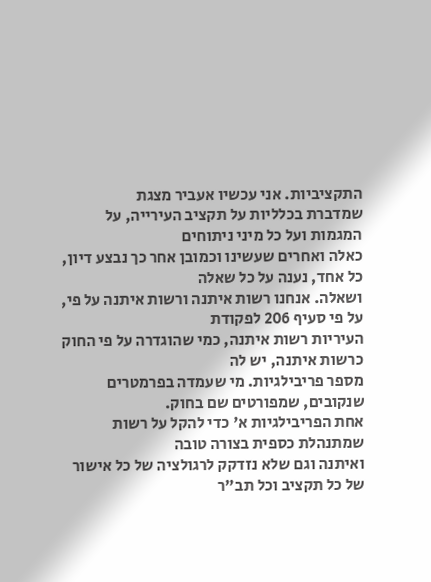התקציביות. אני עכשיו אעביר מצגת
שמדברת בכלליות על תקציב העירייה, על המגמות ועל כל מיני ניתוחים
כאלה ואחרים שעשינו וכמובן אחר כך נבצע דיון, כל אחד, נענה על כל שאלה
ושאלה. אנחנו רשות איתנה ורשות איתנה על פי, על פי סעיף 206 לפקודת
העיריות רשות איתנה, כמי שהוגדרה על פי החוק כרשות איתנה, יש לה
מספר פריבילגיות. מי שעמדה בפרמטרים שנקובים, שמפורטים שם בחוק.
אחת הפריבילגיות א' כדי להקל על רשות שמתנהלת כספית בצורה טובה
ואיתנה וגם שלא נזדקק לרגולציה של כל אישור של כל תקציב וכל תב"ר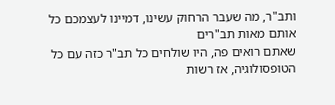ותב"ר, מה שעבר הרחוק עשינו, דמיינו לעצמכם כל אותם מאות תב"רים
שאתם רואים פה, היו שולחים כל תב"ר כזה עם כל הטופסולוגיה, אז רשות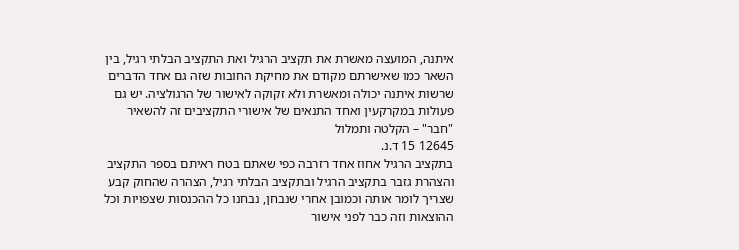איתנה, המועצה מאשרת את תקציב הרגיל ואת התקציב הבלתי רגיל, בין
השאר כמו שאישרתם מקודם את מחיקת החובות שזה גם אחד הדברים
שרשות איתנה יכולה ומאשרת ולא זקוקה לאישור של הרגולציה. יש גם
פעולות במקרקעין ואחד התנאים של אישורי התקציבים זה להשאיר
"חבר" – הקלטה ותמלול
12645 15 ד.נ.
בתקציב הרגיל אחוז אחד רזרבה כפי שאתם בטח ראיתם בספר התקציב
והצהרת גזבר בתקציב הרגיל ובתקציב הבלתי רגיל, הצהרה שהחוק קבע
שצריך לומר אותה וכמובן אחרי שנבחן, נבחנו כל ההכנסות שצפויות וכל
ההוצאות וזה כבר לפני אישור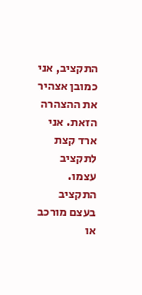התקציב, אני כמובן אצהיר את ההצהרה
הזאת. אני ארד קצת לתקציב עצמו. התקציב בעצם מורכב או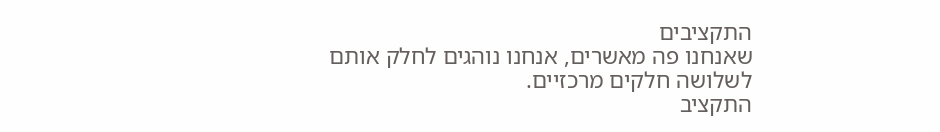התקציבים
שאנחנו פה מאשרים, אנחנו נוהגים לחלק אותם לשלושה חלקים מרכזיים.
התקציב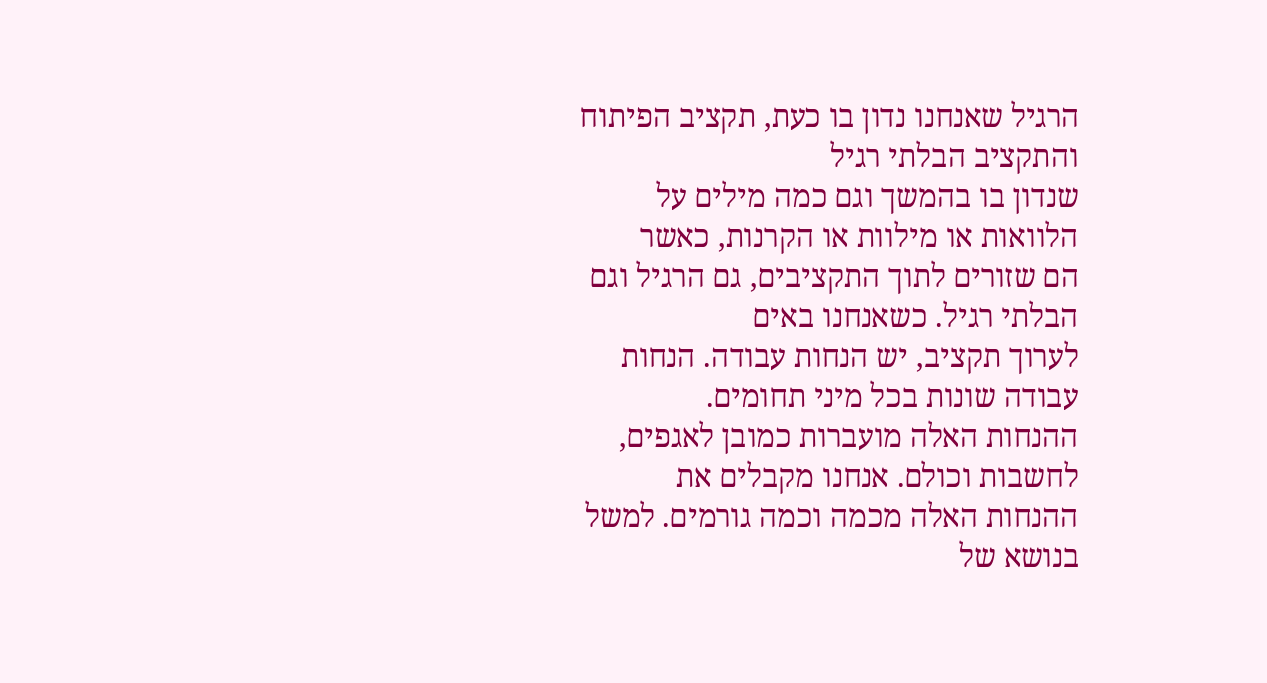הרגיל שאנחנו נדון בו כעת, תקציב הפיתוח והתקציב הבלתי רגיל
שנדון בו בהמשך וגם כמה מילים על הלוואות או מילוות או הקרנות, כאשר
הם שזורים לתוך התקציבים, גם הרגיל וגם הבלתי רגיל. כשאנחנו באים
לערוך תקציב, יש הנחות עבודה. הנחות עבודה שונות בכל מיני תחומים.
ההנחות האלה מועברות כמובן לאגפים, לחשבות וכולם. אנחנו מקבלים את
ההנחות האלה מכמה וכמה גורמים. למשל בנושא של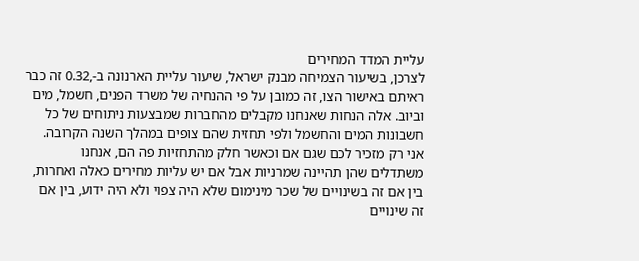עליית המדד המחירים
לצרכן, בשיעור הצמיחה מבנק ישראל, שיעור עליית הארנונה ב-,0.32 זה כבר
ראיתם באישור הצו, זה כמובן על פי ההנחיה של משרד הפנים, חשמל, מים
וביוב. אלה הנחות שאנחנו מקבלים מהחברות שמבצעות ניתוחים של כל
חשבונות המים והחשמל ולפי תחזית שהם צופים במהלך השנה הקרובה.
אני רק מזכיר לכם שגם אם וכאשר חלק מהתחזיות פה הם, אנחנו
משתדלים שהן תהיינה שמרניות אבל אם יש עליות מחירים כאלה ואחרות,
בין אם זה בשינויים של שכר מינימום שלא היה צפוי ולא היה ידוע, בין אם
זה שינויים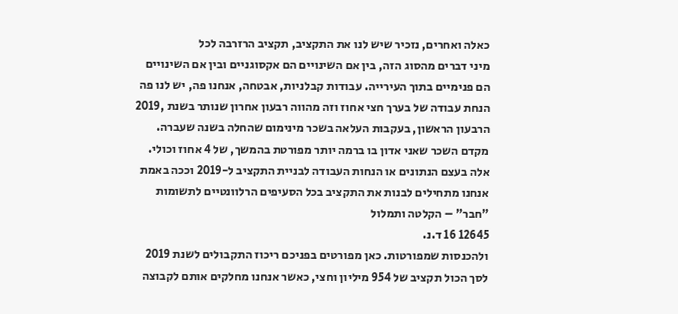כאלה ואחרים, נזכיר שיש לנו את התקציב, תקציב הרזרבה לכל
מיני דברים מהסוג הזה, בין אם השינויים הם אקסוגניים ובין אם השינויים
הם פנימיים בתוך העירייה. עבודות קבלניות, אבטחה, אנחנו פה, יש לנו פה
הנחת עבודה של בערך חצי אחוז וזה מהווה רבעון אחרון שנותר בשנת ,2019
הרבעון הראשון, בעקבות העלאה בשכר מינימום שהחלה בשנה שעברה.
מקדם השכר שאני אדון בו ברמה יותר מפורטת בהמשך, של 4 אחוז וכולי.
אלה בעצם הנתונים או הנחות העבודה לבניית התקציב ל-2019 וככה באמת
אנחנו מתחילים לבנות את התקציב בכל הסעיפים הרלוונטיים לתשומות
"חבר" – הקלטה ותמלול
12645 16 ד.נ.
ולהכנסות שמפורטות. כאן מפורטים בפניכם ריכוז התקבולים לשנת 2019
לסך הכול תקציב של 954 מיליון וחצי, כאשר אנחנו מחלקים אותם לקבוצה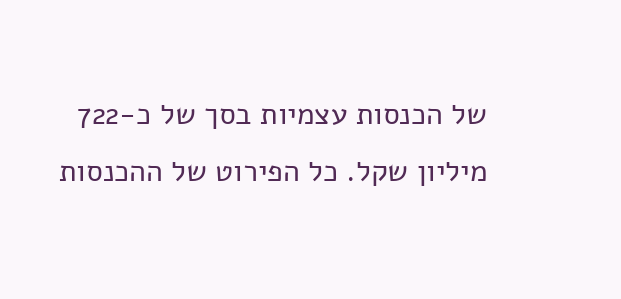של הכנסות עצמיות בסך של כ-722 מיליון שקל. כל הפירוט של ההכנסות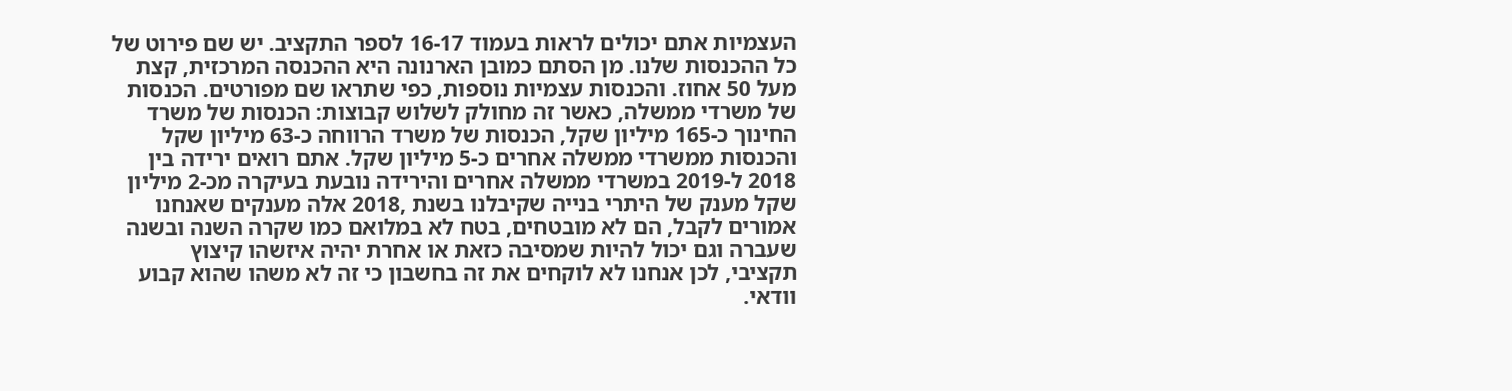העצמיות אתם יכולים לראות בעמוד 16-17 לספר התקציב. יש שם פירוט של
כל ההכנסות שלנו. מן הסתם כמובן הארנונה היא ההכנסה המרכזית, קצת
מעל 50 אחוז. והכנסות עצמיות נוספות, כפי שתראו שם מפורטים. הכנסות
של משרדי ממשלה, כאשר זה מחולק לשלוש קבוצות: הכנסות של משרד
החינוך כ-165 מיליון שקל, הכנסות של משרד הרווחה כ-63 מיליון שקל
והכנסות ממשרדי ממשלה אחרים כ-5 מיליון שקל. אתם רואים ירידה בין
2018 ל-2019 במשרדי ממשלה אחרים והירידה נובעת בעיקרה מכ-2 מיליון
שקל מענק של היתרי בנייה שקיבלנו בשנת ,2018 אלה מענקים שאנחנו
אמורים לקבל, הם לא מובטחים, בטח לא במלואם כמו שקרה השנה ובשנה
שעברה וגם יכול להיות שמסיבה כזאת או אחרת יהיה איזשהו קיצוץ
תקציבי, לכן אנחנו לא לוקחים את זה בחשבון כי זה לא משהו שהוא קבוע
וודאי.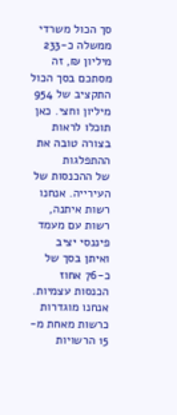סך הכול משרדי ממשלה כ-233 מיליון ₪, זה מסתכם בסך הכול
התקציב של 954 מיליון וחצי. כאן תוכלו לראות בצורה טובה את ההתפלגות
של ההכנסות של העירייה. אנחנו רשות איתנה, רשות עם מעמד פיננסי יציב
ואיתן בסך של כ-76 אחוז הכנסות עצמיות. אנחנו מוגדרות כרשות מאחת מ-
15 הרשויות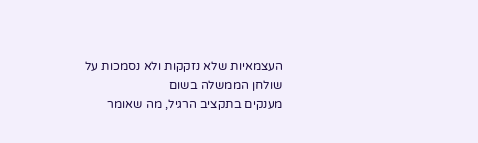העצמאיות שלא נזקקות ולא נסמכות על שולחן הממשלה בשום
מענקים בתקציב הרגיל, מה שאומר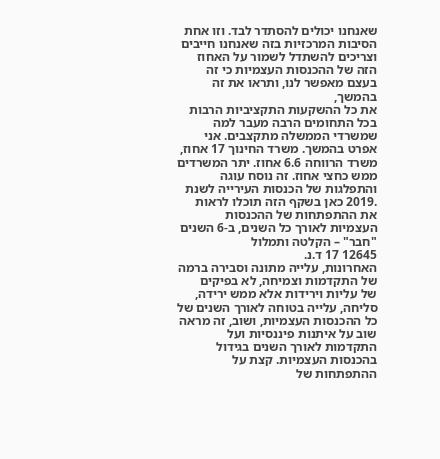שאנחנו יכולים להסתדר לבד. וזו אחת
הסיבות המרכזיות בזה שאנחנו חייבים וצריכים להשתדל לשמור על האחוז
הזה של ההכנסות העצמיות כי זה בעצם מאפשר לנו, ותראו את זה בהמשך,
את כל ההשקעות התקציביות הרבות בכל התחומים הרבה מעבר למה
שמשרדי הממשלה מתקצבים. אני אפרט בהמשך. משרד החינוך 17 אחוז,
משרד הרווחה 6.6 אחוז. יתר המשרדים ממש כחצי אחוז. זה נוסח עוגה
והתפלגות של הכנסות העירייה לשנת .2019 כאן בשקף הזה תוכלו לראות
את ההתפתחות של ההכנסות העצמיות לאורך כל השנים, ב-6 השנים
"חבר" – הקלטה ותמלול
12645 17 ד.נ.
האחרונות, עלייה מתונה וסבירה ברמה של התקדמות וצמיחה, לא בפיקים
של עליות וירידות אלא ממש ירידה, סליחה, עלייה בטוחה לאורך השנים של
כל ההכנסות העצמיות, ושוב, זה מראה שוב על איתנות פיננסיות ועל
התקדמות לאורך השנים בגידול בהכנסות העצמיות. קצת על ההתפתחות של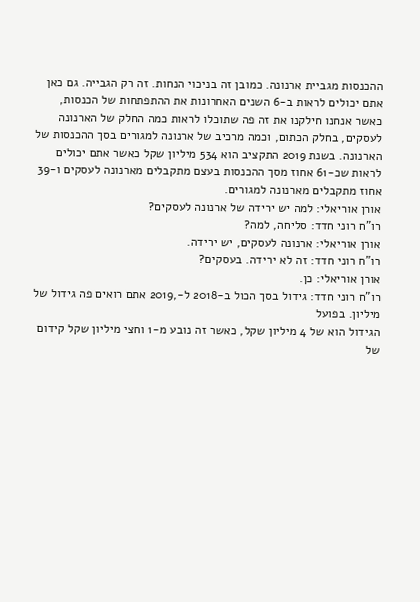ההכנסות מגביית ארנונה. כמובן זה בניכוי הנחות. זה רק הגבייה. גם כאן
אתם יכולים לראות ב-6 השנים האחרונות את ההתפתחות של הכנסות,
כאשר אנחנו חילקנו את זה פה שתוכלו לראות כמה החלק של הארנונה
לעסקים, בחלק הכתום, וכמה מרכיב של ארנונה למגורים בסך ההכנסות של
הארנונה. בשנת 2019 התקציב הוא 534 מיליון שקל כאשר אתם יכולים
לראות שכ-61 אחוז מסך ההכנסות בעצם מתקבלים מארנונה לעסקים ו-39
אחוז מתקבלים מארנונה למגורים.
אורן אוריאלי: למה יש ירידה של ארנונה לעסקים?
רו"ח רוני חדד: סליחה, למה?
אורן אוריאלי: ארנונה לעסקים, יש ירידה.
רו"ח רוני חדד: זה לא ירידה. בעסקים?
אורן אוריאלי: כן.
רו"ח רוני חדד: גידול בסך הכול ב-2018 ל-,2019 אתם רואים פה גידול של מיליון. בפועל
הגידול הוא של 4 מיליון שקל, כאשר זה נובע מ-1 וחצי מיליון שקל קידום
של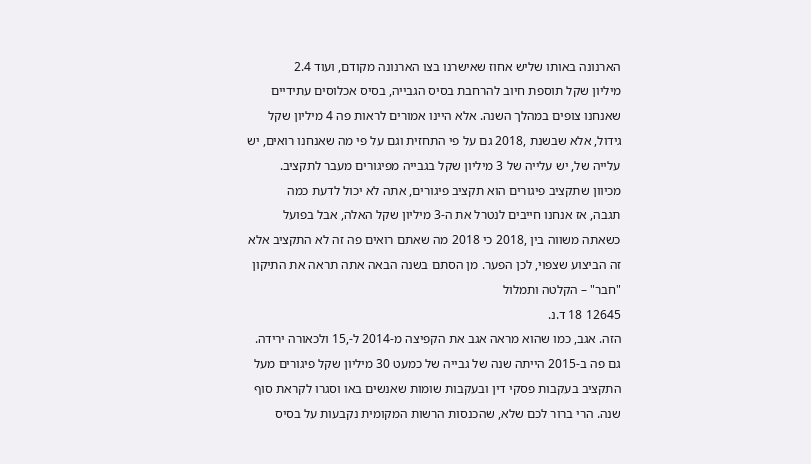הארנונה באותו שליש אחוז שאישרנו בצו הארנונה מקודם, ועוד 2.4
מיליון שקל תוספת חיוב להרחבת בסיס הגבייה, בסיס אכלוסים עתידיים
שאנחנו צופים במהלך השנה. אלא היינו אמורים לראות פה 4 מיליון שקל
גידול, אלא שבשנת ,2018 גם על פי התחזית וגם על פי מה שאנחנו רואים, יש
עלייה של, יש עלייה של 3 מיליון שקל בגבייה מפיגורים מעבר לתקציב.
מכיוון שתקציב פיגורים הוא תקציב פיגורים, אתה לא יכול לדעת כמה
תגבה, אז אנחנו חייבים לנטרל את ה-3 מיליון שקל האלה, אבל בפועל
כשאתה משווה בין ,2018 כי 2018 מה שאתם רואים פה זה לא התקציב אלא
זה הביצוע שצפוי, לכן הפער. מן הסתם בשנה הבאה אתה תראה את התיקון
"חבר" – הקלטה ותמלול
12645 18 ד.נ.
הזה. אגב, כמו שהוא מראה אגב את הקפיצה מ-2014 ל-,15 ולכאורה ירידה.
גם פה ב-2015 הייתה שנה של גבייה של כמעט 30 מיליון שקל פיגורים מעל
התקציב בעקבות פסקי דין ובעקבות שומות שאנשים באו וסגרו לקראת סוף
שנה. הרי ברור לכם שלא, שהכנסות הרשות המקומית נקבעות על בסיס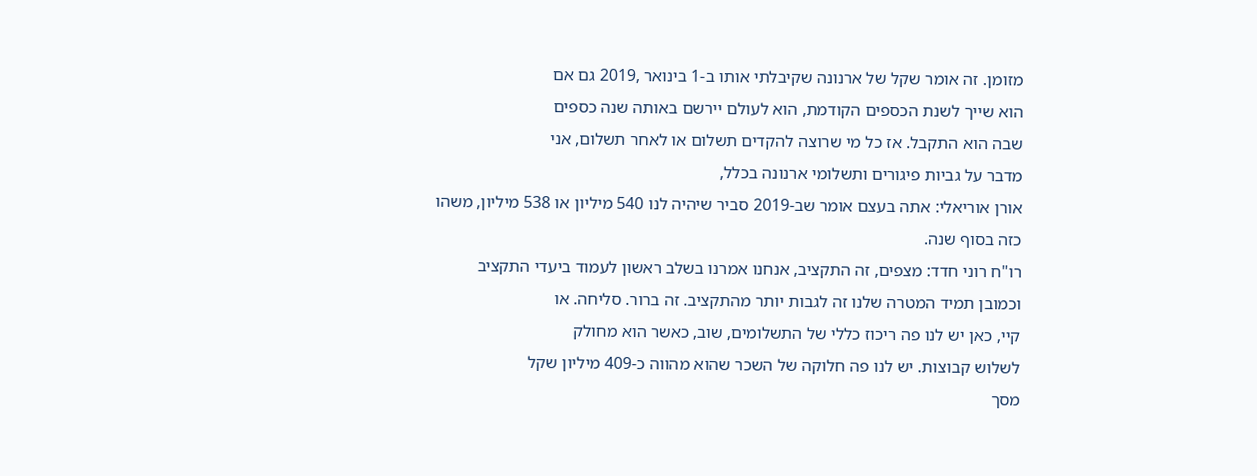מזומן. זה אומר שקל של ארנונה שקיבלתי אותו ב-1 בינואר ,2019 גם אם
הוא שייך לשנת הכספים הקודמת, הוא לעולם יירשם באותה שנה כספים
שבה הוא התקבל. אז כל מי שרוצה להקדים תשלום או לאחר תשלום, אני
מדבר על גביות פיגורים ותשלומי ארנונה בכלל,
אורן אוריאלי: אתה בעצם אומר שב-2019 סביר שיהיה לנו 540 מיליון או 538 מיליון, משהו
כזה בסוף שנה.
רו"ח רוני חדד: מצפים, זה התקציב, אנחנו אמרנו בשלב ראשון לעמוד ביעדי התקציב
וכמובן תמיד המטרה שלנו זה לגבות יותר מהתקציב. זה ברור. סליחה. או
קיי, כאן יש לנו פה ריכוז כללי של התשלומים, שוב, כאשר הוא מחולק
לשלוש קבוצות. יש לנו פה חלוקה של השכר שהוא מהווה כ-409 מיליון שקל
מסך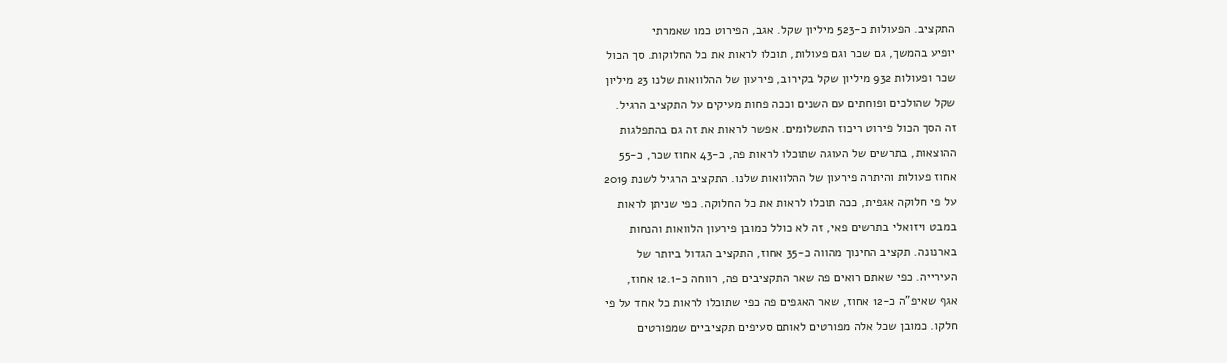התקציב. הפעולות כ-523 מיליון שקל. אגב, הפירוט כמו שאמרתי
יופיע בהמשך, גם שכר וגם פעולות, תוכלו לראות את כל החלוקות. סך הכול
שכר ופעולות 932 מיליון שקל בקירוב, פירעון של ההלוואות שלנו 23 מיליון
שקל שהולכים ופוחתים עם השנים וככה פחות מעיקים על התקציב הרגיל.
זה הסך הכול פירוט ריכוז התשלומים. אפשר לראות את זה גם בהתפלגות
ההוצאות, בתרשים של העוגה שתוכלו לראות פה, כ-43 אחוז שכר, כ-55
אחוז פעולות והיתרה פירעון של ההלוואות שלנו. התקציב הרגיל לשנת 2019
על פי חלוקה אגפית, ככה תוכלו לראות את כל החלוקה. כפי שניתן לראות
במבט ויזואלי בתרשים פאי, זה לא כולל כמובן פירעון הלוואות והנחות
בארנונה. תקציב החינוך מהווה כ-35 אחוז, התקציב הגדול ביותר של
העירייה. כפי שאתם רואים פה שאר התקציבים פה, רווחה כ-12.1 אחוז,
אגף שאיפ"ה כ-12 אחוז, שאר האגפים פה כפי שתוכלו לראות כל אחד על פי
חלקו. כמובן שכל אלה מפורטים לאותם סעיפים תקציביים שמפורטים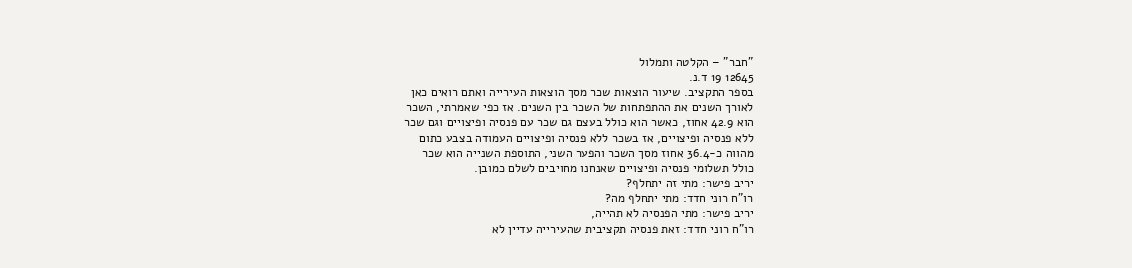"חבר" – הקלטה ותמלול
12645 19 ד.נ.
בספר התקציב. שיעור הוצאות שכר מסך הוצאות העירייה ואתם רואים כאן
לאורך השנים את ההתפתחות של השכר בין השנים. אז כפי שאמרתי, השכר
הוא 42.9 אחוז, כאשר הוא כולל בעצם גם שכר עם פנסיה ופיצויים וגם שכר
ללא פנסיה ופיצויים, אז בשכר ללא פנסיה ופיצויים העמודה בצבע כתום
מהווה כ-36.4 אחוז מסך השכר והפער השני, התוספת השנייה הוא שכר
כולל תשלומי פנסיה ופיצויים שאנחנו מחויבים לשלם כמובן.
יריב פישר: מתי זה יתחלף?
רו"ח רוני חדד: מתי יתחלף מה?
יריב פישר: מתי הפנסיה לא תהייה,
רו"ח רוני חדד: זאת פנסיה תקציבית שהעירייה עדיין לא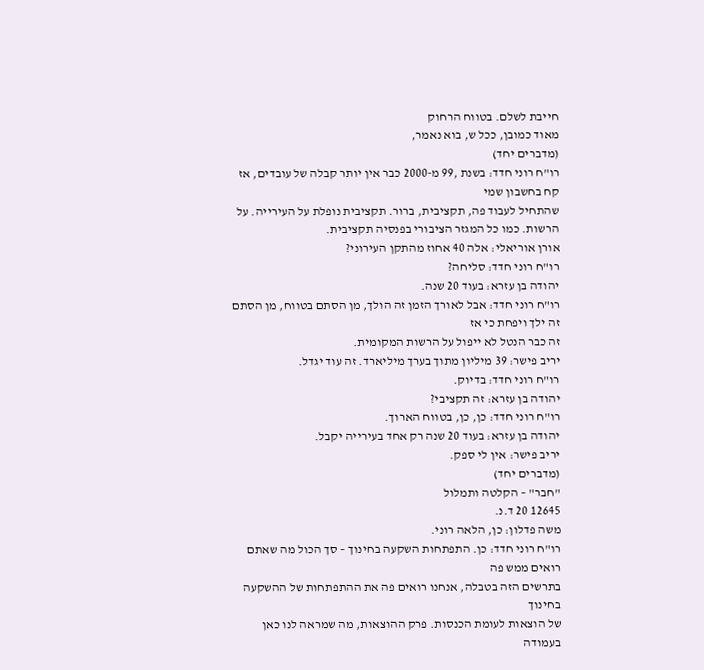חייבת לשלם. בטווח הרחוק
מאוד כמובן, ככל ש, בוא נאמר,
(מדברים יחד)
רו"ח רוני חדד: בשנת ,99 מ-2000 כבר אין יותר קבלה של עובדים, אז קח בחשבון שמי
שהתחיל לעבוד פה, תקציבית, ברור. תקציבית נופלת על העירייה. על
הרשות. כמו כל המגזר הציבורי בפנסיה תקציבית.
אורן אוריאלי: אלה 40 אחוז מהתקן העירוני?
רו"ח רוני חדד: סליחה?
יהודה בן עזרא: בעוד 20 שנה.
רו"ח רוני חדד: אבל לאורך הזמן זה הולך, מן הסתם בטווח, מן הסתם זה ילך ויפחת כי אז
זה כבר הנטל לא ייפול על הרשות המקומית.
יריב פישר: 39 מיליון מתוך בערך מיליארד. זה עוד יגדל.
רו"ח רוני חדד: בדיוק.
יהודה בן עזרא: זה תקציבי?
רו"ח רוני חדד: כן, כן, בטווח הארוך.
יהודה בן עזרא: בעוד 20 שנה רק אחד בעירייה יקבל.
יריב פישר: אין לי ספק.
(מדברים יחד)
"חבר" – הקלטה ותמלול
12645 20 ד.נ.
משה פדלון: כן, הלאה רוני.
רו"ח רוני חדד: כן. התפתחות השקעה בחינוך – סך הכול מה שאתם רואים ממש פה
בתרשים הזה בטבלה, אנחנו רואים פה את ההתפתחות של ההשקעה בחינוך
של הוצאות לעומת הכנסות. פרק ההוצאות, מה שמראה לנו כאן בעמודה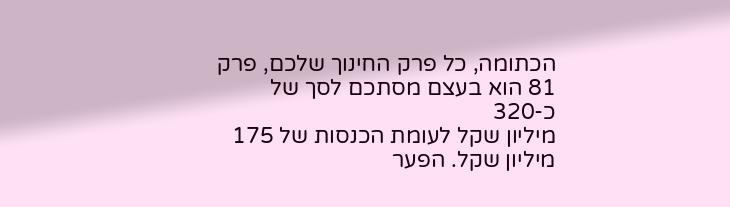הכתומה, כל פרק החינוך שלכם, פרק 81 הוא בעצם מסתכם לסך של כ-320
מיליון שקל לעומת הכנסות של 175 מיליון שקל. הפער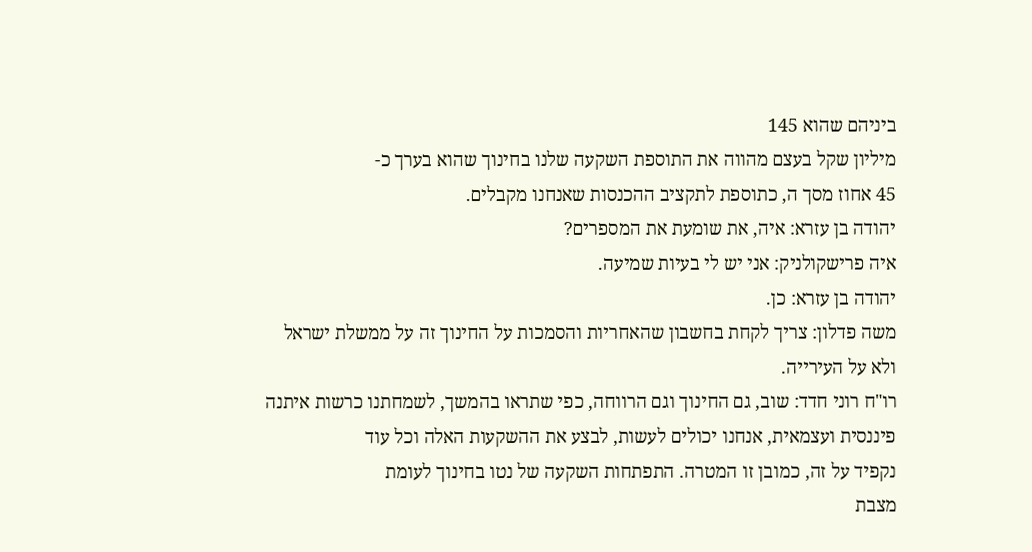ביניהם שהוא 145
מיליון שקל בעצם מהווה את התוספת השקעה שלנו בחינוך שהוא בערך כ-
45 אחוז מסך ה, כתוספת לתקציב ההכנסות שאנחנו מקבלים.
יהודה בן עזרא: איה, את שומעת את המספרים?
איה פרישקולניק: אני יש לי בעיות שמיעה.
יהודה בן עזרא: כן.
משה פדלון: צריך לקחת בחשבון שהאחריות והסמכות על החינוך זה על ממשלת ישראל
ולא על העירייה.
רו"ח רוני חדד: שוב, גם החינוך וגם הרווחה, כפי שתראו בהמשך, לשמחתנו כרשות איתנה
פיננסית ועצמאית, אנחנו יכולים לעשות, לבצע את ההשקעות האלה וכל עוד
נקפיד על זה, כמובן זו המטרה. התפתחות השקעה של נטו בחינוך לעומת
מצבת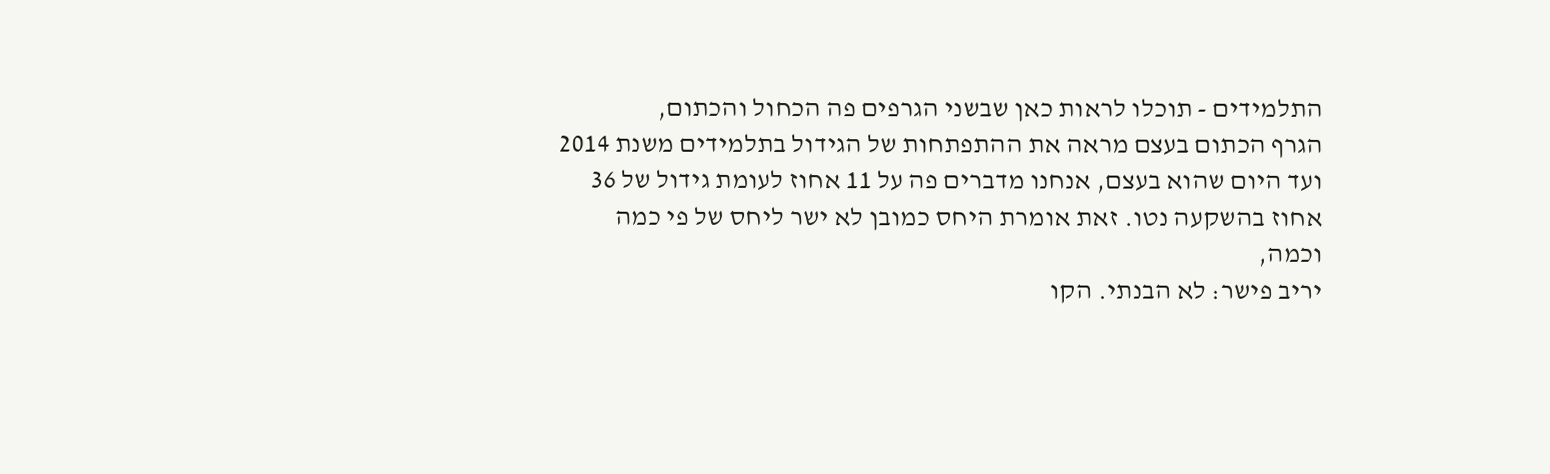התלמידים - תוכלו לראות כאן שבשני הגרפים פה הכחול והכתום,
הגרף הכתום בעצם מראה את ההתפתחות של הגידול בתלמידים משנת 2014
ועד היום שהוא בעצם, אנחנו מדברים פה על 11 אחוז לעומת גידול של 36
אחוז בהשקעה נטו. זאת אומרת היחס כמובן לא ישר ליחס של פי כמה
וכמה,
יריב פישר: לא הבנתי. הקו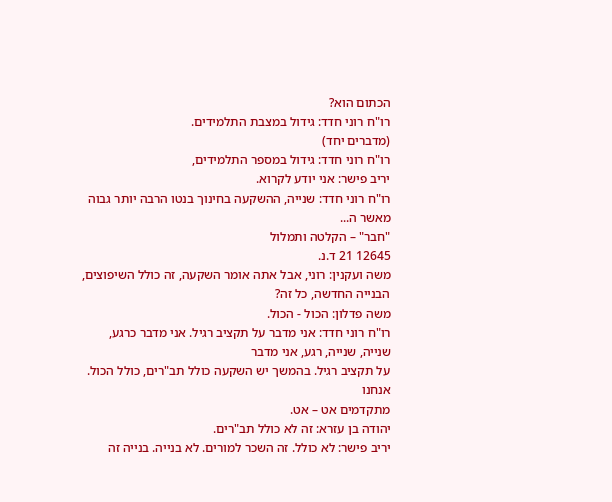הכתום הוא?
רו"ח רוני חדד: גידול במצבת התלמידים.
(מדברים יחד)
רו"ח רוני חדד: גידול במספר התלמידים,
יריב פישר: אני יודע לקרוא.
רו"ח רוני חדד: שנייה, ההשקעה בחינוך בנטו הרבה יותר גבוה מאשר ה...
"חבר" – הקלטה ותמלול
12645 21 ד.נ.
משה ועקנין: רוני, אבל אתה אומר השקעה, זה כולל השיפוצים, הבנייה החדשה, כל זה?
משה פדלון: הכול - הכול.
רו"ח רוני חדד: אני מדבר על תקציב רגיל. אני מדבר כרגע, שנייה, שנייה, רגע, אני מדבר
על תקציב רגיל. בהמשך יש השקעה כולל תב"רים, כולל הכול. אנחנו
מתקדמים אט – אט.
יהודה בן עזרא: זה לא כולל תב"רים.
יריב פישר: לא כולל. זה השכר למורים. לא בנייה. בנייה זה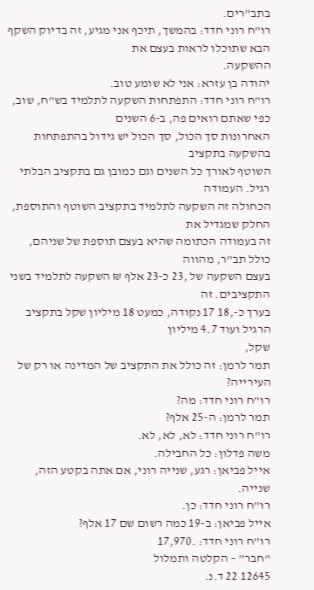בתב"רים.
רו"ח רוני חדד: בהמשך, תיכף אני מגיע, זה בדיוק השקף הבא שתוכלו לראות בעצם את
ההשקעה.
יהודה בן עזרא: אני לא שומע טוב.
רו"ח רוני חדד: התפתחות השקעה לתלמיד בש"ח, שוב, כפי שאתם רואים פה, ב-6 השנים
האחרונות סך הכול, סך הכול יש גידול בהתפתחות בהשקעה בתקציב
השוטף לאורך כל השנים וגם כמובן גם בתקציב הבלתי רגיל. העמודה
הכחולה זה השקעה לתלמיד בתקציב השוטף והתוספת, החלק שמגדיל את
זה בעמודה הכתומה שהיא בעצם תוספת של שניהם, כולל תב"ר, מהווה
בעצם השקעה של ,23 כ-23 אלף ₪ השקעה לתלמיד בשני התקציבים. זה
בערך כ-,18 17 נקודה, כמעט 18 מיליון שקל בתקציב הרגיל ועוד 4.7 מיליון
שקל,
תמר לרמן: זה כולל את התקציב של המדינה או רק של העירייה?
רו"ח רוני חדד: מה?
תמר לרמן: ה-25 אלף?
רו"ח רוני חדד: לא, לא, לא.
משה פדלון: כל החבילה.
אייל פביאן: רגע, שנייה רוני, אם אתה בקטע הזה, שנייה.
רו"ח רוני חדד: כן.
אייל פביאן: ב-19 כמה רשום שם 17 אלף?
רו"ח רוני חדד: .17,970
"חבר" – הקלטה ותמלול
12645 22 ד.נ.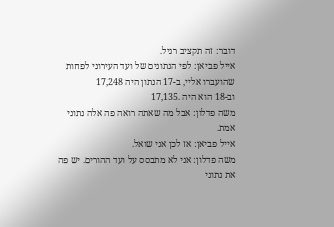דובר: זה תקציב רגיל.
אייל פביאן: לפי הנתונים של ועד העירוני לפחות שהועברו אליי, ב-17 הנתון היה 17,248
וב-18 הוא היה .17,135
משה פדלון: אבל מה שאתה רואה פה אלה נתוני אמת.
אייל פביאן: אז לכן אני שואל.
משה פדלון: אני לא מתבסס על ועד ההורים. יש פה את נתוני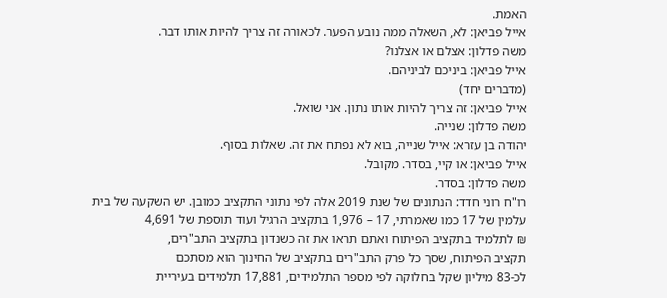האמת.
אייל פביאן: לא, השאלה ממה נובע הפער. לכאורה זה צריך להיות אותו דבר.
משה פדלון: אצלם או אצלנו?
אייל פביאן: ביניכם לביניהם.
(מדברים יחד)
אייל פביאן: זה צריך להיות אותו נתון. אני שואל.
משה פדלון: שנייה.
יהודה בן עזרא: אייל שנייה, בוא לא נפתח את זה. שאלות בסוף.
אייל פביאן: או קיי, בסדר. מקובל.
משה פדלון: בסדר.
רו"ח רוני חדד: הנתונים של שנת 2019 אלה לפי נתוני התקציב כמובן. יש השקעה של בית
עלמין של 17 כמו שאמרתי, 17 – 1,976 בתקציב הרגיל ועוד תוספת של 4,691
₪ לתלמיד בתקציב הפיתוח ואתם תראו את זה כשנדון בתקציב התב"רים,
תקציב הפיתוח, שסך כל פרק התב"רים בתקציב של החינוך הוא מסתכם
לכ-83 מיליון שקל בחלוקה לפי מספר התלמידים, 17,881 תלמידים בעיריית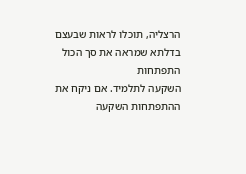הרצליה, תוכלו לראות שבעצם בדלתא שמראה את סך הכול התפתחות
השקעה לתלמיד. אם ניקח את ההתפתחות השקעה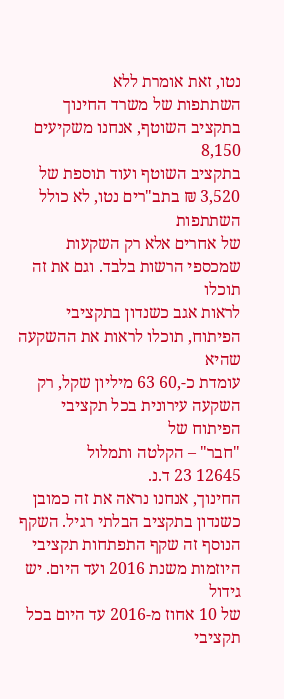נטו, זאת אומרת ללא
השתתפות של משרד החינוך בתקציב השוטף, אנחנו משקיעים 8,150
בתקציב השוטף ועוד תוספת של 3,520 ₪ בתב"רים נטו, לא כולל השתתפות
של אחרים אלא רק השקעות שמכספי הרשות בלבד. וגם את זה תוכלו
לראות אגב כשנדון בתקציבי הפיתוח, תוכלו לראות את ההשקעה שהיא
עומדת כ-,60 63 מיליון שקל, רק השקעה עירונית בכל תקציבי הפיתוח של
"חבר" – הקלטה ותמלול
12645 23 ד.נ.
החינוך, אנחנו נראה את זה כמובן כשנדון בתקציב הבלתי רגיל. השקף
הנוסף זה שקף התפתחות תקציבי היוזמות משנת 2016 ועד היום. יש גידול
של 10 אחוז מ-2016 עד היום בכל תקציבי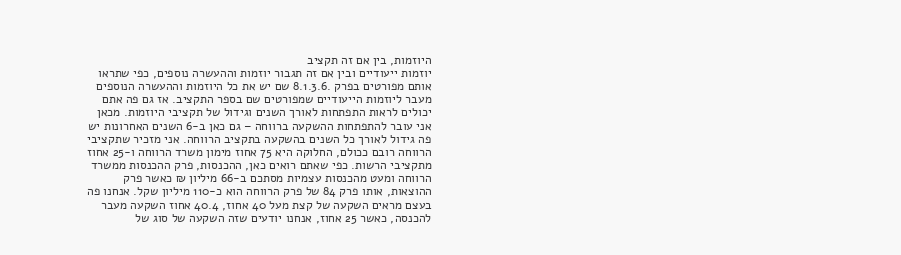היוזמות, בין אם זה תקציב
יוזמות ייעודיים ובין אם זה תגבור יוזמות וההעשרה נוספים, כפי שתראו
אותם מפורטים בפרק .8.1.3.6 שם יש את כל היוזמות וההעשרה הנוספים
מעבר ליוזמות הייעודיים שמפורטים שם בספר התקציב. אז גם פה אתם
יכולים לראות התפתחות לאורך השנים וגידול של תקציבי היוזמות. מכאן
אני עובר להתפתחות ההשקעה ברווחה – גם כאן ב-6 השנים האחרונות יש
פה גידול לאורך כל השנים בהשקעה בתקציב הרווחה. אני מזכיר שתקציבי
הרווחה רובם ככולם, החלוקה היא 75 אחוז מימון משרד הרווחה ו-25 אחוז
מתקציבי הרשות. כפי שאתם רואים כאן, ההכנסות, פרק ההכנסות ממשרד
הרווחה ומעט מהכנסות עצמיות מסתכם ב-66 מיליון ₪ כאשר פרק
ההוצאות, אותו פרק 84 של פרק הרווחה הוא כ-110 מיליון שקל. אנחנו פה
בעצם מראים השקעה של קצת מעל 40 אחוז, 40.4 אחוז השקעה מעבר
להכנסה, כאשר 25 אחוז, אנחנו יודעים שזה השקעה של סוג של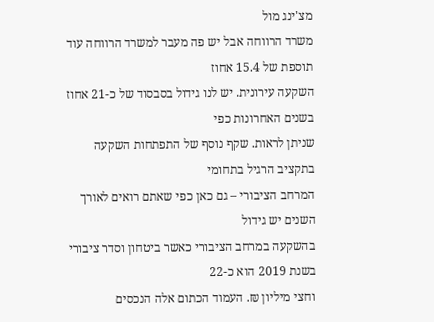מצ'ינג מול
משרד הרווחה אבל יש פה מעבר למשרד הרווחה עוד תוספת של 15.4 אחוז
השקעה עירונית. יש לנו גידול בסבסוד של כ-21 אחוז בשנים האחרונות כפי
שניתן לראות. שקף נוסף של התפתחות השקעה בתקציב הרגיל בתחומי
המרחב הציבורי – גם כאן כפי שאתם רואים לאורך השנים יש גידול
בהשקעה במרחב הציבורי כאשר ביטחון וסדר ציבורי בשנת 2019 הוא כ-22
וחצי מיליון ₪. העמוד הכתום אלה הנכסים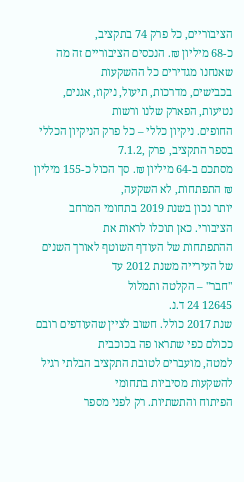הציבוריים, כל פרק 74 בתקציב,
כ-68 מיליון ₪. הנכסים הציבוריים זה מה שאנחנו מגדירים כל ההשקעות
בכבישים, מדרכות, תיעול, ניקוז, אגנים, נטיעות, הפארק שלנו ורשות
החופים. ניקיון כללי – כל פרק הניקיון הכללי בספר התקציב, פרק ,7.1.2
מסתכם ב-64 מיליון ₪. סך הכול כ-155 מיליון ₪ התפתחות, לא השקעה,
יותר נכון בשנת 2019 בתחומי המרחב הציבורי. כאן תוכלו לראות את
ההתפתחות של העודף השוטף לאורך השנים של העירייה משנת 2012 עד
"חבר" – הקלטה ותמלול
12645 24 ד.נ.
שנת 2017 כולל. חשוב לציין שהעודפים רובם ככולם כפי שתראו פה בכוכבית
למטה, מועברים לטובת התקציב הבלתי רגיל להשקעות מסיביות בתחומי
הפיתוח והתשתיות. רק לפני מספר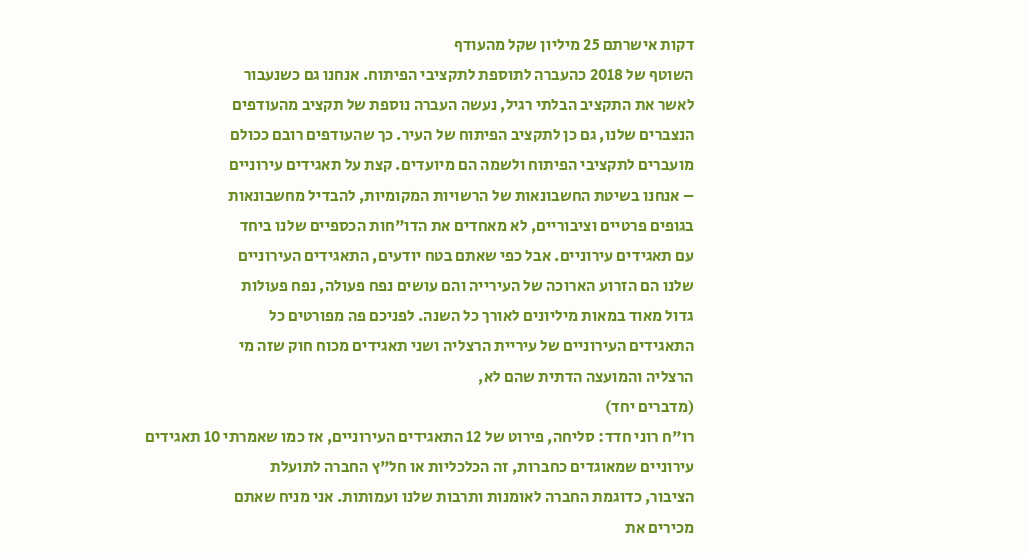דקות אישרתם 25 מיליון שקל מהעודף
השוטף של 2018 כהעברה לתוספת לתקציבי הפיתוח. אנחנו גם כשנעבור
לאשר את התקציב הבלתי רגיל, נעשה העברה נוספת של תקציב מהעודפים
הנצברים שלנו, גם כן לתקציב הפיתוח של העיר. כך שהעודפים רובם ככולם
מועברים לתקציבי הפיתוח ולשמה הם מיועדים. קצת על תאגידים עירוניים
– אנחנו בשיטת החשבונאות של הרשויות המקומיות, להבדיל מחשבונאות
בגופים פרטיים וציבוריים, לא מאחדים את הדו"חות הכספיים שלנו ביחד
עם תאגידים עירוניים. אבל כפי שאתם בטח יודעים, התאגידים העירוניים
שלנו הם הזרוע הארוכה של העירייה והם עושים נפח פעולה, נפח פעולות
גדול מאוד במאות מיליונים לאורך כל השנה. לפניכם פה מפורטים כל
התאגידים העירוניים של עיריית הרצליה ושני תאגידים מכוח חוק שזה מי
הרצליה והמועצה הדתית שהם לא,
(מדברים יחד)
רו"ח רוני חדד: סליחה, פירוט של 12 התאגידים העירוניים, אז כמו שאמרתי 10 תאגידים
עירוניים שמאוגדים כחברות, זה הכלכליות או חל"ץ החברה לתועלת
הציבור, כדוגמת החברה לאומנות ותרבות שלנו ועמותות. אני מניח שאתם
מכירים את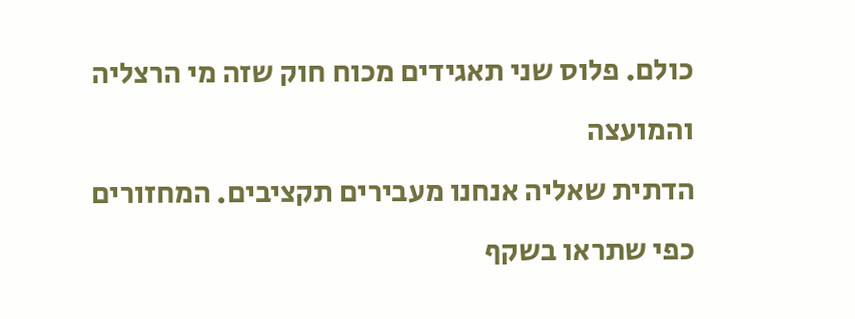כולם. פלוס שני תאגידים מכוח חוק שזה מי הרצליה והמועצה
הדתית שאליה אנחנו מעבירים תקציבים. המחזורים כפי שתראו בשקף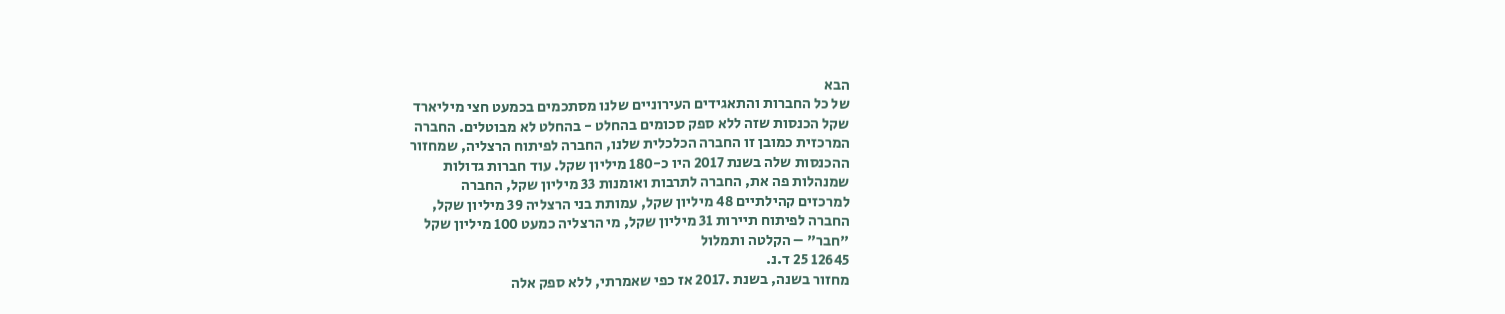הבא
של כל החברות והתאגידים העירוניים שלנו מסתכמים בכמעט חצי מיליארד
שקל הכנסות שזה ללא ספק סכומים בהחלט - בהחלט לא מבוטלים. החברה
המרכזית כמובן זו החברה הכלכלית שלנו, החברה לפיתוח הרצליה, שמחזור
ההכנסות שלה בשנת 2017 היו כ-180 מיליון שקל. עוד חברות גדולות
שמנהלות פה את, החברה לתרבות ואומנות 33 מיליון שקל, החברה
למרכזים קהילתיים 48 מיליון שקל, עמותת בני הרצליה 39 מיליון שקל,
החברה לפיתוח תיירות 31 מיליון שקל, מי הרצליה כמעט 100 מיליון שקל
"חבר" – הקלטה ותמלול
12645 25 ד.נ.
מחזור בשנה, בשנת .2017 אז כפי שאמרתי, ללא ספק אלה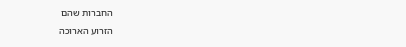החברות שהם
הזרוע הארוכה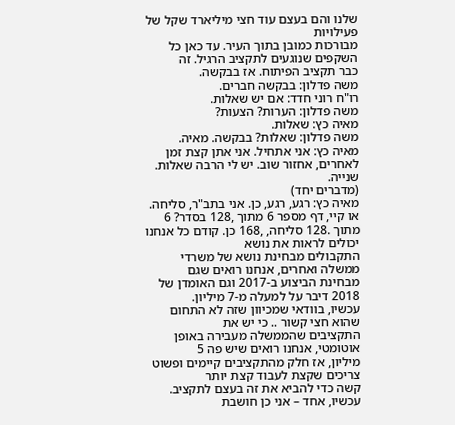שלנו והם בעצם עוד חצי מיליארד שקל של פעילויות
מבורכות כמובן בתוך העיר. עד כאן כל השקפים שנוגעים לתקציב הרגיל. זה
כבר תקציב הפיתוח. אז בבקשה.
משה פדלון: בבקשה חברים.
רו"ח רוני חדד: אם יש שאלות.
משה פדלון: הערות? הצעות?
מאיה כץ: שאלות.
משה פדלון: שאלות? בבקשה. מאיה.
מאיה כץ: אני אתחיל. אני אתן קצת זמן לאחרים, אחזור שוב. יש לי הרבה שאלות.
שנייה.
(מדברים יחד)
מאיה כץ: רגע, רגע, כן. אני בתב"ר, סליחה. או קיי, דף מספר 6 מתוך ,128 בסדר? 6
מתוך .128 סליחה, ,168 כן. קודם כל אנחנו יכולים לראות את נושא
התקבולים מבחינת נושא של משרדי ממשלה ואחרים, אנחנו רואים שגם
מבחינת הביצוע ב-2017 וגם האומדן של 2018 דיבר על למעלה מ-7 מיליון.
עכשיו, בוודאי שמכיוון שזה לא התחום שהוא חצי קשור .. כי יש את
התקציבים שהממשלה מעבירה באופן אוטומטי, אנחנו רואים שיש פה 5
מיליון, אז חלק מהתקציבים קיימים ופשוט צריכים שקצת לעבוד קצת יותר
קשה כדי להביא את זה בעצם לתקציב. עכשיו, אחד – אני כן חושבת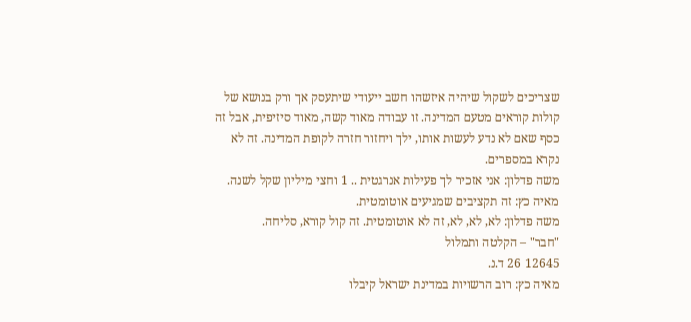שצריכים לשקול שיהיה איזשהו חשב ייעודי שיתעסק אך ורק בנושא של
קולות קוראים מטעם המדינה. זו עבודה מאוד קשה, מאוד סיזיפית, אבל זה
כסף שאם לא נדע לעשות אותו, ילך ויחזור חזרה לקופת המדינה. זה לא
נקרא במספרים.
משה פדלון: אני אזכיר לך פעילות אנרגטית .. 1 וחצי מיליון שקל לשנה.
מאיה כץ: זה תקציבים שמגיעים אוטומטית.
משה פדלון: לא, לא, לא, זה לא אוטומטית. זה קול קורא, סליחה.
"חבר" – הקלטה ותמלול
12645 26 ד.נ.
מאיה כץ: רוב הרשויות במדינת ישראל קיבלו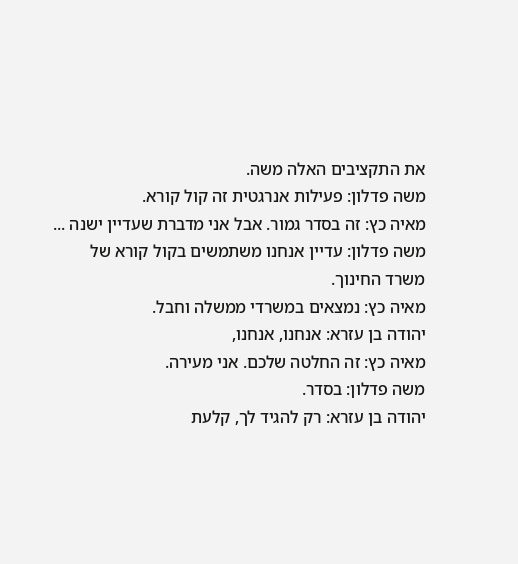את התקציבים האלה משה.
משה פדלון: פעילות אנרגטית זה קול קורא.
מאיה כץ: זה בסדר גמור. אבל אני מדברת שעדיין ישנה ...
משה פדלון: עדיין אנחנו משתמשים בקול קורא של משרד החינוך.
מאיה כץ: נמצאים במשרדי ממשלה וחבל.
יהודה בן עזרא: אנחנו, אנחנו,
מאיה כץ: זה החלטה שלכם. אני מעירה.
משה פדלון: בסדר.
יהודה בן עזרא: רק להגיד לך, קלעת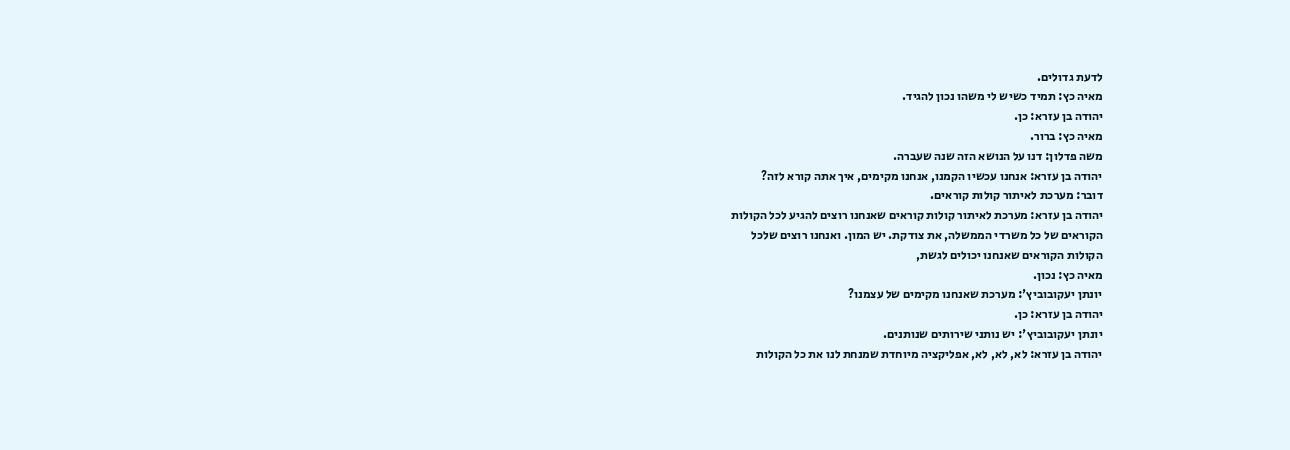לדעת גדולים.
מאיה כץ: תמיד כשיש לי משהו נכון להגיד.
יהודה בן עזרא: כן.
מאיה כץ: ברור.
משה פדלון: דנו על הנושא הזה שנה שעברה.
יהודה בן עזרא: אנחנו עכשיו הקמנו, אנחנו מקימים, איך אתה קורא לזה?
דובר: מערכת לאיתור קולות קוראים.
יהודה בן עזרא: מערכת לאיתור קולות קוראים שאנחנו רוצים להגיע לכל הקולות
הקוראים של כל משרדי הממשלה, את צודקת. יש המון. ואנחנו רוצים שלכל
הקולות הקוראים שאנחנו יכולים לגשת,
מאיה כץ: נכון.
יונתן יעקובוביץ': מערכת שאנחנו מקימים של עצמנו?
יהודה בן עזרא: כן.
יונתן יעקובוביץ': יש נותני שירותים שנותנים.
יהודה בן עזרא: לא, לא, לא, אפליקציה מיוחדת שמנחת לנו את כל הקולות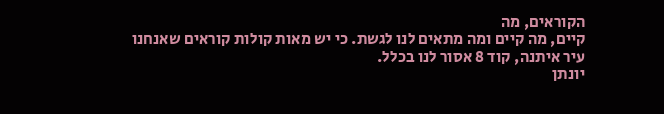הקוראים, מה
קיים, מה קיים ומה מתאים לנו לגשת. כי יש מאות קולות קוראים שאנחנו
עיר איתנה, קוד 8 אסור לנו בכלל.
יונתן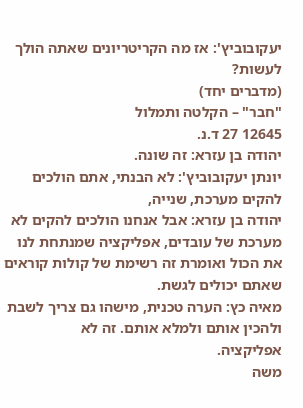יעקובוביץ': אז מה הקריטריונים שאתה הולך לעשות?
(מדברים יחד)
"חבר" – הקלטה ותמלול
12645 27 ד.נ.
יהודה בן עזרא: זה שונה.
יונתן יעקובוביץ': לא הבנתי, אתם הולכים להקים מערכת, שנייה,
יהודה בן עזרא: אבל אנחנו הולכים להקים לא מערכת של עובדים, אפליקציה שמנתחת לנו
את הכול ואומרת זה רשימת של קולות קוראים שאתם יכולים לגשת.
מאיה כץ: הערה טכנית, מישהו גם צריך לשבת ולהכין אותם ולמלא אותם. זה לא
אפליקציה.
משה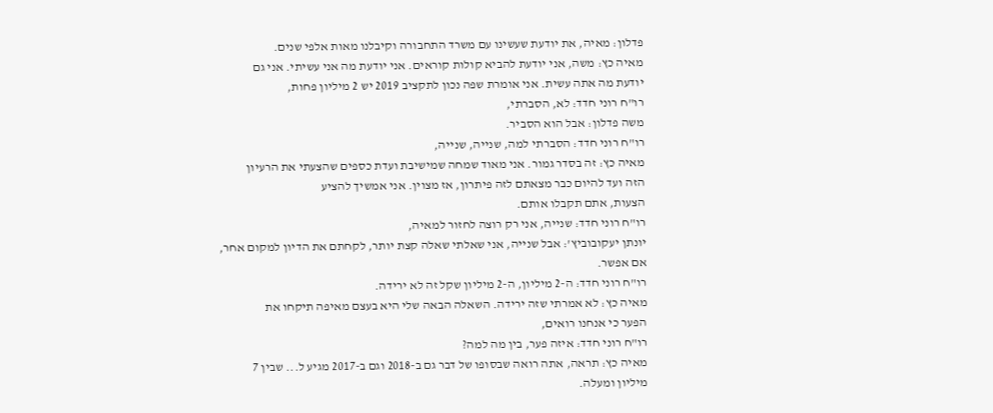פדלון: מאיה, את יודעת שעשינו עם משרד התחבורה וקיבלנו מאות אלפי שנים.
מאיה כץ: משה, אני יודעת להביא קולות קוראים. אני יודעת מה אני עשיתי. אני גם
יודעת מה אתה עשית. אני אומרת שפה נכון לתקציב 2019 יש 2 מיליון פחות,
רו"ח רוני חדד: לא, הסברתי,
משה פדלון: אבל הוא הסביר.
רו"ח רוני חדד: הסברתי למה, שנייה, שנייה,
מאיה כץ: זה בסדר גמור. אני מאוד שמחה שמישיבת ועדת כספים שהצעתי את הרעיון
הזה ועד להיום כבר מצאתם לזה פיתרון, אז מצוין. אני אמשיך להציע
הצעות, אתם תקבלו אותם.
רו"ח רוני חדד: שנייה, אני רק רוצה לחזור למאיה,
יונתן יעקובוביץ': אבל שנייה, אני שאלתי שאלה קצת יותר, לקחתם את הדיון למקום אחר,
אם אפשר.
רו"ח רוני חדד: ה-2 מיליון, ה-2 מיליון שקל זה לא ירידה.
מאיה כץ: לא אמרתי שזה ירידה. השאלה הבאה שלי היא בעצם מאיפה תיקחו את
הפער כי אנחנו רואים,
רו"ח רוני חדד: איזה פער, בין מה למה?
מאיה כץ: תראה, אתה רואה שבסופו של דבר גם ב-2018 וגם ב-2017 מגיע ל... שבין 7
מיליון ומעלה.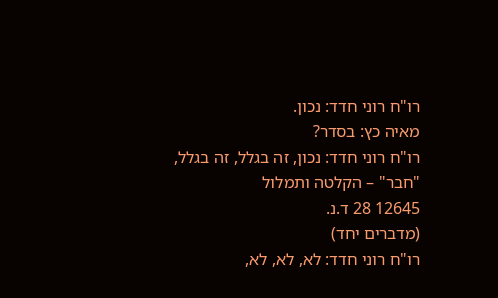רו"ח רוני חדד: נכון.
מאיה כץ: בסדר?
רו"ח רוני חדד: נכון, זה בגלל, זה בגלל,
"חבר" – הקלטה ותמלול
12645 28 ד.נ.
(מדברים יחד)
רו"ח רוני חדד: לא, לא, לא,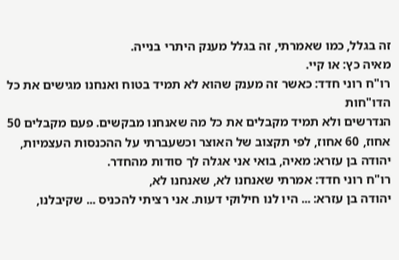זה בגלל, כמו שאמרתי, זה בגלל מענק היתרי בנייה.
מאיה כץ: או קיי.
רו"ח רוני חדד: כאשר זה מענק שהוא לא תמיד בטוח ואנחנו מגישים את כל הדו"חות
הנדרשים ולא תמיד מקבלים את כל מה שאנחנו מבקשים. פעם מקבלים 50
אחוז, 60 אחוז, לפי תקצוב של האוצר וכשעברתי על ההכנסות העצמיות,
יהודה בן עזרא: מאיה, בואי אני אגלה לך סודות מהחדר.
רו"ח רוני חדד: אמרתי שאנחנו לא, שאנחנו לא,
יהודה בן עזרא: ... היו לנו חילוקי דעות. אני רציתי להכניס ... שקיבלנו,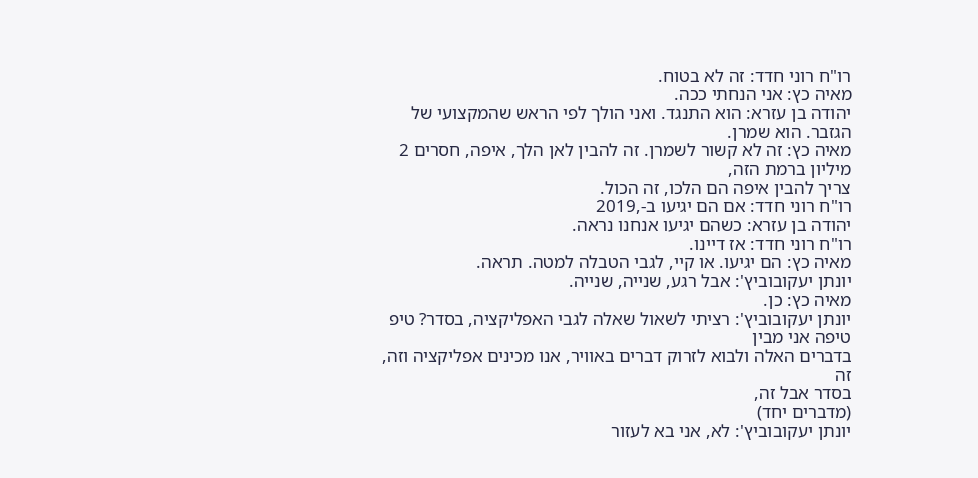רו"ח רוני חדד: זה לא בטוח.
מאיה כץ: אני הנחתי ככה.
יהודה בן עזרא: הוא התנגד. ואני הולך לפי הראש שהמקצועי של הגזבר. הוא שמרן.
מאיה כץ: זה לא קשור לשמרן. זה להבין לאן הלך, איפה, חסרים 2 מיליון ברמת הזה,
צריך להבין איפה הם הלכו, זה הכול.
רו"ח רוני חדד: אם הם יגיעו ב-,2019
יהודה בן עזרא: כשהם יגיעו אנחנו נראה.
רו"ח רוני חדד: אז דיינו.
מאיה כץ: הם יגיעו. או קיי, לגבי הטבלה למטה. תראה.
יונתן יעקובוביץ': אבל רגע, שנייה, שנייה.
מאיה כץ: כן.
יונתן יעקובוביץ': רציתי לשאול שאלה לגבי האפליקציה, בסדר? טיפ טיפה אני מבין
בדברים האלה ולבוא לזרוק דברים באוויר, אנו מכינים אפליקציה וזה, זה
בסדר אבל זה,
(מדברים יחד)
יונתן יעקובוביץ': לא, אני בא לעזור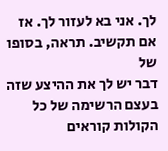לך. אני בא לעזור לך. אז אם תקשיב. תראה, בסופו של
דבר יש לך את ההיצע שזה בעצם הרשימה של כל הקולות קוראים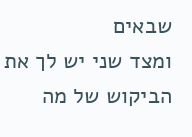שבאים
ומצד שני יש לך את הביקוש של מה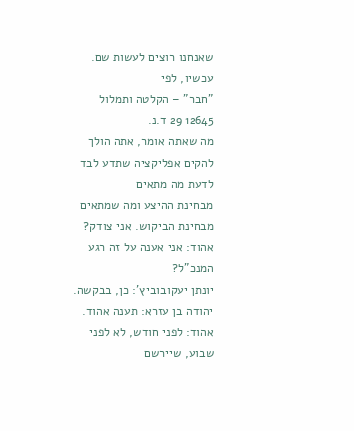שאנחנו רוצים לעשות שם. עכשיו, לפי
"חבר" – הקלטה ותמלול
12645 29 ד.נ.
מה שאתה אומר, אתה הולך להקים אפליקציה שתדע לבד לדעת מה מתאים
מבחינת ההיצע ומה שמתאים מבחינת הביקוש. אני צודק?
אהוד: אני אענה על זה רגע המנכ"ל?
יונתן יעקובוביץ': כן, בבקשה.
יהודה בן עזרא: תענה אהוד.
אהוד: לפני חודש, לא לפני שבוע, שיירשם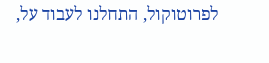לפרוטוקול, התחלנו לעבוד על,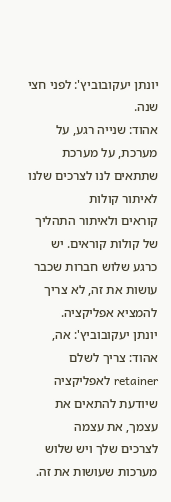יונתן יעקובוביץ': לפני חצי שנה.
אהוד: שנייה רגע, על מערכת, על מערכת שתתאים לנו לצרכים שלנו לאיתור קולות
קוראים ולאיתור התהליך של קולות קוראים. יש כרגע שלוש חברות שכבר
עושות את זה, לא צריך להמציא אפליקציה.
יונתן יעקובוביץ': אה,
אהוד: צריך לשלם retainer לאפליקציה שיודעת להתאים את עצמך, את עצמה
לצרכים שלך ויש שלוש מערכות שעושות את זה.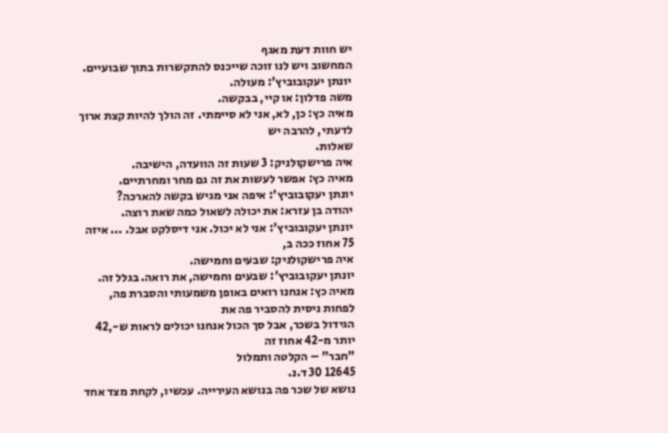יש חוות דעת מאגף
המחשוב ויש לנו זוכה שייכנס להתקשרות בתוך שבועיים.
יונתן יעקובוביץ': מעולה.
משה פדלון: או קיי, בבקשה.
מאיה כץ: כן, לא, אני לא סיימתי. זה הולך להיות קצת ארוך לדעתי, להרבה יש
שאלות.
איה פרישקולניק: 3 שעות זה הוועדה, הישיבה.
מאיה כץ: אפשר לעשות את זה גם מחר ומחרתיים.
יונתן יעקובוביץ': איפה אני מגיש בקשה להארכה?
יהודה בן עזרא: את יכולה לשאול כמה שאת רוצה.
יונתן יעקובוביץ': אני לא יכול. אני דיסלקט אבל. ... איזה 75 אחוז ככה ב,
איה פרישקולניק: שבעים וחמישה.
יונתן יעקובוביץ': שבעים וחמישה, את רואה. בגלל זה.
מאיה כץ: אנחנו רואים באופן משמעותי והסברת פה, לפחות ניסית להסביר פה את
הגידול בשכר, אבל סך הכול אנחנו יכולים לראות ש-,42 יותר מ-42 אחוז זה
"חבר" – הקלטה ותמלול
12645 30 ד.נ.
נושא של שכר פה בנושא העירייה. עכשיו, לקחת מצד אחד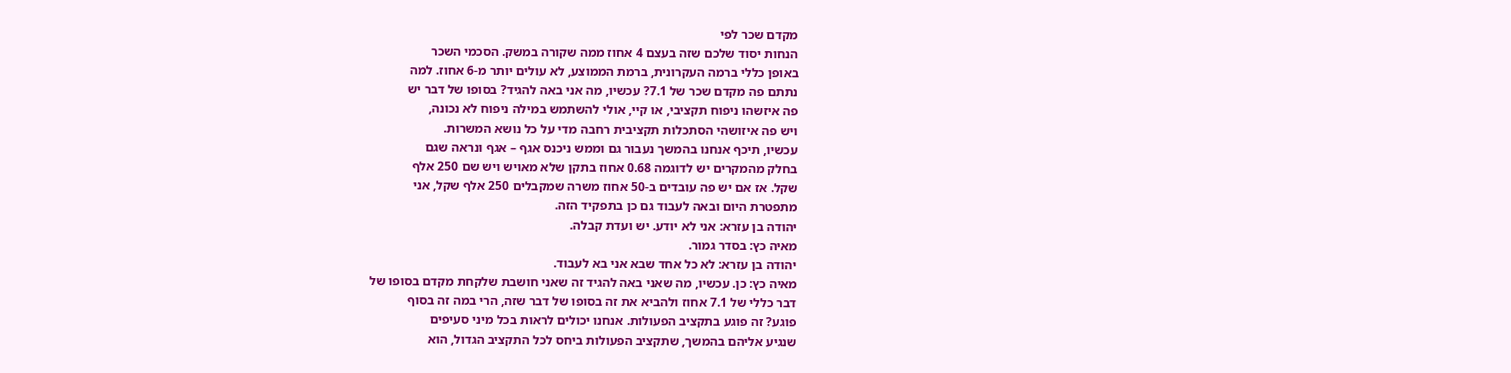מקדם שכר לפי
הנחות יסוד שלכם שזה בעצם 4 אחוז ממה שקורה במשק. הסכמי השכר
באופן כללי ברמה העקרונית, ברמת הממוצע, לא עולים יותר מ-6 אחוז. למה
נתתם פה מקדם שכר של 7.1? עכשיו, מה אני באה להגיד? בסופו של דבר יש
פה איזשהו ניפוח תקציבי, או קיי, אולי להשתמש במילה ניפוח לא נכונה,
ויש פה איזושהי הסתכלות תקציבית רחבה מדי על כל נושא המשרות.
עכשיו, תיכף אנחנו בהמשך נעבור גם וממש ניכנס אגף – אגף ונראה שגם
בחלק מהמקרים יש לדוגמה 0.68 אחוז בתקן שלא מאויש ויש שם 250 אלף
שקל. אז אם יש פה עובדים ב-50 אחוז משרה שמקבלים 250 אלף שקל, אני
מתפטרת היום ובאה לעבוד גם כן בתפקיד הזה.
יהודה בן עזרא: אני לא יודע. יש ועדת קבלה.
מאיה כץ: בסדר גמור.
יהודה בן עזרא: לא כל אחד שבא אני בא לעבוד.
מאיה כץ: כן. עכשיו, מה שאני באה להגיד זה שאני חושבת שלקחת מקדם בסופו של
דבר כללי של 7.1 אחוז ולהביא את זה בסופו של דבר שזה, הרי במה זה בסוף
פוגע? זה פוגע בתקציב הפעולות. אנחנו יכולים לראות בכל מיני סעיפים
שנגיע אליהם בהמשך, שתקציב הפעולות ביחס לכל התקציב הגדול, הוא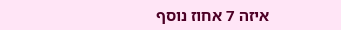איזה 7 אחוז נוסף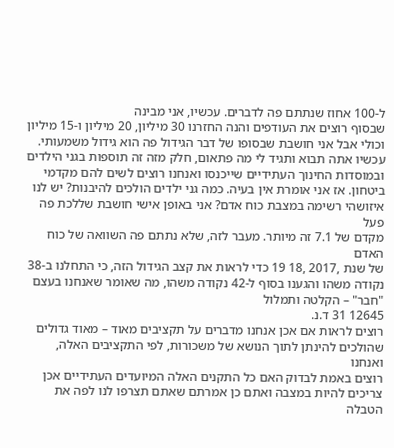ל-100 אחוז שנתתם פה לדברים. עכשיו, אני מבינה
שבסוף רוצים את העודפים והנה החזרנו 30 מיליון, 20 מיליון ו-15 מיליון
וכולי אבל אני חושבת שבסופו של דבר הגידול פה הוא גידול משמעותי.
עכשיו אתה תבוא ותגיד לי מה פתאום, חלק מזה זה תוספות בגני הילדים
ובמוסדות החינוך העתידיים שייכנסו ואנחנו רוצים לשים להם מקדמי
ביטחון. אז אני אומרת אין בעיה. כמה גני ילדים הולכים להיבנות? יש לנו
איזושהי רשימה במצבת כוח אדם? אני באופן אישי חושבת שללכת פה פעל
מקדם של 7.1 זה מיותר. מעבר לזה, שלא נתתם פה השוואה של כוח האדם
של שנת ,2017 ,18 19 כדי לראות את קצב הגידול הזה, כי התחלנו ב-38
נקודה משהו והגענו בסוף ל-42 נקודה משהו, מה שאומר שאנחנו בעצם
"חבר" – הקלטה ותמלול
12645 31 ד.נ.
רוצים לראות אם אכן אנחנו מדברים על תקציבים מאוד – מאוד גדולים
שהולכים להינתן לתוך הנושא של משכורות, לפי התקציבים האלה, ואנחנו
רוצים באמת לבדוק האם כל התקנים האלה המיועדים העתידיים אכן
צריכים להיות במצבה ואתם כן אמרתם שאתם תצרפו לנו לפה את הטבלה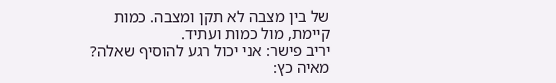של בין מצבה לא תקן ומצבה. כמות קיימת, מול כמות ועתיד.
יריב פישר: אני יכול רגע להוסיף שאלה?
מאיה כץ: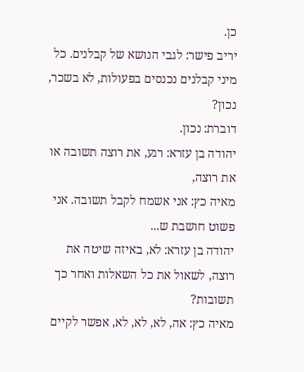כן.
יריב פישר: לגבי הנושא של קבלנים. כל מיני קבלנים נכנסים בפעולות, לא בשכר, נכון?
דוברת: נכון.
יהודה בן עזרא: רגע, את רוצה תשובה או את רוצה,
מאיה כץ: אני אשמח לקבל תשובה. אני פשוט חושבת ש...
יהודה בן עזרא: לא, באיזה שיטה את רוצה, לשאול את כל השאלות ואחר כך תשובות?
מאיה כץ: אה, לא, לא, לא, אפשר לקיים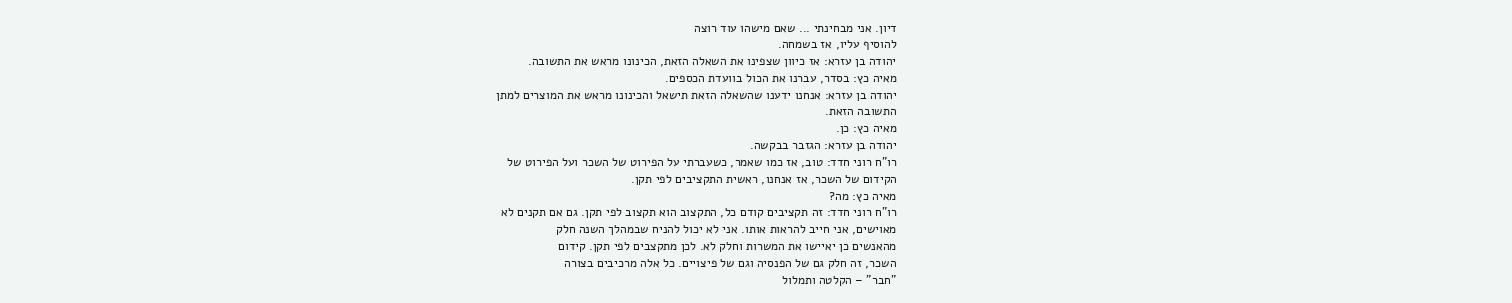דיון. אני מבחינתי ... שאם מישהו עוד רוצה
להוסיף עליו, אז בשמחה.
יהודה בן עזרא: אז כיוון שצפינו את השאלה הזאת, הכינונו מראש את התשובה.
מאיה כץ: בסדר, עברנו את הכול בוועדת הכספים.
יהודה בן עזרא: אנחנו ידענו שהשאלה הזאת תישאל והכינונו מראש את המוצרים למתן
התשובה הזאת.
מאיה כץ: כן.
יהודה בן עזרא: הגזבר בבקשה.
רו"ח רוני חדד: טוב, אז כמו שאמר, כשעברתי על הפירוט של השכר ועל הפירוט של
הקידום של השכר, אז אנחנו, ראשית התקציבים לפי תקן.
מאיה כץ: מה?
רו"ח רוני חדד: זה תקציבים קודם כל, התקצוב הוא תקצוב לפי תקן. גם אם תקנים לא
מאוישים, אני חייב להראות אותו. אני לא יכול להניח שבמהלך השנה חלק
מהאנשים כן יאיישו את המשרות וחלק לא. לכן מתקצבים לפי תקן. קידום
השכר, זה חלק גם של הפנסיה וגם של פיצויים. כל אלה מרכיבים בצורה
"חבר" – הקלטה ותמלול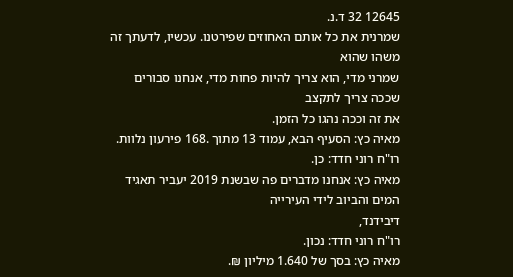12645 32 ד.נ.
שמרנית את כל אותם האחוזים שפירטנו. עכשיו, לדעתך זה משהו שהוא
שמרני מדי, הוא צריך להיות פחות מדי, אנחנו סבורים שככה צריך לתקצב
את זה וככה נהגו כל הזמן.
מאיה כץ: הסעיף הבא, עמוד 13 מתוך .168 פירעון נלוות.
רו"ח רוני חדד: כן.
מאיה כץ: אנחנו מדברים פה שבשנת 2019 יעביר תאגיד המים והביוב לידי העירייה
דיבידנד,
רו"ח רוני חדד: נכון.
מאיה כץ: בסך של 1.640 מיליון ₪.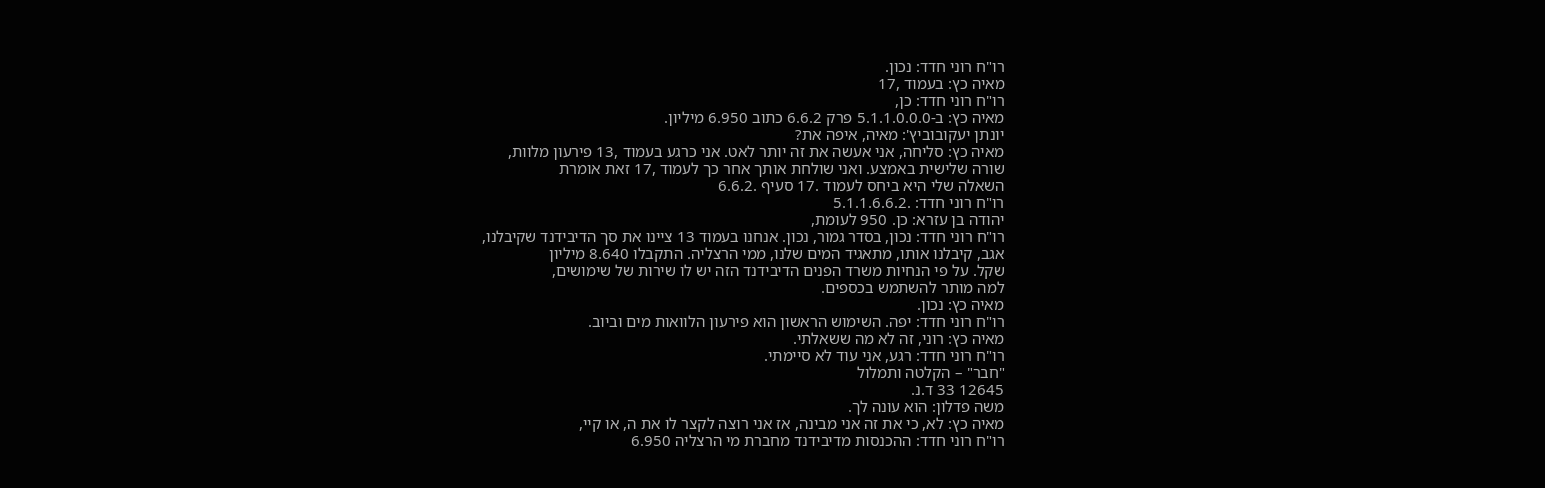רו"ח רוני חדד: נכון.
מאיה כץ: בעמוד ,17
רו"ח רוני חדד: כן,
מאיה כץ: ב-5.1.1.0.0.0 פרק 6.6.2 כתוב 6.950 מיליון.
יונתן יעקובוביץ': מאיה, איפה את?
מאיה כץ: סליחה, אני אעשה את זה יותר לאט. אני כרגע בעמוד ,13 פירעון מלוות,
שורה שלישית באמצע. ואני שולחת אותך אחר כך לעמוד ,17 זאת אומרת
השאלה שלי היא ביחס לעמוד .17 סעיף .6.6.2
רו"ח רוני חדד: .5.1.1.6.6.2
יהודה בן עזרא: כן. 950 לעומת,
רו"ח רוני חדד: נכון, בסדר גמור, נכון. אנחנו בעמוד 13 ציינו את סך הדיבידנד שקיבלנו,
אגב, קיבלנו אותו, מתאגיד המים שלנו, ממי הרצליה. התקבלו 8.640 מיליון
שקל. על פי הנחיות משרד הפנים הדיבידנד הזה יש לו שירות של שימושים,
למה מותר להשתמש בכספים.
מאיה כץ: נכון.
רו"ח רוני חדד: יפה. השימוש הראשון הוא פירעון הלוואות מים וביוב.
מאיה כץ: רוני, זה לא מה ששאלתי.
רו"ח רוני חדד: רגע, אני עוד לא סיימתי.
"חבר" – הקלטה ותמלול
12645 33 ד.נ.
משה פדלון: הוא עונה לך.
מאיה כץ: לא, כי את זה אני מבינה, אז אני רוצה לקצר לו את ה, או קיי,
רו"ח רוני חדד: ההכנסות מדיבידנד מחברת מי הרצליה 6.950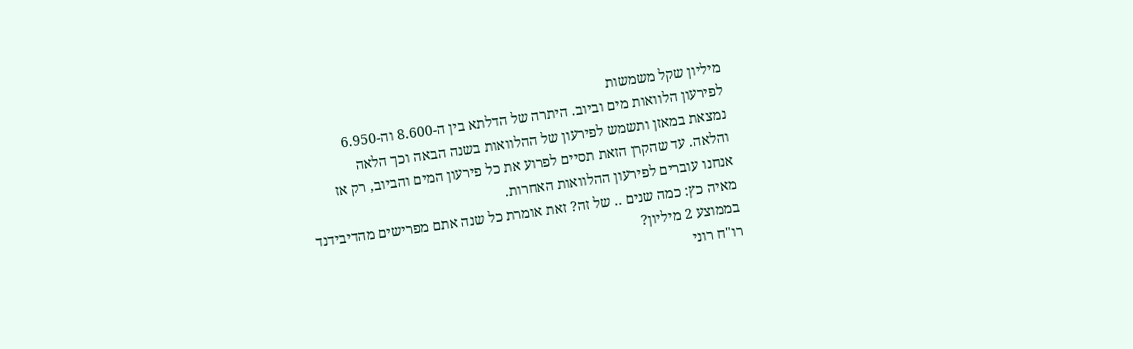מיליון שקל משמשות
לפירעון הלוואות מים וביוב. היתרה של הדלתא בין ה-8.600 וה-6.950
נמצאת במאזן ותשמש לפירעון של ההלוואות בשנה הבאה וכך הלאה
והלאה. עד שהקרן הזאת תסיים לפרוע את כל פירעון המים והביוב, רק אז
אנחנו עוברים לפירעון ההלוואות האחרות.
מאיה כץ: כמה שנים .. של זה? זאת אומרת כל שנה אתם מפרישים מהדיבידנד
בממוצע 2 מיליון?
רו"ח רוני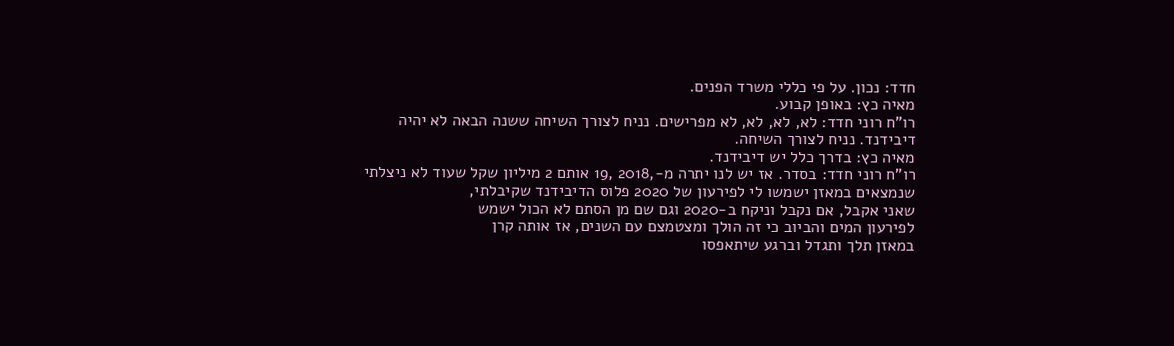חדד: נכון. על פי כללי משרד הפנים.
מאיה כץ: באופן קבוע.
רו"ח רוני חדד: לא, לא, לא, לא מפרישים. נניח לצורך השיחה ששנה הבאה לא יהיה
דיבידנד. נניח לצורך השיחה.
מאיה כץ: בדרך כלל יש דיבידנד.
רו"ח רוני חדד: בסדר. אז יש לנו יתרה מ-,2018 ,19 אותם 2 מיליון שקל שעוד לא ניצלתי
שנמצאים במאזן ישמשו לי לפירעון של 2020 פלוס הדיבידנד שקיבלתי,
שאני אקבל, אם נקבל וניקח ב-2020 וגם שם מן הסתם לא הכול ישמש
לפירעון המים והביוב כי זה הולך ומצטמצם עם השנים, אז אותה קרן
במאזן תלך ותגדל וברגע שיתאפסו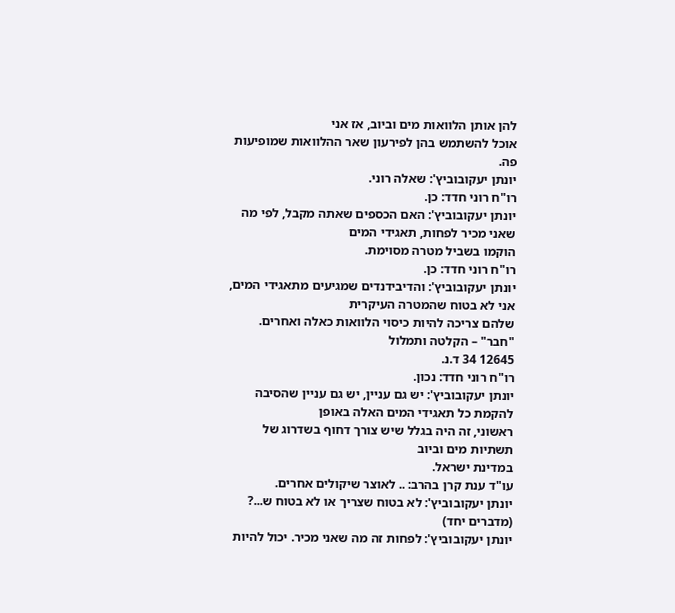להן אותן הלוואות מים וביוב, אז אני
אוכל להשתמש בהן לפירעון שאר ההלוואות שמופיעות פה.
יונתן יעקובוביץ': שאלה רוני.
רו"ח רוני חדד: כן.
יונתן יעקובוביץ': האם הכספים שאתה מקבל, לפי מה שאני מכיר לפחות, תאגידי המים
הוקמו בשביל מטרה מסוימת.
רו"ח רוני חדד: כן.
יונתן יעקובוביץ': והדיבידנדים שמגיעים מתאגידי המים, אני לא בטוח שהמטרה העיקרית
שלהם צריכה להיות כיסוי הלוואות כאלה ואחרים.
"חבר" – הקלטה ותמלול
12645 34 ד.נ.
רו"ח רוני חדד: נכון.
יונתן יעקובוביץ': יש גם עניין, יש גם עניין שהסיבה להקמת כל תאגידי המים האלה באופן
ראשוני, זה היה בגלל שיש צורך דחוף בשדרוג של תשתיות מים וביוב
במדינת ישראל.
עו"ד ענת קרן בהרב: .. לאוצר שיקולים אחרים.
יונתן יעקובוביץ': לא בטוח שצריך או לא בטוח ש...?
(מדברים יחד)
יונתן יעקובוביץ': לפחות זה מה שאני מכיר. יכול להיות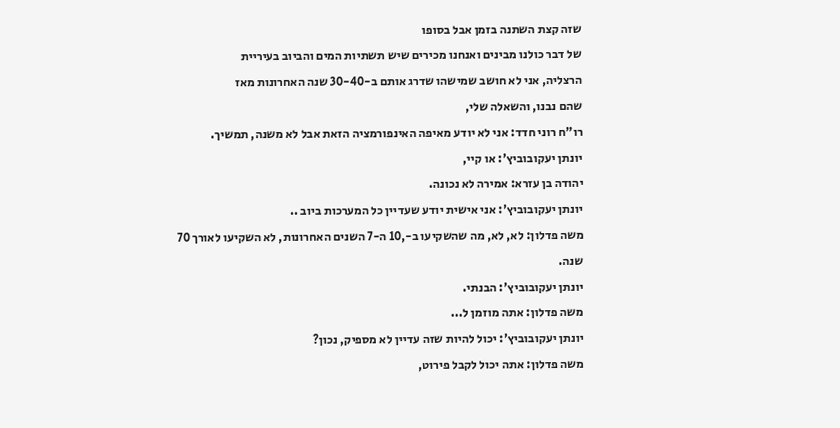שזה קצת השתנה בזמן אבל בסופו
של דבר כולנו מבינים ואנחנו מכירים שיש תשתיות המים והביוב בעיריית
הרצליה, אני לא חושב שמישהו שדרג אותם ב-30-40 שנה האחרונות מאז
שהם נבנו, והשאלה שלי,
רו"ח רוני חדד: אני לא יודע מאיפה האינפורמציה הזאת אבל לא משנה, תמשיך.
יונתן יעקובוביץ': או קיי,
יהודה בן עזרא: אמירה לא נכונה.
יונתן יעקובוביץ': אני אישית יודע שעדיין כל המערכות ביוב ..
משה פדלון: לא, לא, מה שהשקיעו ב-,10 ה-7 השנים האחרונות, לא השקיעו לאורך 70
שנה.
יונתן יעקובוביץ': הבנתי.
משה פדלון: אתה מוזמן ל...
יונתן יעקובוביץ': יכול להיות שזה עדיין לא מספיק, נכון?
משה פדלון: אתה יכול לקבל פירוט,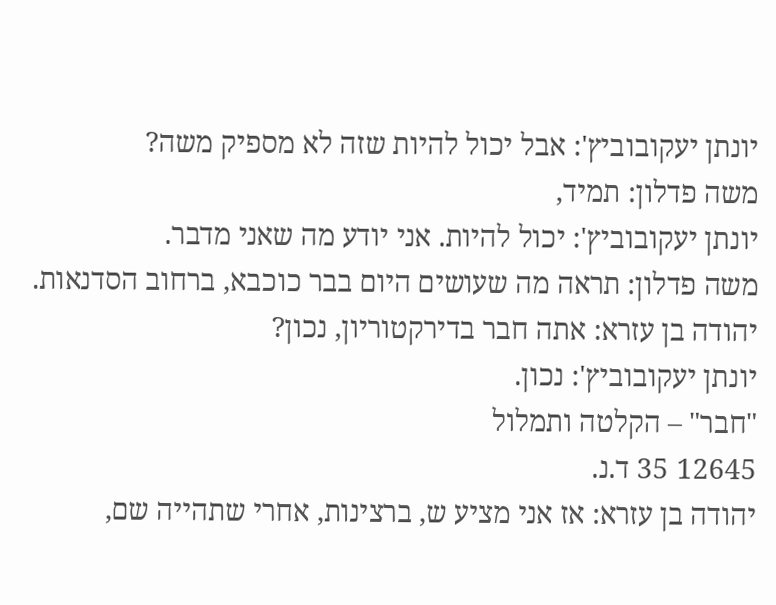יונתן יעקובוביץ': אבל יכול להיות שזה לא מספיק משה?
משה פדלון: תמיד,
יונתן יעקובוביץ': יכול להיות. אני יודע מה שאני מדבר.
משה פדלון: תראה מה שעושים היום בבר כוכבא, ברחוב הסדנאות.
יהודה בן עזרא: אתה חבר בדירקטוריון, נכון?
יונתן יעקובוביץ': נכון.
"חבר" – הקלטה ותמלול
12645 35 ד.נ.
יהודה בן עזרא: אז אני מציע ש, ברצינות, אחרי שתהייה שם,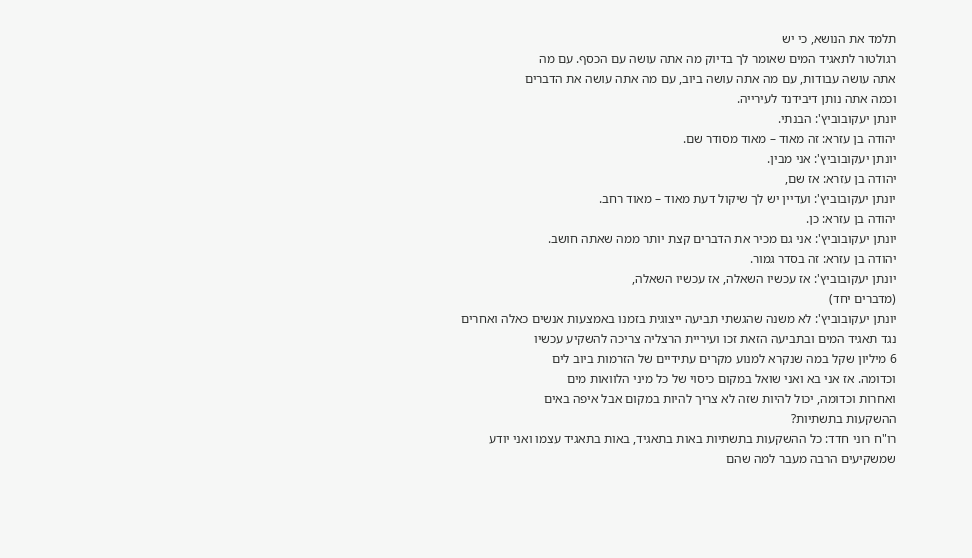תלמד את הנושא, כי יש
רגולטור לתאגיד המים שאומר לך בדיוק מה אתה עושה עם הכסף. עם מה
אתה עושה עבודות, עם מה אתה עושה ביוב, עם מה אתה עושה את הדברים
וכמה אתה נותן דיבידנד לעירייה.
יונתן יעקובוביץ': הבנתי.
יהודה בן עזרא: זה מאוד – מאוד מסודר שם.
יונתן יעקובוביץ': אני מבין.
יהודה בן עזרא: אז שם,
יונתן יעקובוביץ': ועדיין יש לך שיקול דעת מאוד – מאוד רחב.
יהודה בן עזרא: כן.
יונתן יעקובוביץ': אני גם מכיר את הדברים קצת יותר ממה שאתה חושב.
יהודה בן עזרא: זה בסדר גמור.
יונתן יעקובוביץ': אז עכשיו השאלה, אז עכשיו השאלה,
(מדברים יחד)
יונתן יעקובוביץ': לא משנה שהגשתי תביעה ייצוגית בזמנו באמצעות אנשים כאלה ואחרים
נגד תאגיד המים ובתביעה הזאת זכו ועיריית הרצליה צריכה להשקיע עכשיו
6 מיליון שקל במה שנקרא למנוע מקרים עתידיים של הזרמות ביוב לים
וכדומה. אז אני בא ואני שואל במקום כיסוי של כל מיני הלוואות מים
ואחרות וכדומה, יכול להיות שזה לא צריך להיות במקום אבל איפה באים
ההשקעות בתשתיות?
רו"ח רוני חדד: כל ההשקעות בתשתיות באות בתאגיד, באות בתאגיד עצמו ואני יודע
שמשקיעים הרבה מעבר למה שהם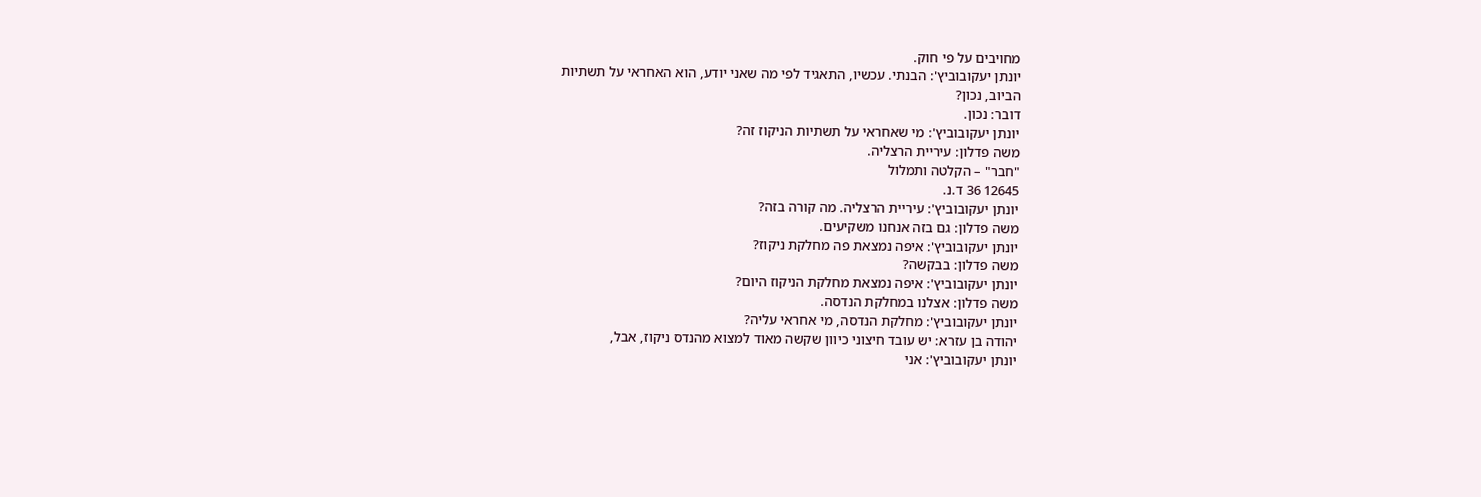מחויבים על פי חוק.
יונתן יעקובוביץ': הבנתי. עכשיו, התאגיד לפי מה שאני יודע, הוא האחראי על תשתיות
הביוב, נכון?
דובר: נכון.
יונתן יעקובוביץ': מי שאחראי על תשתיות הניקוז זה?
משה פדלון: עיריית הרצליה.
"חבר" – הקלטה ותמלול
12645 36 ד.נ.
יונתן יעקובוביץ': עיריית הרצליה. מה קורה בזה?
משה פדלון: גם בזה אנחנו משקיעים.
יונתן יעקובוביץ': איפה נמצאת פה מחלקת ניקוז?
משה פדלון: בבקשה?
יונתן יעקובוביץ': איפה נמצאת מחלקת הניקוז היום?
משה פדלון: אצלנו במחלקת הנדסה.
יונתן יעקובוביץ': מחלקת הנדסה, מי אחראי עליה?
יהודה בן עזרא: יש עובד חיצוני כיוון שקשה מאוד למצוא מהנדס ניקוז, אבל,
יונתן יעקובוביץ': אני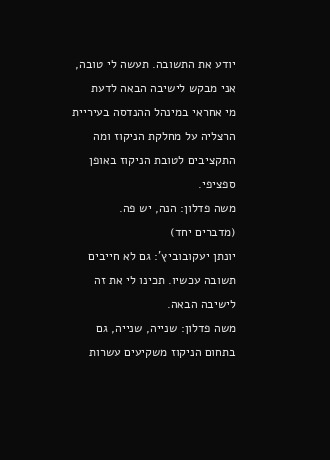יודע את התשובה. תעשה לי טובה, אני מבקש לישיבה הבאה לדעת
מי אחראי במינהל ההנדסה בעיריית הרצליה על מחלקת הניקוז ומה
התקציבים לטובת הניקוז באופן ספציפי.
משה פדלון: הנה, יש פה.
(מדברים יחד)
יונתן יעקובוביץ': גם לא חייבים תשובה עכשיו. תכינו לי את זה לישיבה הבאה.
משה פדלון: שנייה, שנייה, גם בתחום הניקוז משקיעים עשרות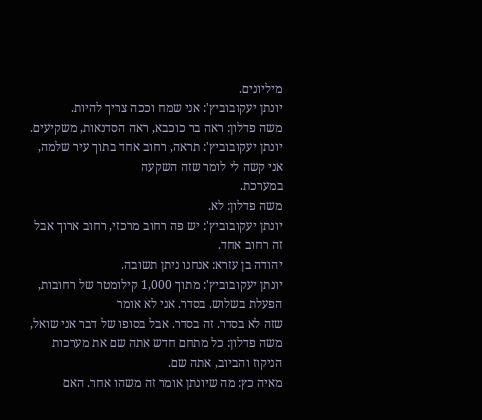מיליונים.
יונתן יעקובוביץ': אני שמח וככה צריך להיות.
משה פדלון: ראה בר כוכבא, ראה הסדנאות, משקיעים.
יונתן יעקובוביץ': תראה, רחוב אחד בתוך עיר שלמה, אני קשה לי לומר שזה השקעה
במערכת.
משה פדלון: לא.
יונתן יעקובוביץ': יש פה רחוב מרכזי, רחוב ארוך אבל זה רחוב אחד.
יהודה בן עזרא: אנחנו ניתן תשובה.
יונתן יעקובוביץ': מתוך 1,000 קילומטר של רחובות, הפעלת בשלוש. בסדר. אני לא אומר
שזה לא בסדר. זה בסדר. אבל בסופו של דבר אני שואל,
משה פדלון: כל מתחם חדש אתה שם את מערכות הניקוז והביוב, אתה שם.
מאיה כץ: מה שיונתן אומר זה משהו אחר. האם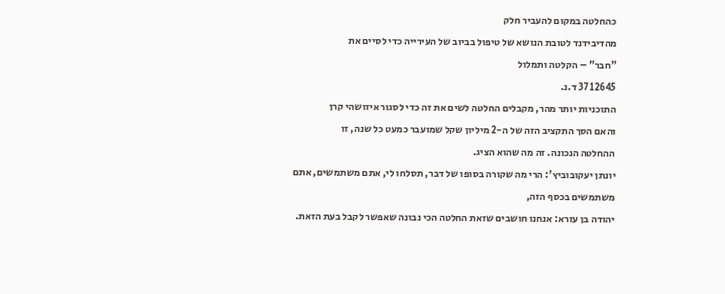כהחלטה במקום להעביר חלק
מהדיבידנד לטובת הנושא של טיפול בביוב של העירייה כדי לסיים את
"חבר" – הקלטה ותמלול
12645 37 ד.נ.
התוכניות יותר מהר, מקבלים החלטה לשים את זה כדי לסגור איזושהי קרן
והאם הסך התקציב הזה של ה-2 מיליון שקל שמועבר כמעט כל שנה, זו
ההחלטה הנכונה. זה מה שהוא הציג.
יונתן יעקובוביץ': הרי מה שקורה בסופו של דבר, תסלחו לי, אתם משתמשים, אתם
משתמשים בכסף הזה,
יהודה בן עזרא: אנחנו חושבים שזאת החלטה הכי נבונה שאפשר לקבל בעת הזאת.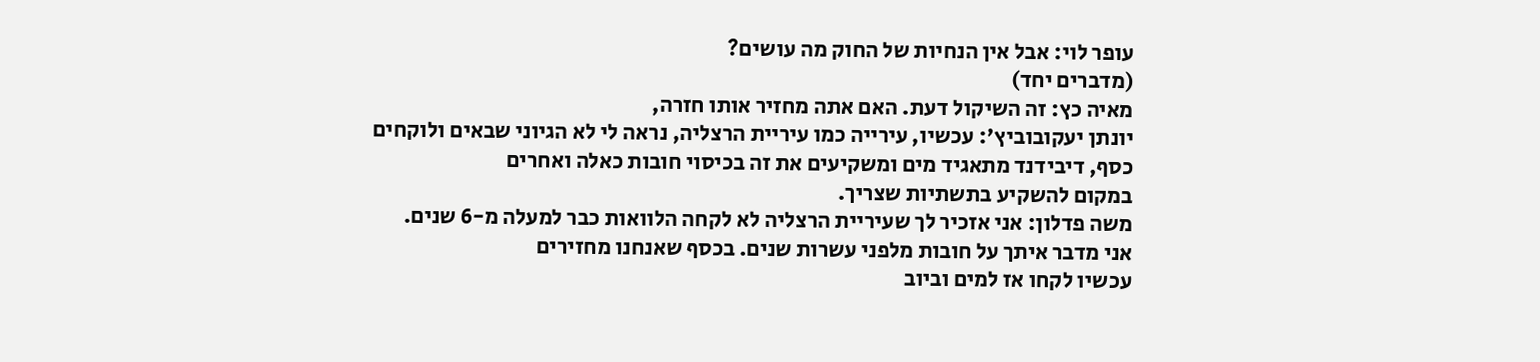עופר לוי: אבל אין הנחיות של החוק מה עושים?
(מדברים יחד)
מאיה כץ: זה השיקול דעת. האם אתה מחזיר אותו חזרה,
יונתן יעקובוביץ': עכשיו, עירייה כמו עיריית הרצליה, נראה לי לא הגיוני שבאים ולוקחים
כסף, דיבידנד מתאגיד מים ומשקיעים את זה בכיסוי חובות כאלה ואחרים
במקום להשקיע בתשתיות שצריך.
משה פדלון: אני אזכיר לך שעיריית הרצליה לא לקחה הלוואות כבר למעלה מ-6 שנים.
אני מדבר איתך על חובות מלפני עשרות שנים. בכסף שאנחנו מחזירים
עכשיו לקחו אז למים וביוב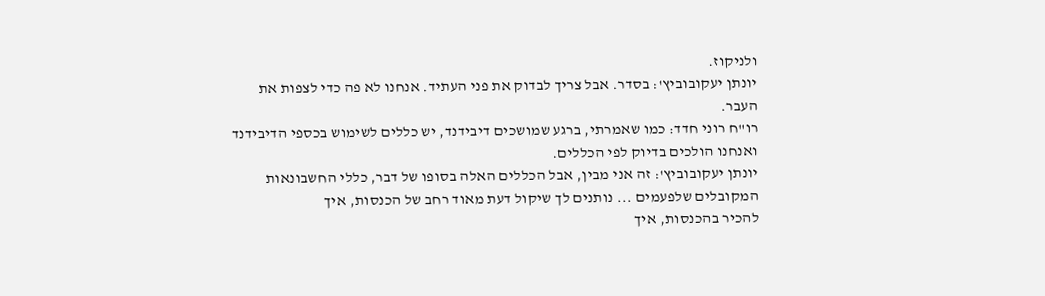ולניקוז.
יונתן יעקובוביץ': בסדר. אבל צריך לבדוק את פני העתיד. אנחנו לא פה כדי לצפות את
העבר.
רו"ח רוני חדד: כמו שאמרתי, ברגע שמושכים דיבידנד, יש כללים לשימוש בכספי הדיבידנד
ואנחנו הולכים בדיוק לפי הכללים.
יונתן יעקובוביץ': זה אני מבין, אבל הכללים האלה בסופו של דבר, כללי החשבונאות
המקובלים שלפעמים ... נותנים לך שיקול דעת מאוד רחב של הכנסות, איך
להכיר בהכנסות, איך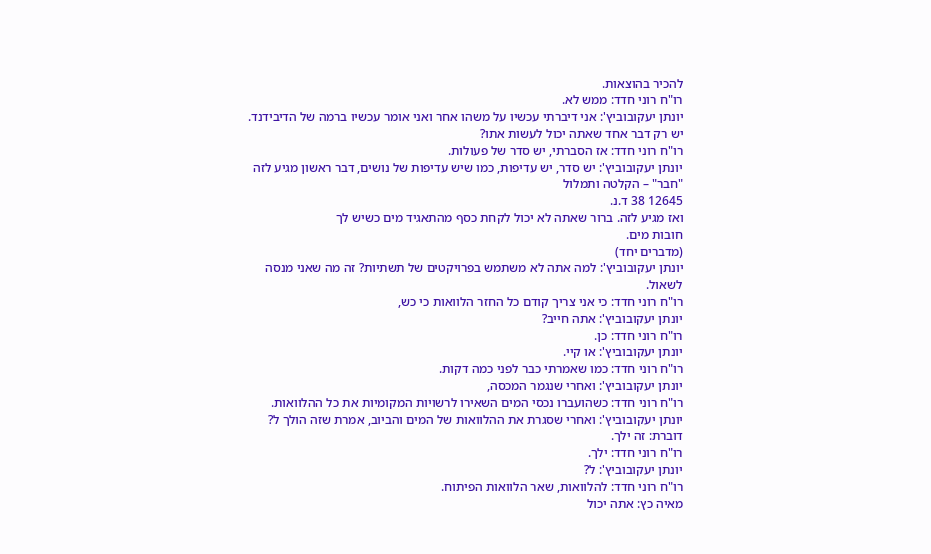להכיר בהוצאות.
רו"ח רוני חדד: ממש לא.
יונתן יעקובוביץ': אני דיברתי עכשיו על משהו אחר ואני אומר עכשיו ברמה של הדיבידנד.
יש רק דבר אחד שאתה יכול לעשות אתו?
רו"ח רוני חדד: אז הסברתי, יש סדר של פעולות.
יונתן יעקובוביץ': יש סדר, יש עדיפות, כמו שיש עדיפות של נושים, דבר ראשון מגיע לזה
"חבר" – הקלטה ותמלול
12645 38 ד.נ.
ואז מגיע לזה. ברור שאתה לא יכול לקחת כסף מהתאגיד מים כשיש לך
חובות מים.
(מדברים יחד)
יונתן יעקובוביץ': למה אתה לא משתמש בפרויקטים של תשתיות? זה מה שאני מנסה
לשאול.
רו"ח רוני חדד: כי אני צריך קודם כל החזר הלוואות כי כש,
יונתן יעקובוביץ': אתה חייב?
רו"ח רוני חדד: כן.
יונתן יעקובוביץ': או קיי.
רו"ח רוני חדד: כמו שאמרתי כבר לפני כמה דקות.
יונתן יעקובוביץ': ואחרי שנגמר המכסה,
רו"ח רוני חדד: כשהועברו נכסי המים השאירו לרשויות המקומיות את כל ההלוואות.
יונתן יעקובוביץ': ואחרי שסגרת את ההלוואות של המים והביוב, אמרת שזה הולך ל?
דוברת: זה ילך.
רו"ח רוני חדד: ילך.
יונתן יעקובוביץ': ל?
רו"ח רוני חדד: להלוואות, שאר הלוואות הפיתוח.
מאיה כץ: אתה יכול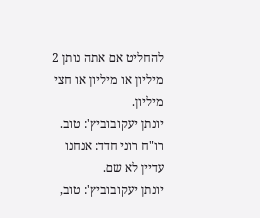להחליט אם אתה נותן 2 מיליון או מיליון או חצי מיליון.
יונתן יעקובוביץ': טוב.
רו"ח רוני חדד: אנחנו עדיין לא שם.
יונתן יעקובוביץ': טוב,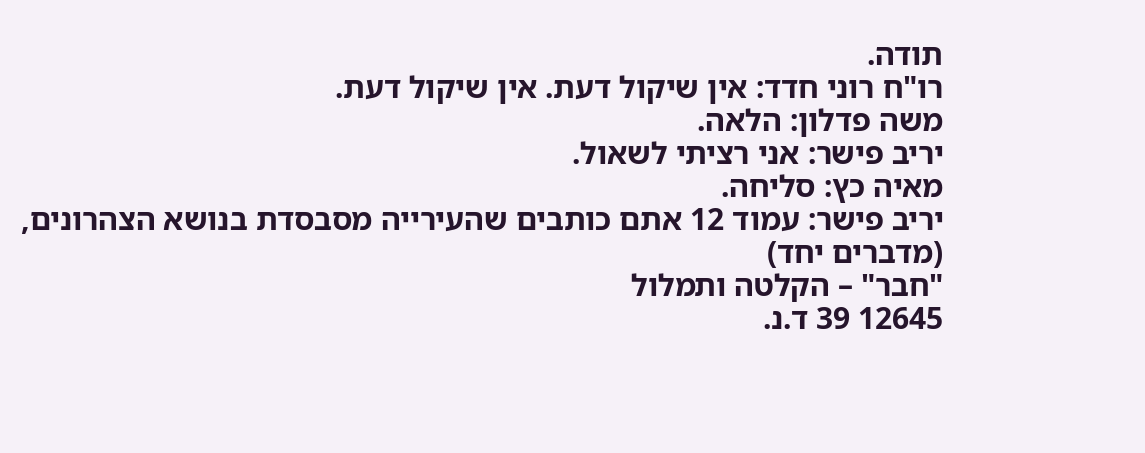תודה.
רו"ח רוני חדד: אין שיקול דעת. אין שיקול דעת.
משה פדלון: הלאה.
יריב פישר: אני רציתי לשאול.
מאיה כץ: סליחה.
יריב פישר: עמוד 12 אתם כותבים שהעירייה מסבסדת בנושא הצהרונים,
(מדברים יחד)
"חבר" – הקלטה ותמלול
12645 39 ד.נ.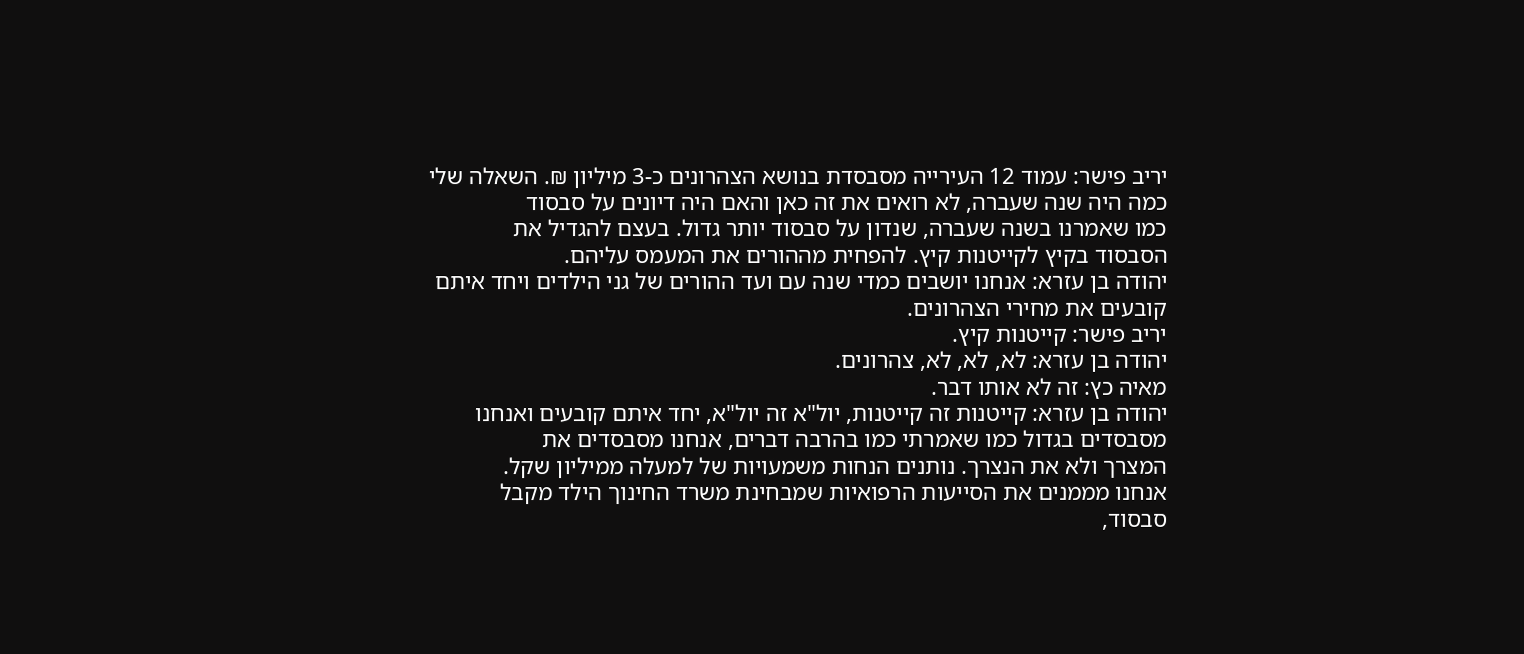יריב פישר: עמוד 12 העירייה מסבסדת בנושא הצהרונים כ-3 מיליון ₪. השאלה שלי
כמה היה שנה שעברה, לא רואים את זה כאן והאם היה דיונים על סבסוד
כמו שאמרנו בשנה שעברה, שנדון על סבסוד יותר גדול. בעצם להגדיל את
הסבסוד בקיץ לקייטנות קיץ. להפחית מההורים את המעמס עליהם.
יהודה בן עזרא: אנחנו יושבים כמדי שנה עם ועד ההורים של גני הילדים ויחד איתם
קובעים את מחירי הצהרונים.
יריב פישר: קייטנות קיץ.
יהודה בן עזרא: לא, לא, לא, צהרונים.
מאיה כץ: זה לא אותו דבר.
יהודה בן עזרא: קייטנות זה קייטנות, יול"א זה יול"א, יחד איתם קובעים ואנחנו
מסבסדים בגדול כמו שאמרתי כמו בהרבה דברים, אנחנו מסבסדים את
המצרך ולא את הנצרך. נותנים הנחות משמעויות של למעלה ממיליון שקל.
אנחנו מממנים את הסייעות הרפואיות שמבחינת משרד החינוך הילד מקבל
סבסוד,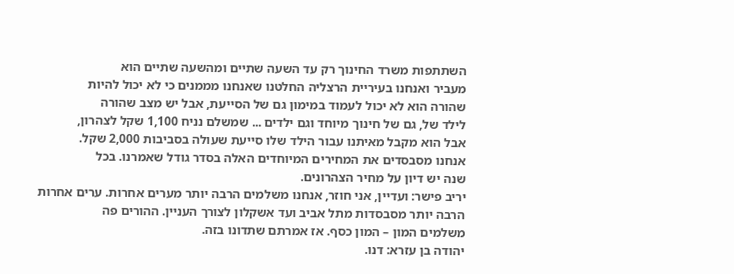השתתפות משרד החינוך רק עד השעה שתיים ומהשעה שתיים הוא
מעביר ואנחנו בעיריית הרצליה החלטנו שאנחנו מממנים כי לא יכול להיות
שהורה הוא לא יכול לעמוד במימון גם של הסייעת, אבל יש מצב שהורה
לילד של, גם של חינוך מיוחד וגם ילדים ... שמשלם נניח 1,100 שקל לצהרון,
אבל הוא מקבל מאיתנו עבור הילד שלו סייעת שעולה בסביבות 2,000 שקל.
אנחנו מסבסדים את המחירים המיוחדים האלה בסדר גודל שאמרנו. בכל
שנה יש דיון על מחיר הצהרונים.
יריב פישר: ועדיין, אני חוזר, אנחנו משלמים הרבה יותר מערים אחרות. ערים אחרות
הרבה יותר מסבסדות מתל אביב ועד אשקלון לצורך העניין. ההורים פה
משלמים המון – המון כסף. אז אמרתם שתדונו בזה.
יהודה בן עזרא: דנו.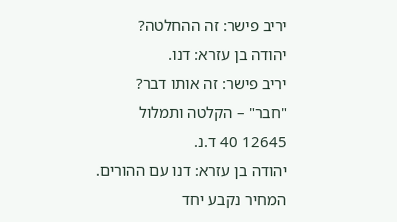יריב פישר: זה ההחלטה?
יהודה בן עזרא: דנו.
יריב פישר: זה אותו דבר?
"חבר" – הקלטה ותמלול
12645 40 ד.נ.
יהודה בן עזרא: דנו עם ההורים. המחיר נקבע יחד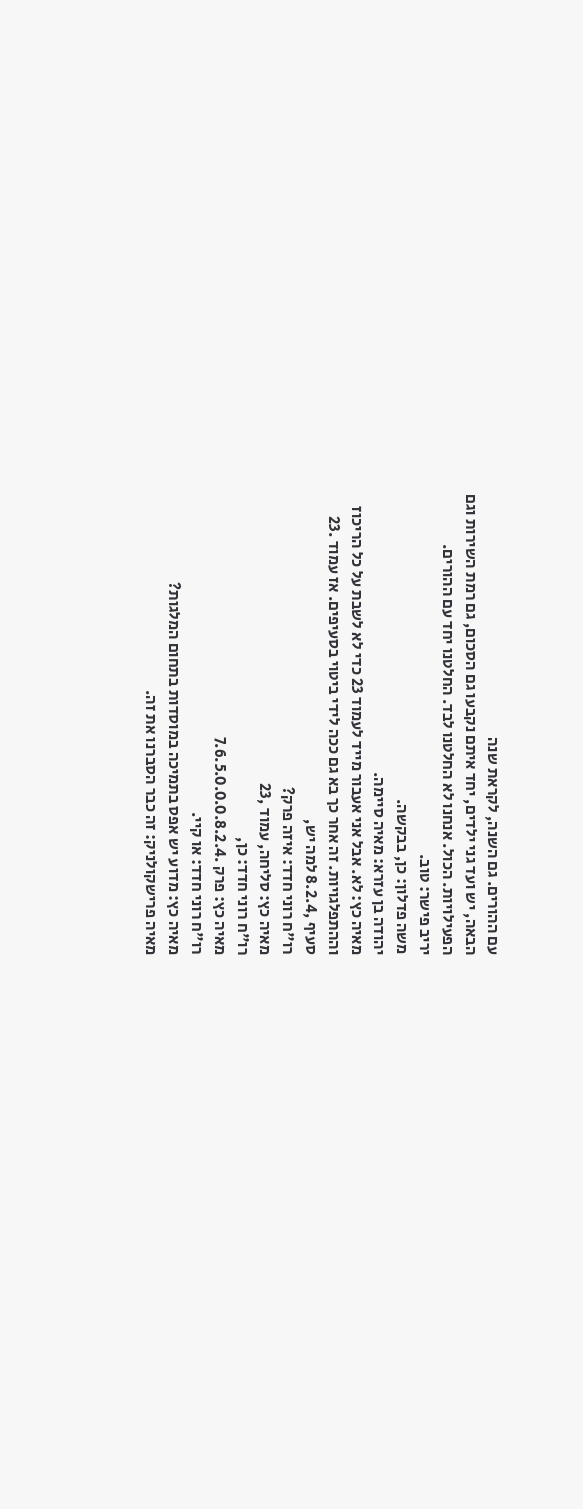עם ההורים. גם השנה, לקראת שנה
הבאה, יש ועד גני ילדים, יחד איתם נקבעו גם הסכום, גם רמת השירות וגם
הפעילויות. הכול. אנחנו לא החלטנו לבד. החלטנו יחד עם ההורים.
יריב פישר: טוב.
משה פדלון: כן, בבקשה.
יהודה בן עזרא: מאיה סיימה.
מאיה כץ: לא. אבל אני אעבור מייד לעמוד 23 כדי לא לשבת על כל הריכוז
וההתפלגויות. זה אחר כך בא גם ככה לידי ביטוי בסעיפים. אז עמוד .23
סעיף ,8.2.4 למה יש,
רו"ח רוני חדד: איזה פרק?
מאיה כץ: סליחה, עמוד ,23
רו"ח רוני חדד: כן,
מאיה כץ: פרק .7.6.5.0.0.0.8.2.4
רו"ח רוני חדד: או קיי.
מאיה כץ: מדוע יש אפס בתמיכה במוסדות בתחום המלגות?
מאיה פרישקולניק: זה כבר הסברנו את זה.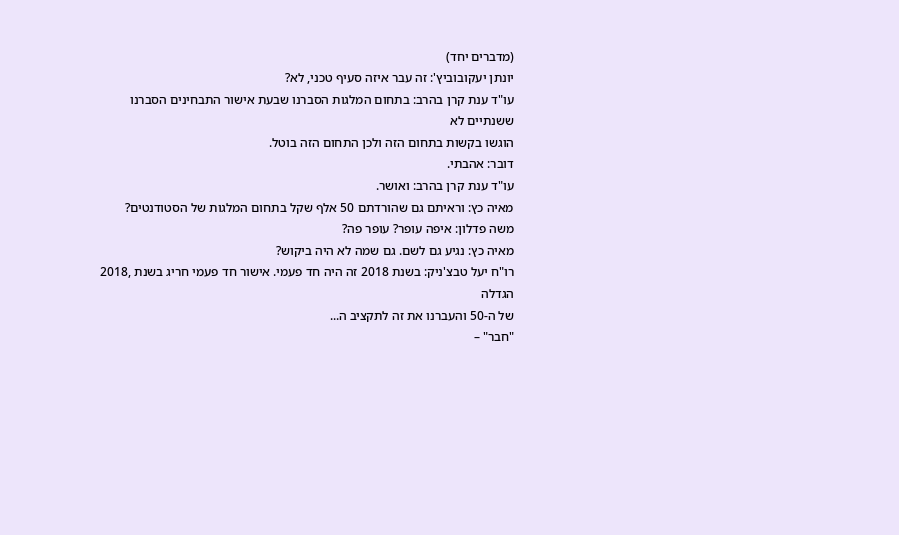(מדברים יחד)
יונתן יעקובוביץ': זה עבר איזה סעיף טכני, לא?
עו"ד ענת קרן בהרב: בתחום המלגות הסברנו שבעת אישור התבחינים הסברנו ששנתיים לא
הוגשו בקשות בתחום הזה ולכן התחום הזה בוטל.
דובר: אהבתי.
עו"ד ענת קרן בהרב: ואושר.
מאיה כץ: וראיתם גם שהורדתם 50 אלף שקל בתחום המלגות של הסטודנטים?
משה פדלון: איפה עופר? עופר פה?
מאיה כץ: נגיע גם לשם. גם שמה לא היה ביקוש?
רו"ח יעל טבצ'ניק: בשנת 2018 זה היה חד פעמי. אישור חד פעמי חריג בשנת ,2018 הגדלה
של ה-50 והעברנו את זה לתקציב ה...
"חבר" –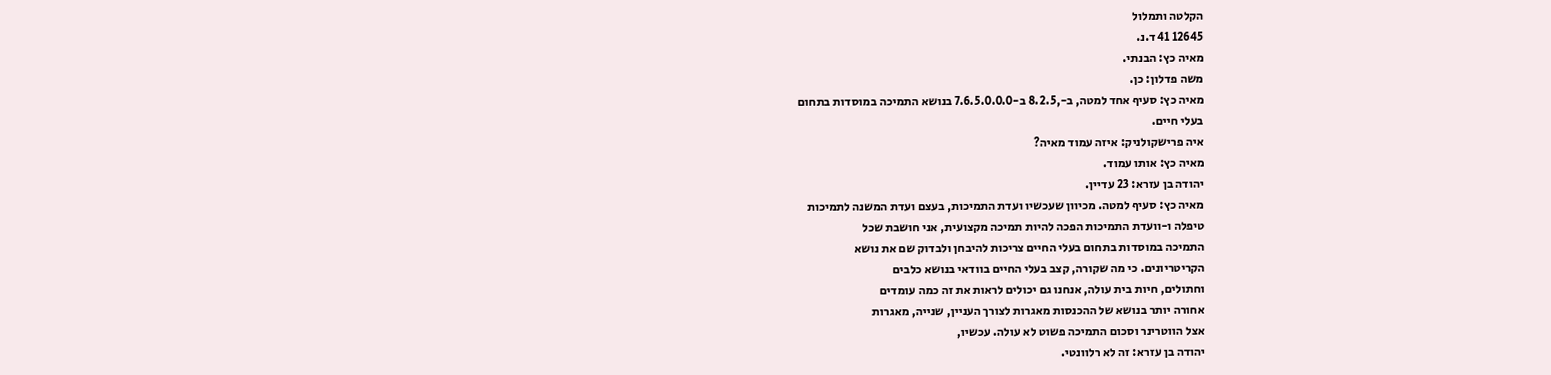הקלטה ותמלול
12645 41 ד.נ.
מאיה כץ: הבנתי.
משה פדלון: כן.
מאיה כץ: סעיף אחד למטה, ב-,8.2.5 ב-7.6.5.0.0.0 בנושא התמיכה במוסדות בתחום
בעלי חיים.
איה פרישקולניק: איזה עמוד מאיה?
מאיה כץ: אותו עמוד.
יהודה בן עזרא: 23 עדיין.
מאיה כץ: סעיף למטה. מכיוון שעכשיו ועדת התמיכות, בעצם ועדת המשנה לתמיכות
טיפלה ו-וועדת התמיכות הפכה להיות תמיכה מקצועית, אני חושבת שכל
התמיכה במוסדות בתחום בעלי החיים צריכות להיבחן ולבדוק שם את נושא
הקריטריונים. כי מה שקורה, קצב בעלי החיים בוודאי בנושא כלבים
וחתולים, חיות בית עולה, אנחנו גם יכולים לראות את זה כמה עומדים
אחורה יותר בנושא של ההכנסות מאגרות לצורך העניין, שנייה, מאגרות
אצל הווטרינר וסכום התמיכה פשוט לא עולה. עכשיו,
יהודה בן עזרא: זה לא רלוונטי.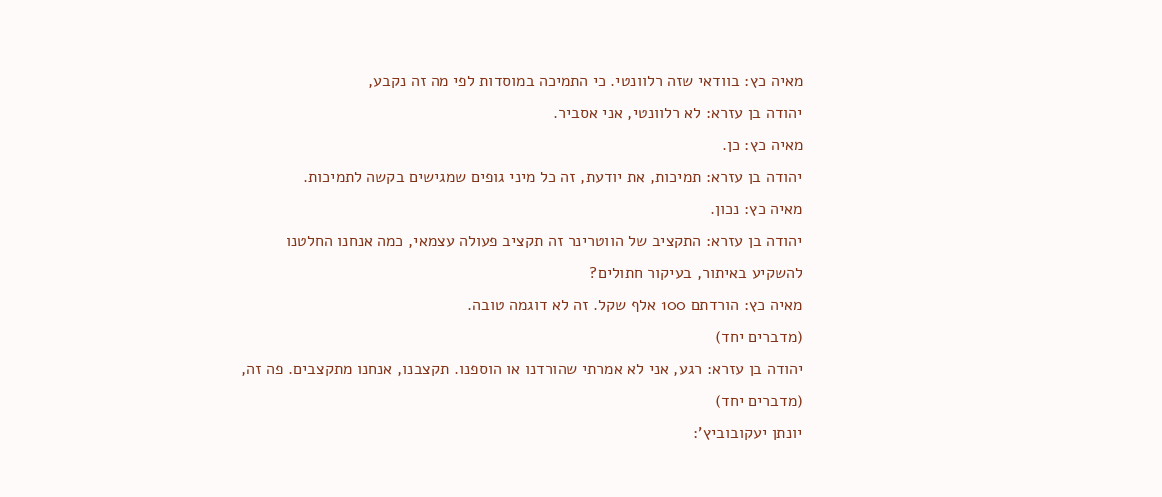מאיה כץ: בוודאי שזה רלוונטי. כי התמיכה במוסדות לפי מה זה נקבע,
יהודה בן עזרא: לא רלוונטי, אני אסביר.
מאיה כץ: כן.
יהודה בן עזרא: תמיכות, את יודעת, זה כל מיני גופים שמגישים בקשה לתמיכות.
מאיה כץ: נכון.
יהודה בן עזרא: התקציב של הווטרינר זה תקציב פעולה עצמאי, כמה אנחנו החלטנו
להשקיע באיתור, בעיקור חתולים?
מאיה כץ: הורדתם 100 אלף שקל. זה לא דוגמה טובה.
(מדברים יחד)
יהודה בן עזרא: רגע, אני לא אמרתי שהורדנו או הוספנו. תקצבנו, אנחנו מתקצבים. פה זה,
(מדברים יחד)
יונתן יעקובוביץ':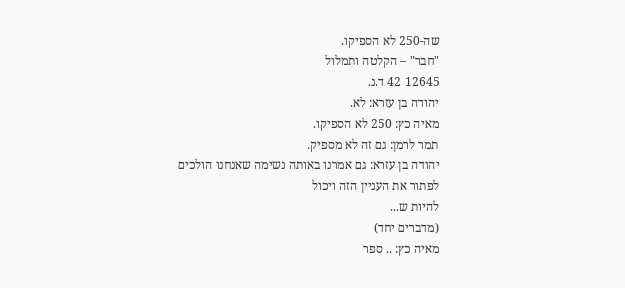שה-250 לא הספיקו.
"חבר" – הקלטה ותמלול
12645 42 ד.נ.
יהודה בן עזרא: לא.
מאיה כץ: 250 לא הספיקו.
תמר לרמן: גם זה לא מספיק.
יהודה בן עזרא: גם אמרנו באותה נשימה שאנחנו הולכים לפתור את העניין הזה ויכול
להיות ש...
(מדברים יחד)
מאיה כץ: .. ספר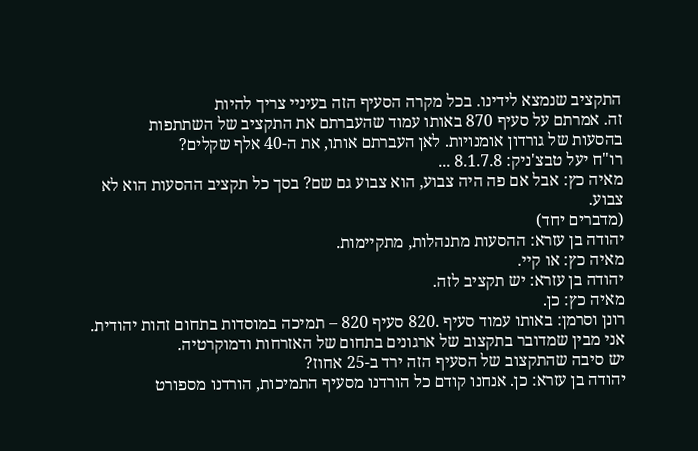התקציב שנמצא לידינו. בכל מקרה הסעיף הזה בעיניי צריך להיות
זה. אמרתם על סעיף 870 באותו עמוד שהעברתם את התקציב של השתתפות
בהסעות של גורדון אומנויות. לאן העברתם אותו, את ה-40 אלף שקלים?
רו"ח יעל טבצ'ניק: 8.1.7.8 ...
מאיה כץ: אבל אם פה היה צבוע, הוא צבוע גם שם? בסך כל תקציב ההסעות הוא לא
צבוע.
(מדברים יחד)
יהודה בן עזרא: ההסעות מתנהלות, מתקיימות.
מאיה כץ: או קיי.
יהודה בן עזרא: יש תקציב לזה.
מאיה כץ: כן.
רונן וסרמן: באותו עמוד סעיף .820 סעיף 820 – תמיכה במוסדות בתחום זהות יהודית.
אני מבין שמדובר בתקצוב של ארגונים בתחום של האזרחות ודמוקרטיה.
יש סיבה שהתקצוב של הסעיף הזה ירד ב-25 אחוז?
יהודה בן עזרא: כן. אנחנו קודם כל הורדנו מסעיף התמיכות, הורדנו מספורט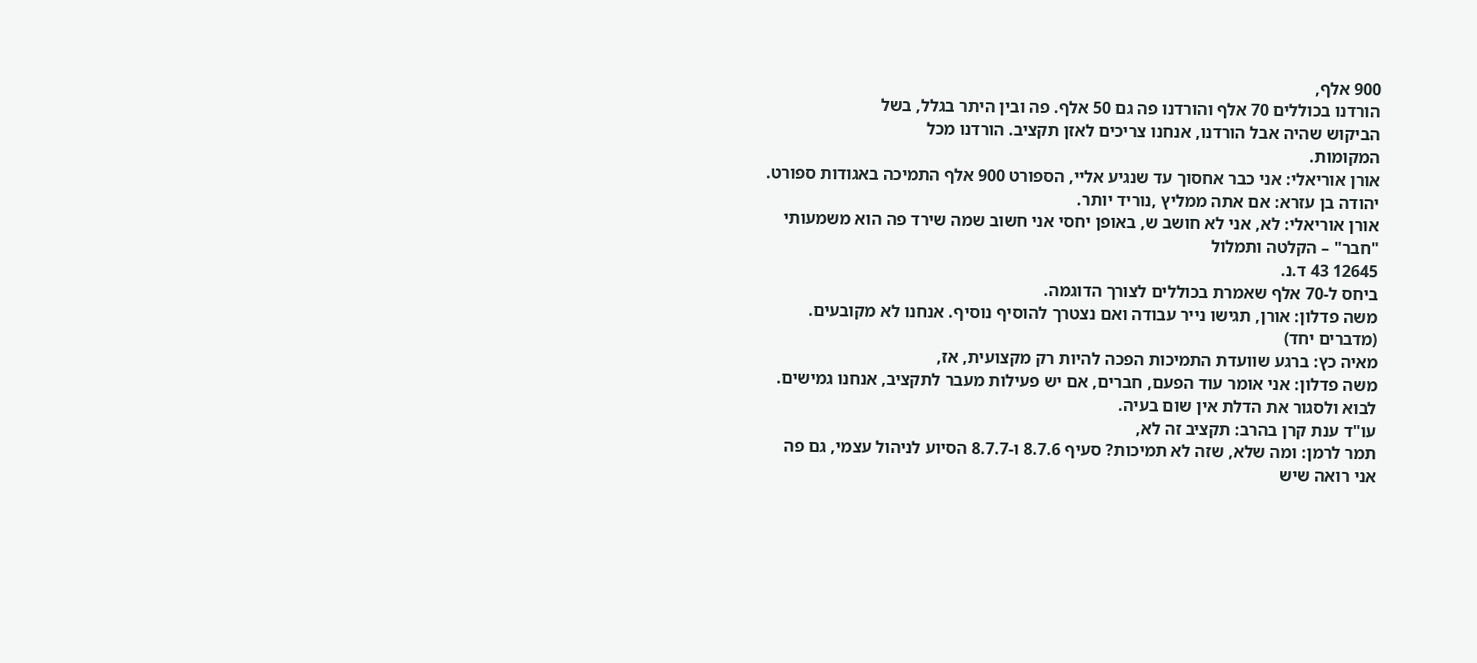900 אלף,
הורדנו בכוללים 70 אלף והורדנו פה גם 50 אלף. פה ובין היתר בגלל, בשל
הביקוש שהיה אבל הורדנו, אנחנו צריכים לאזן תקציב. הורדנו מכל
המקומות.
אורן אוריאלי: אני כבר אחסוך עד שנגיע אליי, הספורט 900 אלף התמיכה באגודות ספורט.
יהודה בן עזרא: אם אתה ממליץ ,נוריד יותר.
אורן אוריאלי: לא, אני לא חושב ש, באופן יחסי אני חשוב שמה שירד פה הוא משמעותי
"חבר" – הקלטה ותמלול
12645 43 ד.נ.
ביחס ל-70 אלף שאמרת בכוללים לצורך הדוגמה.
משה פדלון: אורן, תגישו נייר עבודה ואם נצטרך להוסיף נוסיף. אנחנו לא מקובעים.
(מדברים יחד)
מאיה כץ: ברגע שוועדת התמיכות הפכה להיות רק מקצועית, אז,
משה פדלון: אני אומר עוד הפעם, חברים, אם יש פעילות מעבר לתקציב, אנחנו גמישים.
לבוא ולסגור את הדלת אין שום בעיה.
עו"ד ענת קרן בהרב: תקציב זה לא,
תמר לרמן: ומה שלא, שזה לא תמיכות? סעיף 8.7.6 ו-8.7.7 הסיוע לניהול עצמי, גם פה
אני רואה שיש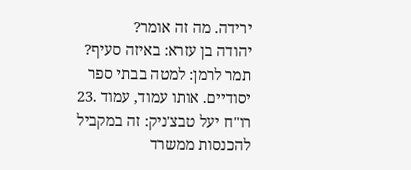ירידה. מה זה אומר?
יהודה בן עזרא: באיזה סעיף?
תמר לרמן: למטה בבתי ספר יסודיים. אותו עמוד, עמוד .23
רו"ח יעל טבצ'ניק: זה במקביל להכנסות ממשרד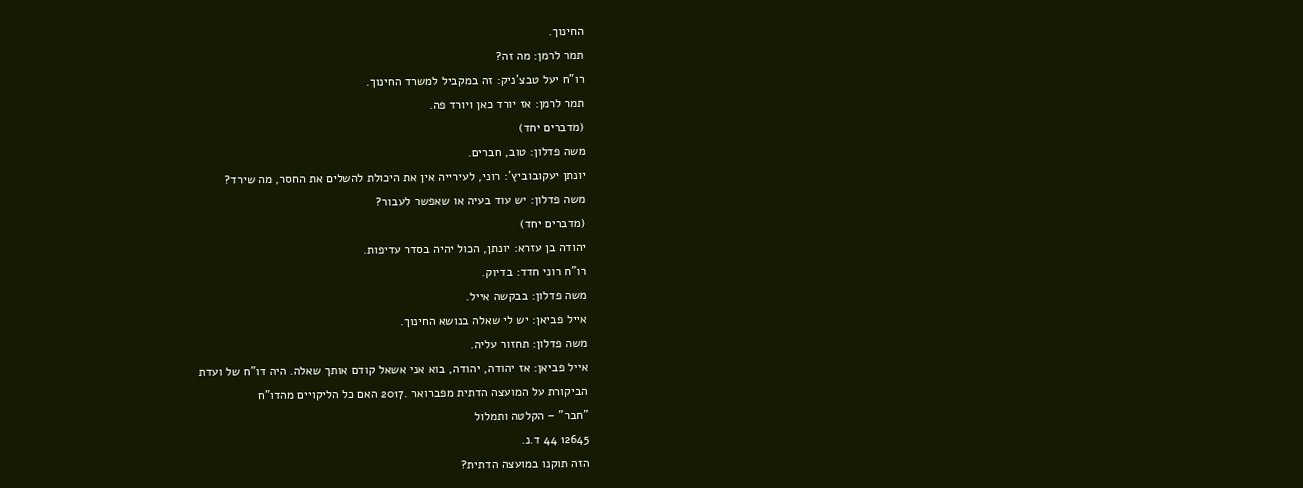החינוך.
תמר לרמן: מה זה?
רו"ח יעל טבצ'ניק: זה במקביל למשרד החינוך.
תמר לרמן: אז יורד כאן ויורד פה.
(מדברים יחד)
משה פדלון: טוב, חברים.
יונתן יעקובוביץ': רוני, לעירייה אין את היכולת להשלים את החסר, מה שירד?
משה פדלון: יש עוד בעיה או שאפשר לעבור?
(מדברים יחד)
יהודה בן עזרא: יונתן, הכול יהיה בסדר עדיפות.
רו"ח רוני חדד: בדיוק.
משה פדלון: בבקשה אייל.
אייל פביאן: יש לי שאלה בנושא החינוך.
משה פדלון: תחזור עליה.
אייל פביאן: אז יהודה, יהודה, בוא אני אשאל קודם אותך שאלה. היה דו"ח של ועדת
הביקורת על המועצה הדתית מפברואר .2017 האם כל הליקויים מהדו"ח
"חבר" – הקלטה ותמלול
12645 44 ד.נ.
הזה תוקנו במועצה הדתית?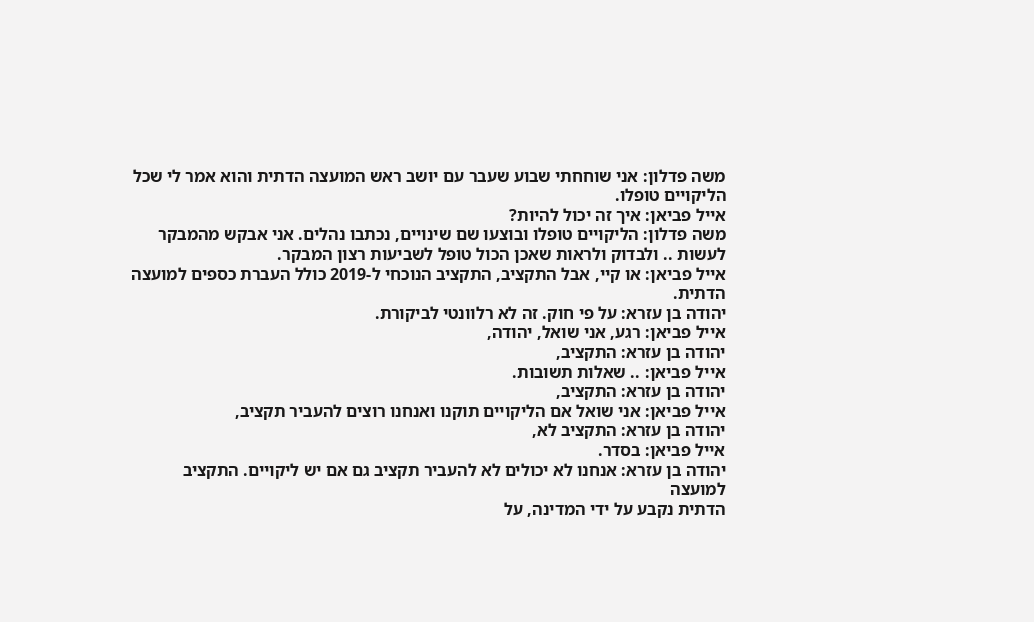משה פדלון: אני שוחחתי שבוע שעבר עם יושב ראש המועצה הדתית והוא אמר לי שכל
הליקויים טופלו.
אייל פביאן: איך זה יכול להיות?
משה פדלון: הליקויים טופלו ובוצעו שם שינויים, נכתבו נהלים. אני אבקש מהמבקר
לעשות .. ולבדוק ולראות שאכן הכול טופל לשביעות רצון המבקר.
אייל פביאן: או קיי, אבל התקציב, התקציב הנוכחי ל-2019 כולל העברת כספים למועצה
הדתית.
יהודה בן עזרא: על פי חוק. זה לא רלוונטי לביקורת.
אייל פביאן: רגע, אני שואל, יהודה,
יהודה בן עזרא: התקציב,
אייל פביאן: .. שאלות תשובות.
יהודה בן עזרא: התקציב,
אייל פביאן: אני שואל אם הליקויים תוקנו ואנחנו רוצים להעביר תקציב,
יהודה בן עזרא: התקציב לא,
אייל פביאן: בסדר.
יהודה בן עזרא: אנחנו לא יכולים לא להעביר תקציב גם אם יש ליקויים. התקציב למועצה
הדתית נקבע על ידי המדינה, על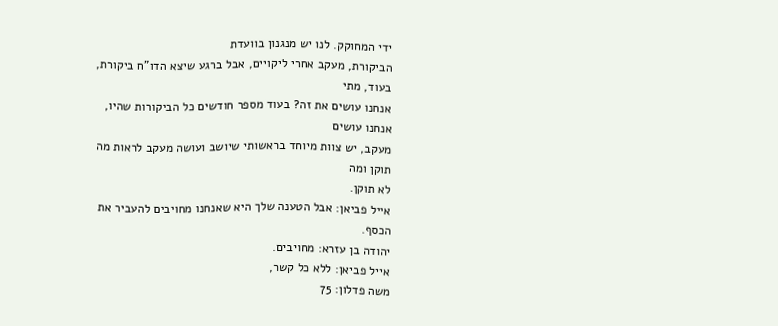ידי המחוקק. לנו יש מנגנון בוועדת
הביקורת, מעקב אחרי ליקויים, אבל ברגע שיצא הדו"ח ביקורת, בעוד, מתי
אנחנו עושים את זה? בעוד מספר חודשים כל הביקורות שהיו, אנחנו עושים
מעקב, יש צוות מיוחד בראשותי שיושב ועושה מעקב לראות מה תוקן ומה
לא תוקן.
אייל פביאן: אבל הטענה שלך היא שאנחנו מחויבים להעביר את הכסף.
יהודה בן עזרא: מחויבים.
אייל פביאן: ללא כל קשר,
משה פדלון: 75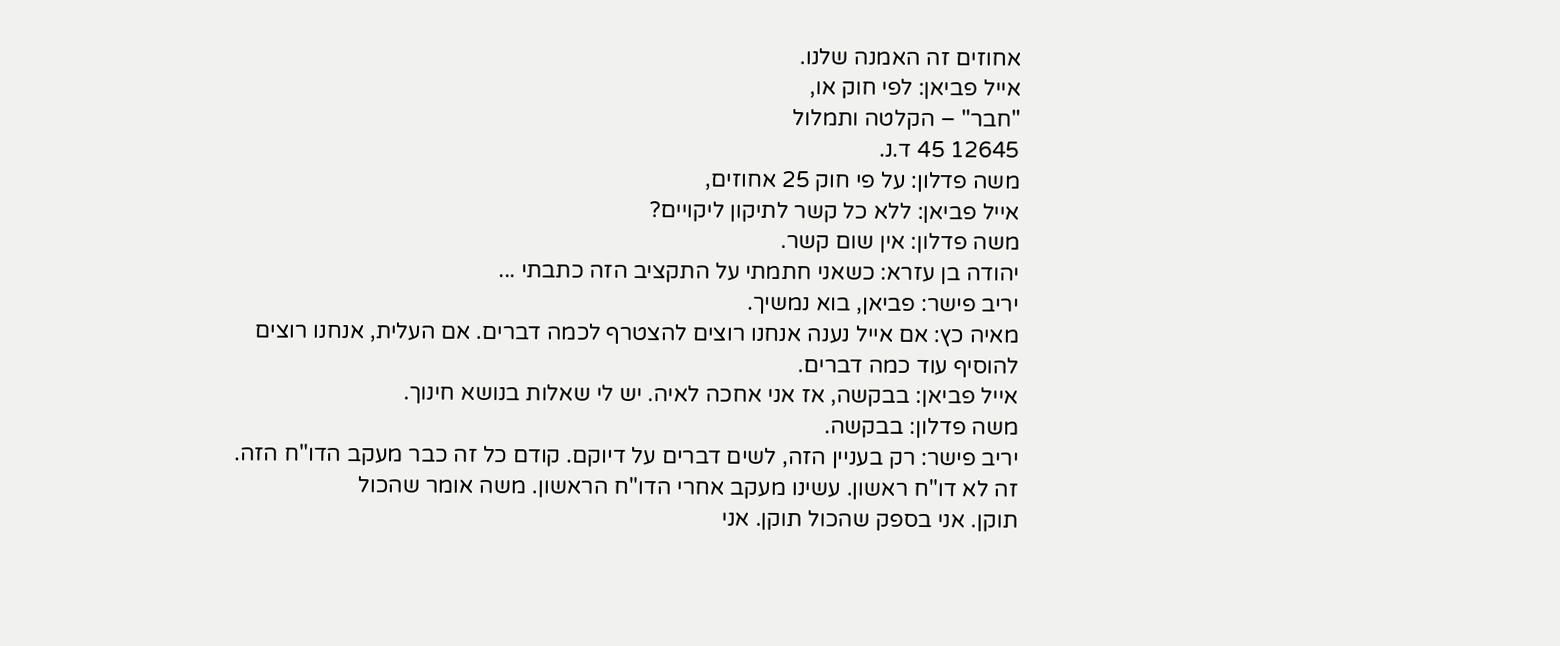אחוזים זה האמנה שלנו.
אייל פביאן: לפי חוק או,
"חבר" – הקלטה ותמלול
12645 45 ד.נ.
משה פדלון: על פי חוק 25 אחוזים,
אייל פביאן: ללא כל קשר לתיקון ליקויים?
משה פדלון: אין שום קשר.
יהודה בן עזרא: כשאני חתמתי על התקציב הזה כתבתי ...
יריב פישר: פביאן, בוא נמשיך.
מאיה כץ: אם אייל נענה אנחנו רוצים להצטרף לכמה דברים. אם העלית, אנחנו רוצים
להוסיף עוד כמה דברים.
אייל פביאן: בבקשה, אז אני אחכה לאיה. יש לי שאלות בנושא חינוך.
משה פדלון: בבקשה.
יריב פישר: רק בעניין הזה, לשים דברים על דיוקם. קודם כל זה כבר מעקב הדו"ח הזה.
זה לא דו"ח ראשון. עשינו מעקב אחרי הדו"ח הראשון. משה אומר שהכול
תוקן. אני בספק שהכול תוקן. אני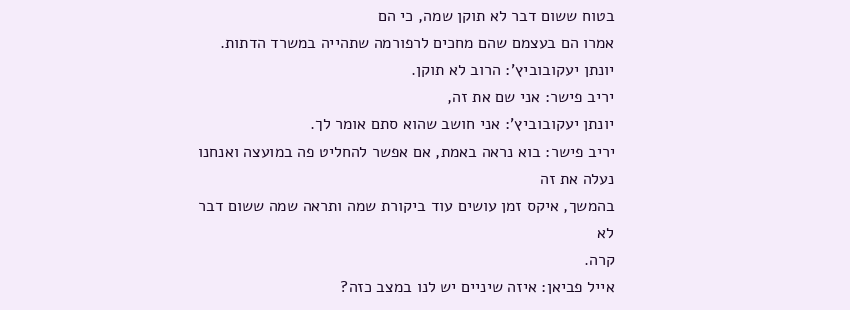בטוח ששום דבר לא תוקן שמה, כי הם
אמרו הם בעצמם שהם מחכים לרפורמה שתהייה במשרד הדתות.
יונתן יעקובוביץ': הרוב לא תוקן.
יריב פישר: אני שם את זה,
יונתן יעקובוביץ': אני חושב שהוא סתם אומר לך.
יריב פישר: בוא נראה באמת, אם אפשר להחליט פה במועצה ואנחנו נעלה את זה
בהמשך, איקס זמן עושים עוד ביקורת שמה ותראה שמה ששום דבר לא
קרה.
אייל פביאן: איזה שיניים יש לנו במצב כזה?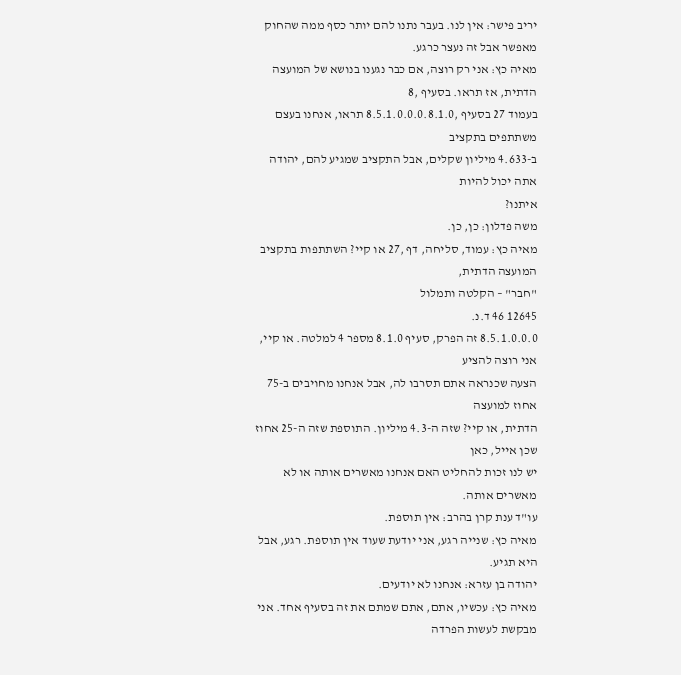יריב פישר: אין לנו. בעבר נתנו להם יותר כסף ממה שהחוק מאפשר אבל זה נעצר כרגע.
מאיה כץ: אני רק רוצה, אם כבר נגענו בנושא של המועצה הדתית, אז תראו. בסעיף ,8
בעמוד 27 בסעיף ,8.5.1.0.0.0.8.1.0 תראו, אנחנו בעצם משתתפים בתקציב
ב-4.633 מיליון שקלים, אבל התקציב שמגיע להם, יהודה אתה יכול להיות
איתנו?
משה פדלון: כן, כן.
מאיה כץ: עמוד, סליחה, דף ,27 או קיי? השתתפות בתקציב המועצה הדתית,
"חבר" – הקלטה ותמלול
12645 46 ד.נ.
8.5.1.0.0.0 זה הפרק, סעיף 8.1.0 מספר 4 למלטה. או קיי, אני רוצה להציע
הצעה שכנראה אתם תסרבו לה, אבל אנחנו מחויבים ב-75 אחוז למועצה
הדתית, או קיי? שזה ה-4.3 מיליון. התוספת שזה ה-25 אחוז שכן אייל, כאן
יש לנו זכות להחליט האם אנחנו מאשרים אותה או לא מאשרים אותה.
עו"ד ענת קרן בהרב: אין תוספת.
מאיה כץ: שנייה רגע, אני יודעת שעוד אין תוספת. רגע, אבל היא תגיע.
יהודה בן עזרא: אנחנו לא יודעים.
מאיה כץ: עכשיו, אתם, אתם שמתם את זה בסעיף אחד. אני מבקשת לעשות הפרדה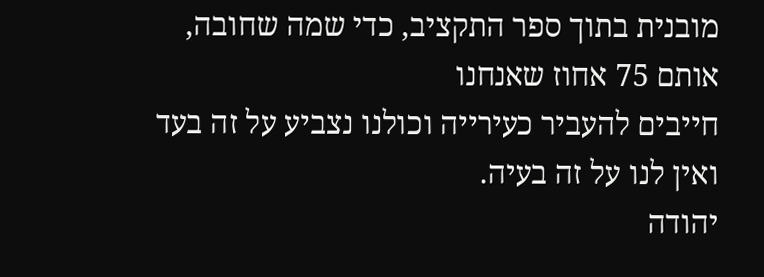מובנית בתוך ספר התקציב, כדי שמה שחובה, אותם 75 אחוז שאנחנו
חייבים להעביר כעירייה וכולנו נצביע על זה בעד ואין לנו על זה בעיה.
יהודה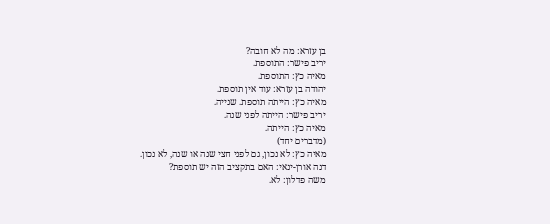בן עזרא: מה לא חובה?
יריב פישר: התוספת.
מאיה כץ: התוספת.
יהודה בן עזרא: עוד אין תוספת.
מאיה כץ: הייתה תוספת. שנייה.
יריב פישר: הייתה לפני שנה.
מאיה כץ: הייתה.
(מדברים יחד)
מאיה כץ: לא נכון, גם לפני חצי שנה או שנה, לא נכון.
דנה אורן-ינאי: האם בתקציב הזה יש תוספת?
משה פדלון: לא.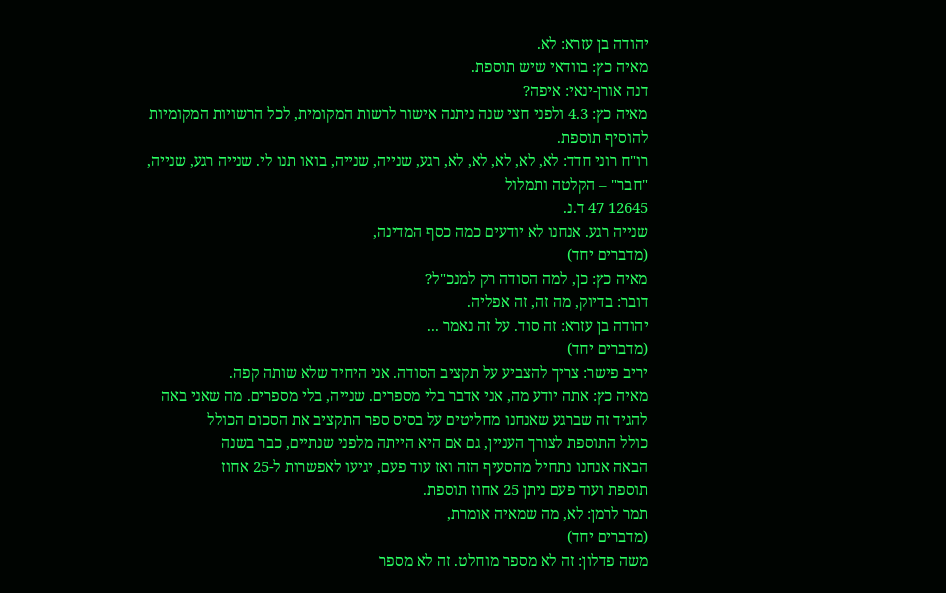יהודה בן עזרא: לא.
מאיה כץ: בוודאי שיש תוספת.
דנה אורן-ינאי: איפה?
מאיה כץ: 4.3 ולפני חצי שנה ניתנה אישור לרשות המקומית, לכל הרשויות המקומיות
להוסיף תוספת.
רו"ח רוני חדד: לא, לא, לא, לא, לא, רגע, שנייה, שנייה, בואו תנו לי. שנייה רגע, שנייה,
"חבר" – הקלטה ותמלול
12645 47 ד.נ.
שנייה רגע. אנחנו לא יודעים כמה כסף המדינה,
(מדברים יחד)
מאיה כץ: כן, למה הסודה רק למנכ"ל?
דובר: בדיוק, מה זה, זה אפליה.
יהודה בן עזרא: זה סוד. על זה נאמר ...
(מדברים יחד)
יריב פישר: צריך להצביע על תקציב הסודה. אני היחיד שלא שותה קפה.
מאיה כץ: אתה יודע מה, אני אדבר בלי מספרים. שנייה, בלי מספרים. מה שאני באה
להגיד זה שברגע שאנחנו מחליטים על בסיס ספר התקציב את הסכום הכולל
כולל התוספת לצורך העניין, גם אם היא הייתה מלפני שנתיים, כבר בשנה
הבאה אנחנו נתחיל מהסעיף הזה ואז עוד פעם, יגיעו לאפשרות ל-25 אחוז
תוספת ועוד פעם ניתן 25 אחוז תוספת.
תמר לרמן: לא, מה שמאיה אומרת,
(מדברים יחד)
משה פדלון: זה לא מספר מוחלט. זה לא מספר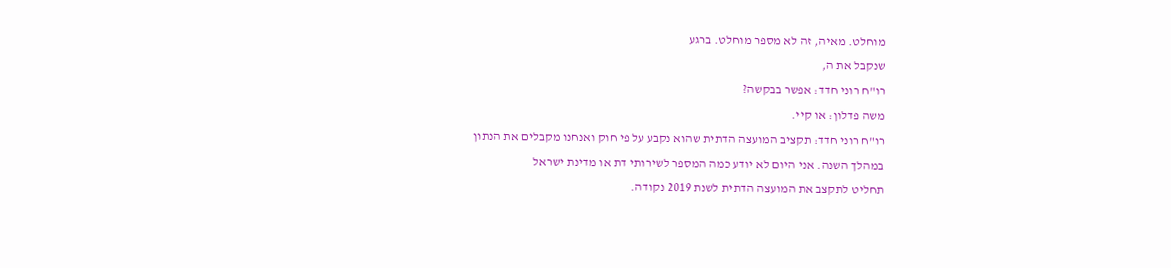מוחלט. מאיה, זה לא מספר מוחלט. ברגע
שנקבל את ה,
רו"ח רוני חדד: אפשר בבקשה?
משה פדלון: או קיי.
רו"ח רוני חדד: תקציב המועצה הדתית שהוא נקבע על פי חוק ואנחנו מקבלים את הנתון
במהלך השנה. אני היום לא יודע כמה המספר לשירותי דת או מדינת ישראל
תחליט לתקצב את המועצה הדתית לשנת 2019 נקודה.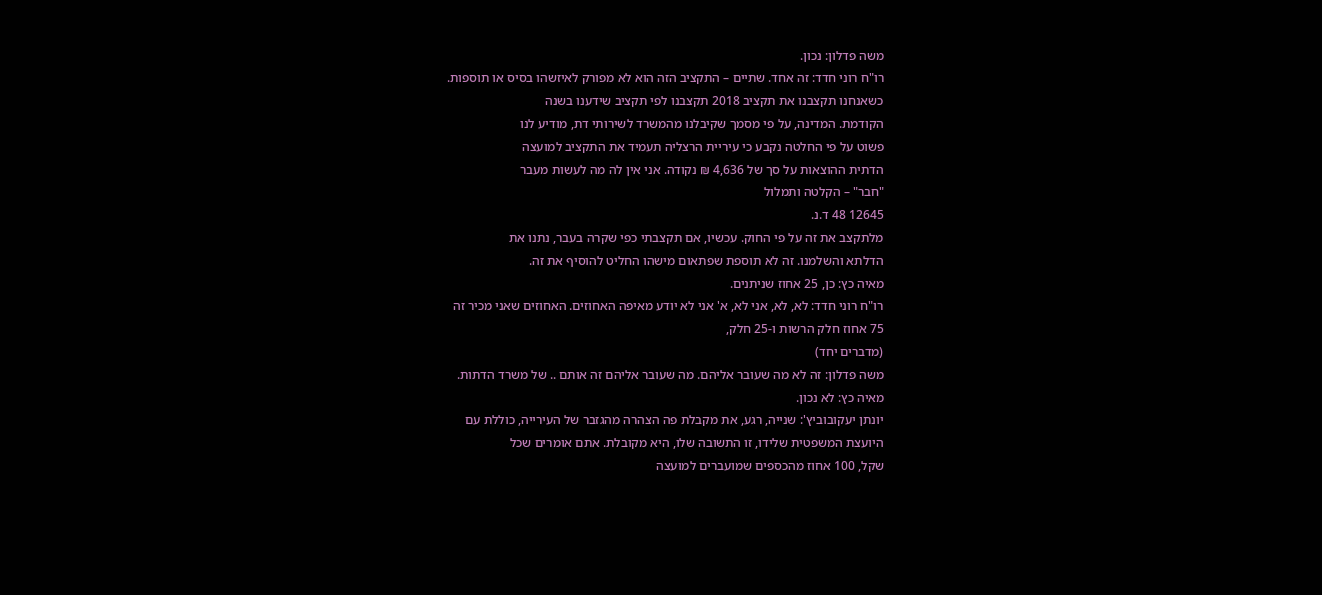משה פדלון: נכון.
רו"ח רוני חדד: זה אחד. שתיים – התקציב הזה הוא לא מפורק לאיזשהו בסיס או תוספות.
כשאנחנו תקצבנו את תקציב 2018 תקצבנו לפי תקציב שידענו בשנה
הקודמת. המדינה, על פי מסמך שקיבלנו מהמשרד לשירותי דת, מודיע לנו
פשוט על פי החלטה נקבע כי עיריית הרצליה תעמיד את התקציב למועצה
הדתית ההוצאות על סך של 4,636 ₪ נקודה. אני אין לה מה לעשות מעבר
"חבר" – הקלטה ותמלול
12645 48 ד.נ.
מלתקצב את זה על פי החוק. עכשיו, אם תקצבתי כפי שקרה בעבר, נתנו את
הדלתא והשלמנו. זה לא תוספת שפתאום מישהו החליט להוסיף את זה.
מאיה כץ: כן, 25 אחוז שניתנים.
רו"ח רוני חדד: לא, לא, אני לא, א' אני לא יודע מאיפה האחוזים. האחוזים שאני מכיר זה
75 אחוז חלק הרשות ו-25 חלק,
(מדברים יחד)
משה פדלון: זה לא מה שעובר אליהם. מה שעובר אליהם זה אותם .. של משרד הדתות.
מאיה כץ: לא נכון.
יונתן יעקובוביץ': שנייה, רגע, את מקבלת פה הצהרה מהגזבר של העירייה, כוללת עם
היועצת המשפטית שלידו, זו התשובה שלו, היא מקובלת. אתם אומרים שכל
שקל, 100 אחוז מהכספים שמועברים למועצה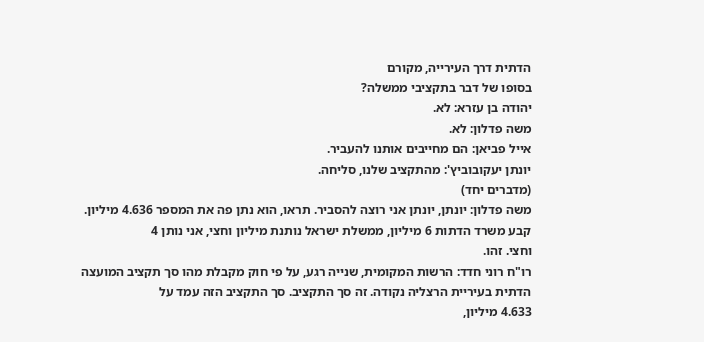הדתית דרך העירייה, מקורם
בסופו של דבר בתקציבי ממשלה?
יהודה בן עזרא: לא.
משה פדלון: לא.
אייל פביאן: הם מחייבים אותנו להעביר.
יונתן יעקובוביץ': מהתקציב שלנו, סליחה.
(מדברים יחד)
משה פדלון: יונתן, יונתן אני רוצה להסביר. תראו, הוא נתן פה את המספר 4.636 מיליון.
קבע משרד הדתות 6 מיליון, ממשלת ישראל נותנת מיליון וחצי, אני נותן 4
וחצי. זהו.
רו"ח רוני חדד: הרשות המקומית, שנייה רגע, על פי חוק מקבלת מהו סך תקציב המועצה
הדתית בעיריית הרצליה נקודה. זה סך התקציב. סך התקציב הזה עמד על
4.633 מיליון,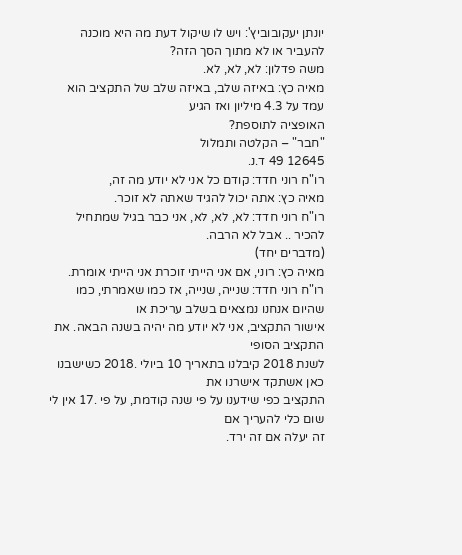יונתן יעקובוביץ': ויש לו שיקול דעת מה היא מוכנה להעביר או לא מתוך הסך הזה?
משה פדלון: לא, לא, לא.
מאיה כץ: באיזה שלב, באיזה שלב של התקציב הוא עמד על 4.3 מיליון ואז הגיע
האופציה לתוספת?
"חבר" – הקלטה ותמלול
12645 49 ד.נ.
רו"ח רוני חדד: קודם כל אני לא יודע מה זה,
מאיה כץ: אתה יכול להגיד שאתה לא זוכר.
רו"ח רוני חדד: לא, לא, לא, אני כבר בגיל שמתחיל להכיר .. אבל לא הרבה.
(מדברים יחד)
מאיה כץ: רוני, אם אני הייתי זוכרת אני הייתי אומרת.
רו"ח רוני חדד: שנייה, שנייה, אז כמו שאמרתי, כמו שהיום אנחנו נמצאים בשלב עריכת או
אישור התקציב, אני לא יודע מה יהיה בשנה הבאה. את התקציב הסופי
לשנת 2018 קיבלנו בתאריך 10 ביולי .2018 כשישבנו כאן אשתקד אישרנו את
התקציב כפי שידענו על פי שנה קודמת, על פי .17 אין לי שום כלי להעריך אם
זה יעלה אם זה ירד.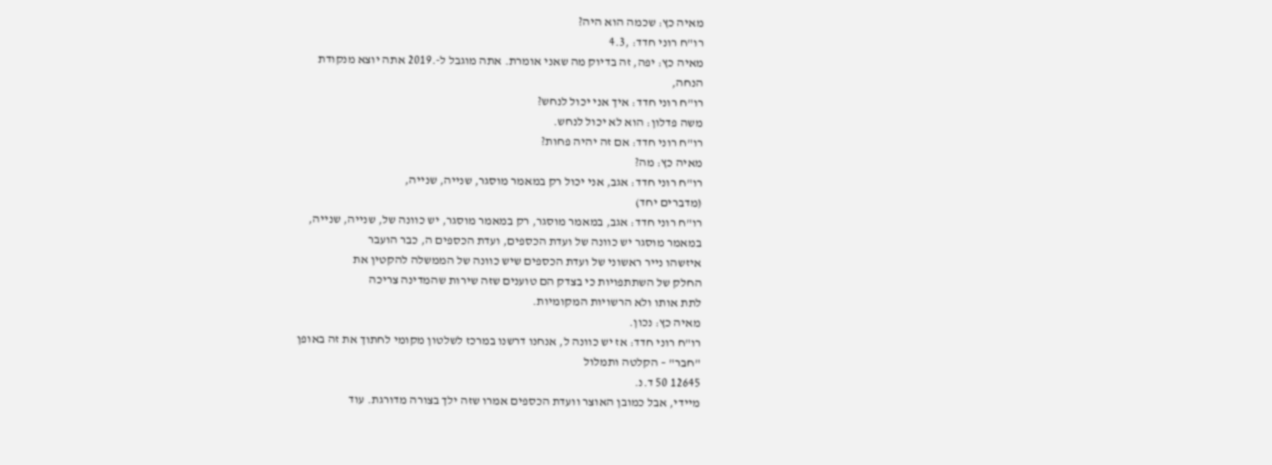מאיה כץ: שכמה הוא היה?
רו"ח רוני חדד: ,4.3
מאיה כץ: יפה, זה בדיוק מה שאני אומרת. אתה מוגבל ל-.2019 אתה יוצא מנקודת
הנחה,
רו"ח רוני חדד: איך אני יכול לנחש?
משה פדלון: הוא לא יכול לנחש.
רו"ח רוני חדד: אם זה יהיה פחות?
מאיה כץ: מה?
רו"ח רוני חדד: אגב, אני יכול רק במאמר מוסגר, שנייה, שנייה,
(מדברים יחד)
רו"ח רוני חדד: אגב, במאמר מוסגר, רק במאמר מוסגר, יש כוונה של, שנייה, שנייה,
במאמר מוסגר יש כוונה של ועדת הכספים, ועדת הכספים ה, כבר הועבר
איזשהו נייר ראשוני של ועדת הכספים שיש כוונה של הממשלה להקטין את
החלק של השתתפויות כי בצדק הם טוענים שזה שירות שהמדינה צריכה
לתת אותו ולא הרשויות המקומיות.
מאיה כץ: נכון.
רו"ח רוני חדד: אז יש כוונה ל, אנחנו דרשנו במרכז לשלטון מקומי לחתוך את זה באופן
"חבר" – הקלטה ותמלול
12645 50 ד.נ.
מיידי, אבל כמובן האוצר וועדת הכספים אמרו שזה ילך בצורה מדורגת. עוד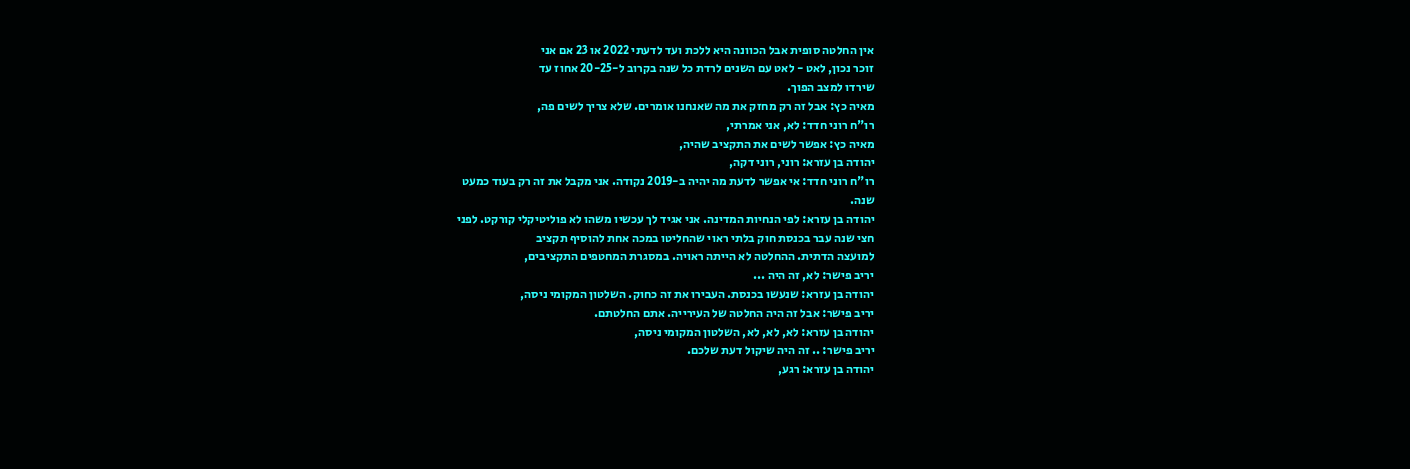אין החלטה סופית אבל הכוונה היא ללכת ועד לדעתי 2022 או 23 אם אני
זוכר נכון, לאט - לאט עם השנים לרדת כל שנה בקרוב ל-20-25 אחוז עד
שירדו למצב הפוך.
מאיה כץ: אבל זה רק מחזק את מה שאנחנו אומרים. שלא צריך לשים פה,
רו"ח רוני חדד: לא, אני אמרתי,
מאיה כץ: אפשר לשים את התקציב שהיה,
יהודה בן עזרא: רוני, רוני דקה,
רו"ח רוני חדד: אי אפשר לדעת מה יהיה ב-2019 נקודה. אני מקבל את זה רק בעוד כמעט
שנה.
יהודה בן עזרא: לפי הנחיות המדינה. אני אגיד לך עכשיו משהו לא פוליטיקלי קורקט. לפני
חצי שנה עבר בכנסת חוק בלתי ראוי שהחליטו במכה אחת להוסיף תקציב
למועצה הדתית. ההחלטה לא הייתה ראויה. במסגרת המחטפים התקציבים,
יריב פישר: לא, זה היה ...
יהודה בן עזרא: שנעשו בכנסת. העבירו את זה כחוק. השלטון המקומי ניסה,
יריב פישר: אבל זה היה החלטה של העירייה. אתם החלטתם.
יהודה בן עזרא: לא, לא, לא, השלטון המקומי ניסה,
יריב פישר: .. זה היה שיקול דעת שלכם.
יהודה בן עזרא: רגע,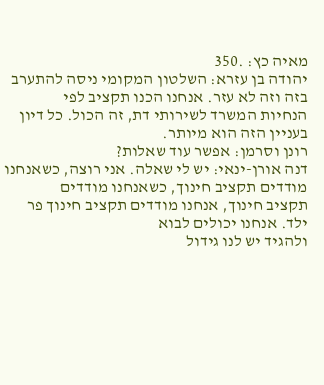מאיה כץ: .350
יהודה בן עזרא: השלטון המקומי ניסה להתערב בזה וזה לא עזר. אנחנו הכנו תקציב לפי
הנחיות המשרד לשירותי דת, זה הכול. כל דיון בעניין הזה הוא מיותר.
רונן וסרמן: אפשר עוד שאלות?
דנה אורן-ינאי: יש לי שאלה. אני רוצה, כשאנחנו מודדים תקציב חינוך, כשאנחנו מודדים
תקציב חינוך, אנחנו מודדים תקציב חינוך פר ילד. אנחנו יכולים לבוא
ולהגיד יש לנו גידול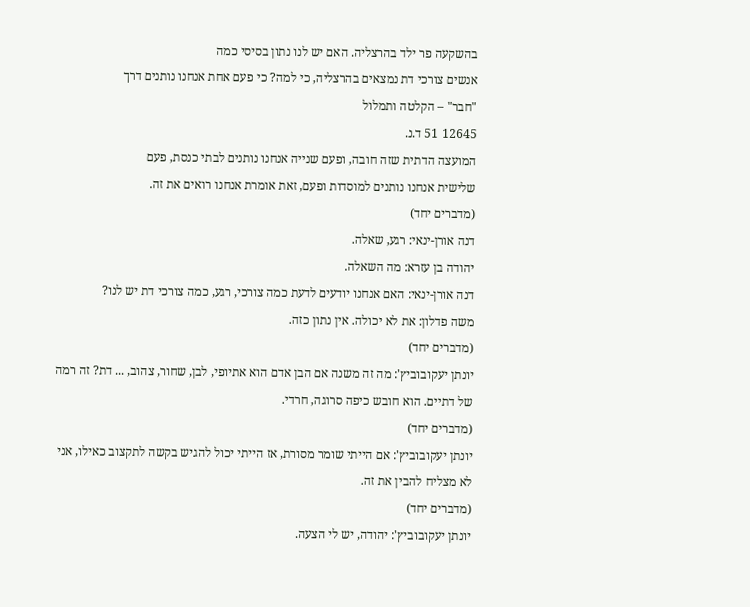בהשקעה פר ילד בהרצליה. האם יש לנו נתון בסיסי כמה
אנשים צורכי דת נמצאים בהרצליה, כי למה? כי פעם אחת אנחנו נותנים דרך
"חבר" – הקלטה ותמלול
12645 51 ד.נ.
המועצה הדתית שזה חובה, ופעם שנייה אנחנו נותנים לבתי כנסת, פעם
שלישית אנחנו נותנים למוסדות ופעם, זאת אומרת אנחנו רואים את זה.
(מדברים יחד)
דנה אורן-ינאי: רגע, שאלה.
יהודה בן עזרא: מה השאלה.
דנה אורן-ינאי: האם אנחנו יודעים לדעת כמה צורכי, רגע, כמה צורכי דת יש לנו?
משה פדלון: את לא יכולה. אין נתון כזה.
(מדברים יחד)
יונתן יעקובוביץ': מה זה משנה אם הבן אדם הוא אתיופי, לבן, שחור, צהוב, ... דת? זה רמה
של דתיים. הוא חובש כיפה סרוגה, חרדי.
(מדברים יחד)
יונתן יעקובוביץ': אם הייתי שומר מסורת, אז הייתי יכול להגיש בקשה לתקצוב כאילו, אני
לא מצליח להבין את זה.
(מדברים יחד)
יונתן יעקובוביץ': יהודה, יש לי הצעה.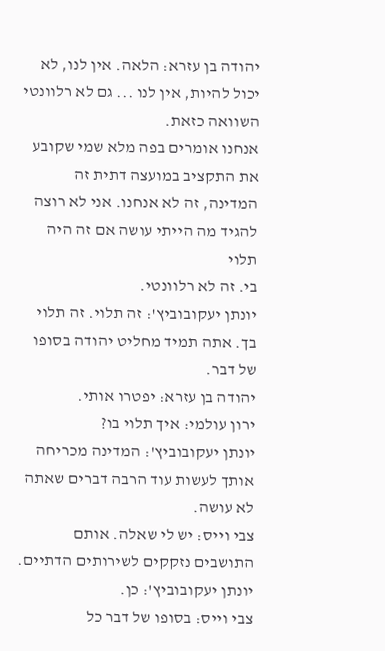יהודה בן עזרא: הלאה. אין לנו, לא יכול להיות, אין לנו ... גם לא רלוונטי השוואה כזאת.
אנחנו אומרים בפה מלא שמי שקובע את התקציב במועצה דתית זה
המדינה, זה לא אנחנו. אני לא רוצה להגיד מה הייתי עושה אם זה היה תלוי
בי. זה לא רלוונטי.
יונתן יעקובוביץ': זה תלוי. זה תלוי בך. אתה תמיד מחליט יהודה בסופו של דבר.
יהודה בן עזרא: יפטרו אותי.
ירון עולמי: איך תלוי בו?
יונתן יעקובוביץ': המדינה מכריחה אותך לעשות עוד הרבה דברים שאתה לא עושה.
צבי וייס: יש לי שאלה. אותם התושבים נזקקים לשירותים הדתיים.
יונתן יעקובוביץ': כן.
צבי וייס: בסופו של דבר כל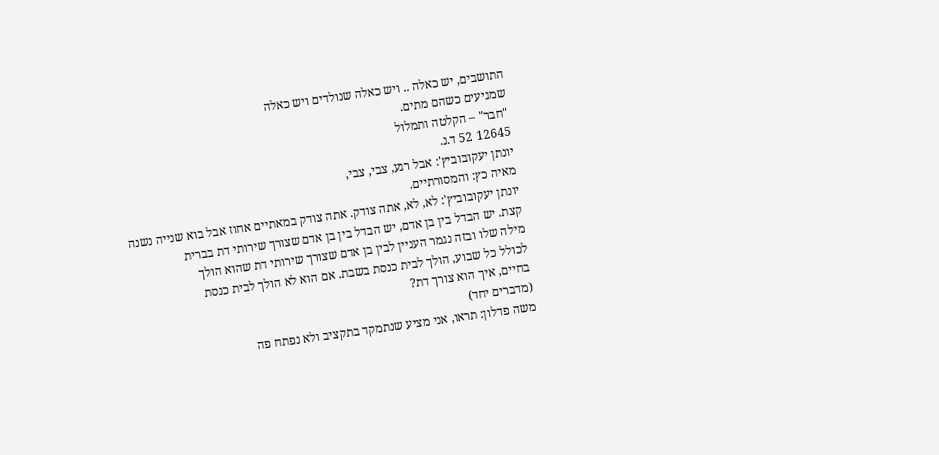התושבים, יש כאלה .. ויש כאלה שנולדים ויש כאלה
שמגיעים כשהם מתים.
"חבר" – הקלטה ותמלול
12645 52 ד.נ.
יונתן יעקובוביץ': אבל רגע, צבי, צבי,
מאיה כץ: והמסורתיים.
יונתן יעקובוביץ': לא, לא, אתה צודק. אתה צודק במאתיים אחוז אבל בוא שנייה נשנה
קצת. יש הבדל בין בן אדם, יש הבדל בין בן אדם שצורך שירותי דת בברית
מילה שלו ובזה נגמר העניין לבין בן אדם שצורך שירותי דת שהוא הולך
לכולל כל שבוע, הולך לבית כנסת בשבת. אם הוא לא הולך לבית כנסת
בחיים, איך הוא צורך דת?
(מדברים יחד)
משה פדלון: תראו, אני מציע שנתמקד בתקציב ולא נפתח פה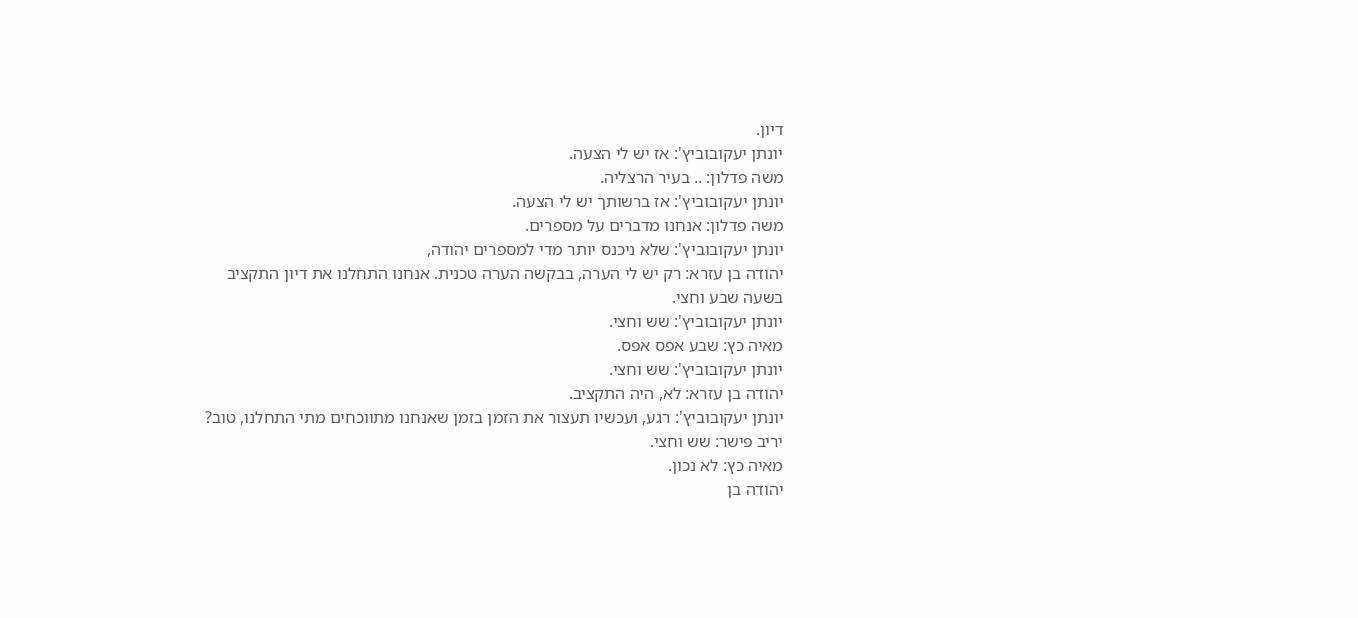דיון.
יונתן יעקובוביץ': אז יש לי הצעה.
משה פדלון: .. בעיר הרצליה.
יונתן יעקובוביץ': אז ברשותך יש לי הצעה.
משה פדלון: אנחנו מדברים על מספרים.
יונתן יעקובוביץ': שלא ניכנס יותר מדי למספרים יהודה,
יהודה בן עזרא: רק יש לי הערה, בבקשה הערה טכנית. אנחנו התחלנו את דיון התקציב
בשעה שבע וחצי.
יונתן יעקובוביץ': שש וחצי.
מאיה כץ: שבע אפס אפס.
יונתן יעקובוביץ': שש וחצי.
יהודה בן עזרא: לא, היה התקציב.
יונתן יעקובוביץ': רגע, ועכשיו תעצור את הזמן בזמן שאנחנו מתווכחים מתי התחלנו, טוב?
יריב פישר: שש וחצי.
מאיה כץ: לא נכון.
יהודה בן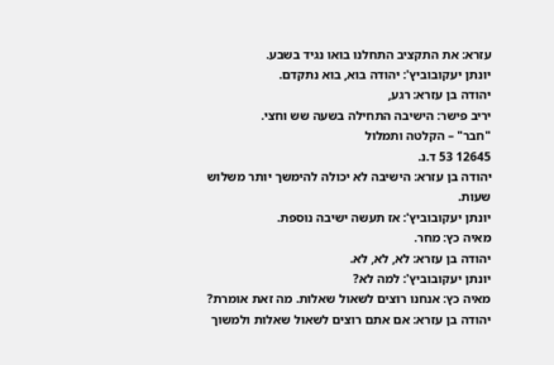עזרא: את התקציב התחלנו בואו נגיד בשבע.
יונתן יעקובוביץ': יהודה בוא, בוא נתקדם.
יהודה בן עזרא: רגע,
יריב פישר: הישיבה התחילה בשעה שש וחצי.
"חבר" – הקלטה ותמלול
12645 53 ד.נ.
יהודה בן עזרא: הישיבה לא יכולה להימשך יותר משלוש שעות.
יונתן יעקובוביץ': אז תעשה ישיבה נוספת.
מאיה כץ: מחר.
יהודה בן עזרא: לא, לא, לא.
יונתן יעקובוביץ': למה לא?
מאיה כץ: אנחנו רוצים לשאול שאלות. מה זאת אומרת?
יהודה בן עזרא: אם אתם רוצים לשאול שאלות ולמשוך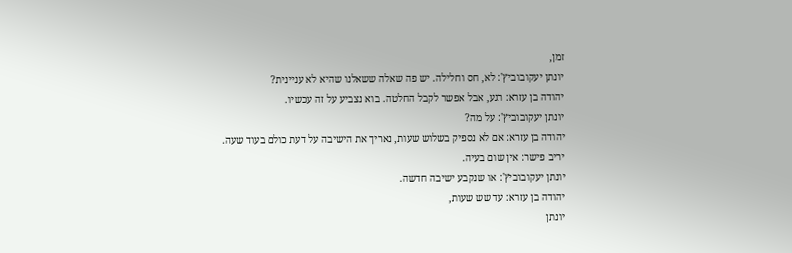זמן,
יונתן יעקובוביץ': לא, חס וחלילה. יש פה שאלה ששאלנו שהיא לא עניינית?
יהודה בן עזרא: רגע, אבל אפשר לקבל החלטה. בוא נצביע על זה עכשיו.
יונתן יעקובוביץ': על מה?
יהודה בן עזרא: אם לא נספיק בשלוש שעות, נאריך את הישיבה על דעת כולם בעוד שעה.
יריב פישר: אין שום בעיה.
יונתן יעקובוביץ': או שנקבע ישיבה חדשה.
יהודה בן עזרא: עד שש שעות,
יונתן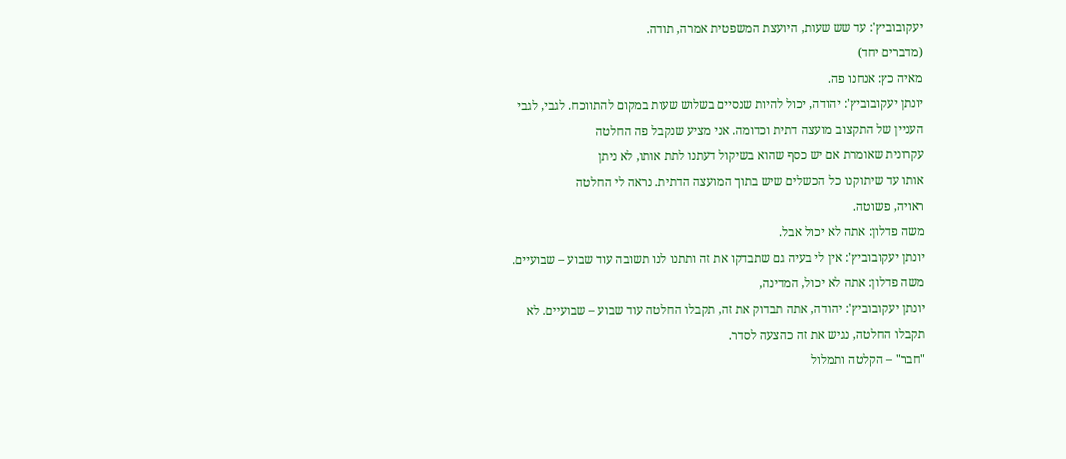יעקובוביץ': עד שש שעות, היועצת המשפטית אמרה, תודה.
(מדברים יחד)
מאיה כץ: אנחנו פה.
יונתן יעקובוביץ': יהודה, יכול להיות שנסיים בשלוש שעות במקום להתווכח. לגבי, לגבי
העניין של התקצוב מועצה דתית וכדומה. אני מציע שנקבל פה החלטה
עקרונית שאומרת אם יש כסף שהוא בשיקול דעתנו לתת אותו, לא ניתן
אותו עד שיתוקנו כל הכשלים שיש בתוך המועצה הדתית. נראה לי החלטה
ראויה, פשוטה.
משה פדלון: אתה לא יכול אבל.
יונתן יעקובוביץ': אין לי בעיה גם שתבדקו את זה ותתנו לנו תשובה עוד שבוע – שבועיים.
משה פדלון: אתה לא יכול, המדינה,
יונתן יעקובוביץ': יהודה, אתה תבדוק את זה, תקבלו החלטה עוד שבוע – שבועיים. לא
תקבלו החלטה, נגיש את זה כהצעה לסדר.
"חבר" – הקלטה ותמלול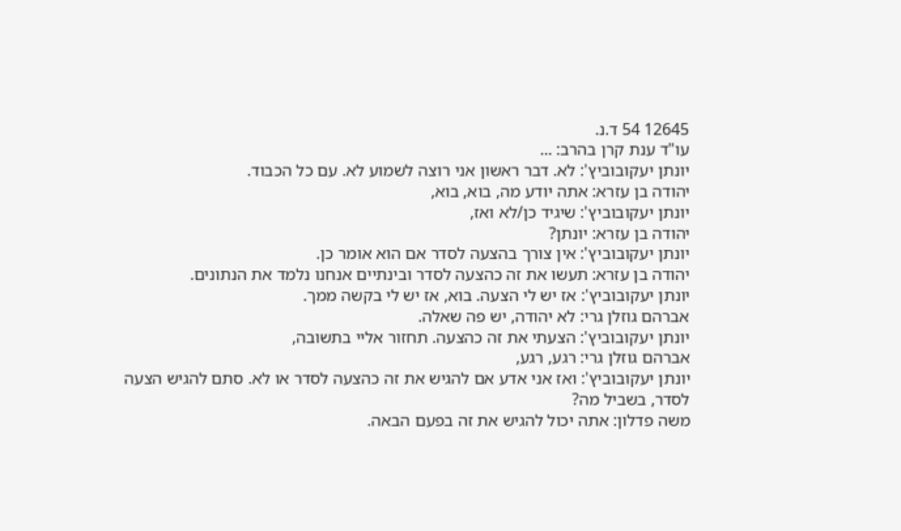12645 54 ד.נ.
עו"ד ענת קרן בהרב: ...
יונתן יעקובוביץ': לא. דבר ראשון אני רוצה לשמוע לא. עם כל הכבוד.
יהודה בן עזרא: אתה יודע מה, בוא, בוא,
יונתן יעקובוביץ': שיגיד כן/לא ואז,
יהודה בן עזרא: יונתן?
יונתן יעקובוביץ': אין צורך בהצעה לסדר אם הוא אומר כן.
יהודה בן עזרא: תעשו את זה כהצעה לסדר ובינתיים אנחנו נלמד את הנתונים.
יונתן יעקובוביץ': אז יש לי הצעה. בוא, אז יש לי בקשה ממך.
אברהם גוזלן גרי: לא יהודה, יש פה שאלה.
יונתן יעקובוביץ': הצעתי את זה כהצעה. תחזור אליי בתשובה,
אברהם גוזלן גרי: רגע, רגע,
יונתן יעקובוביץ': ואז אני אדע אם להגיש את זה כהצעה לסדר או לא. סתם להגיש הצעה
לסדר, בשביל מה?
משה פדלון: אתה יכול להגיש את זה בפעם הבאה.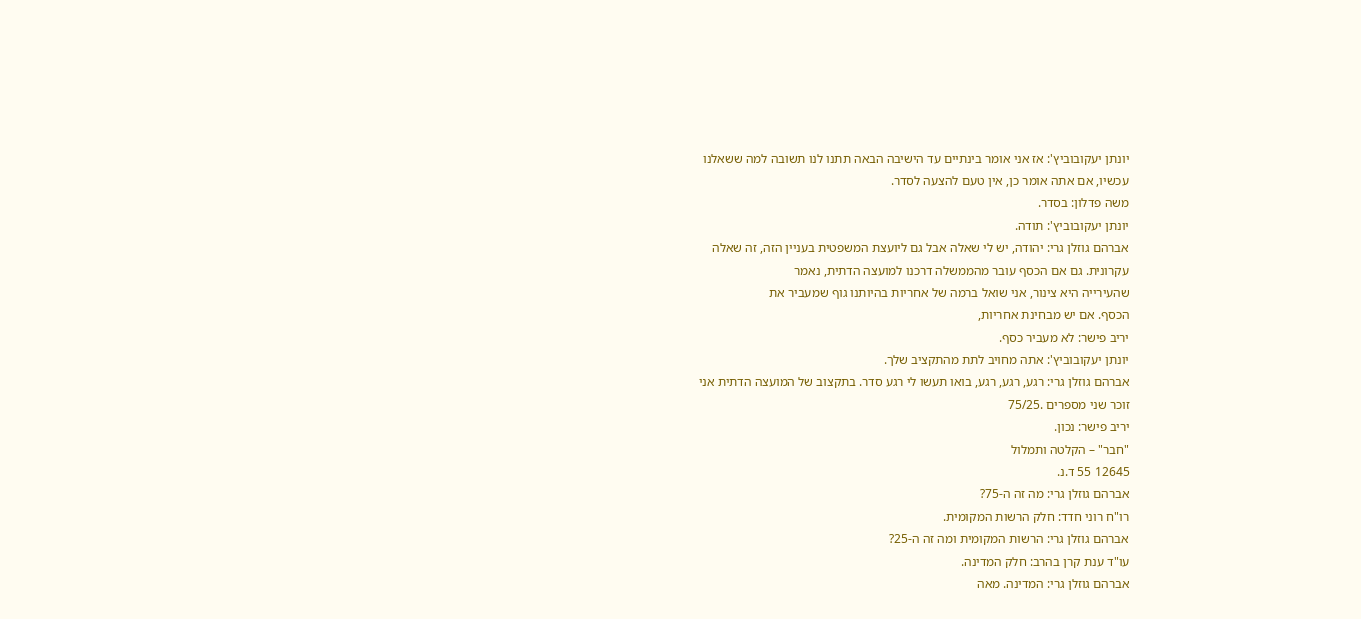יונתן יעקובוביץ': אז אני אומר בינתיים עד הישיבה הבאה תתנו לנו תשובה למה ששאלנו
עכשיו, אם אתה אומר כן, אין טעם להצעה לסדר.
משה פדלון: בסדר.
יונתן יעקובוביץ': תודה.
אברהם גוזלן גרי: יהודה, יש לי שאלה אבל גם ליועצת המשפטית בעניין הזה, זה שאלה
עקרונית. גם אם הכסף עובר מהממשלה דרכנו למועצה הדתית, נאמר
שהעירייה היא צינור, אני שואל ברמה של אחריות בהיותנו גוף שמעביר את
הכסף. אם יש מבחינת אחריות,
יריב פישר: לא מעביר כסף.
יונתן יעקובוביץ': אתה מחויב לתת מהתקציב שלך.
אברהם גוזלן גרי: רגע, רגע, רגע, בואו תעשו לי רגע סדר. בתקצוב של המועצה הדתית אני
זוכר שני מספרים .75/25
יריב פישר: נכון.
"חבר" – הקלטה ותמלול
12645 55 ד.נ.
אברהם גוזלן גרי: מה זה ה-75?
רו"ח רוני חדד: חלק הרשות המקומית.
אברהם גוזלן גרי: הרשות המקומית ומה זה ה-25?
עו"ד ענת קרן בהרב: חלק המדינה.
אברהם גוזלן גרי: המדינה. מאה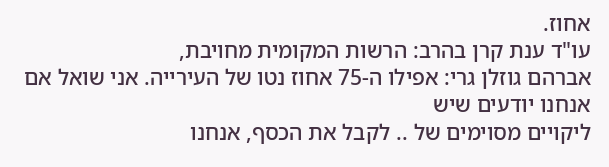אחוז.
עו"ד ענת קרן בהרב: הרשות המקומית מחויבת,
אברהם גוזלן גרי: אפילו ה-75 אחוז נטו של העירייה. אני שואל אם אנחנו יודעים שיש
ליקויים מסוימים של .. לקבל את הכסף, אנחנו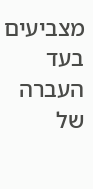מצביעים בעד העברה של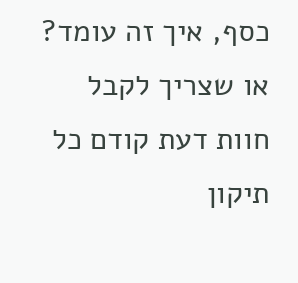כסף, איך זה עומד? או שצריך לקבל חוות דעת קודם כל תיקון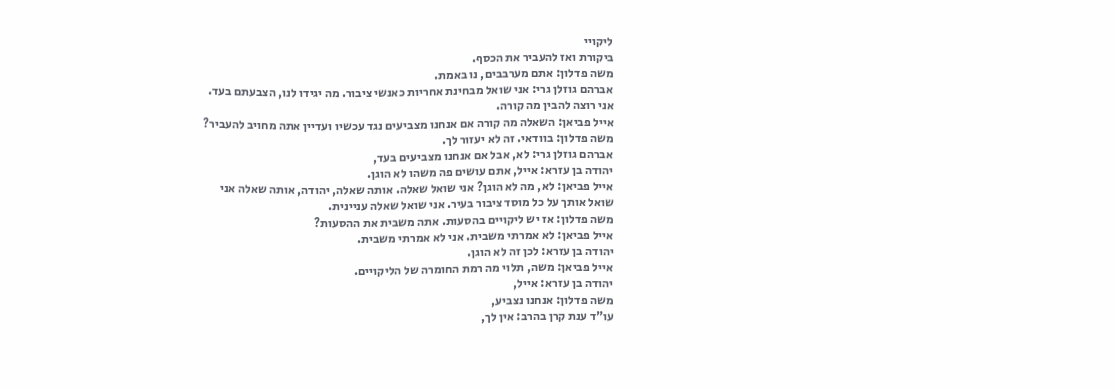ליקויי
ביקורת ואז להעביר את הכסף.
משה פדלון: אתם מערבבים, נו באמת.
אברהם גוזלן גרי: אני שואל מבחינת אחריות כאנשי ציבור. מה יגידו לנו, הצבעתם בעד.
אני רוצה להבין מה קורה.
אייל פביאן: השאלה מה קורה אם אנחנו מצביעים נגד עכשיו ועדיין אתה מחויב להעביר?
משה פדלון: בוודאי. זה לא יעזור לך.
אברהם גוזלן גרי: לא, אבל אם אנחנו מצביעים בעד,
יהודה בן עזרא: אייל, אתם עושים פה משהו לא הוגן.
אייל פביאן: לא, מה לא הוגן? אני שואל שאלה. אותה שאלה, יהודה, אותה שאלה אני
שואל אותך על כל מוסד ציבור בעיר. אני שואל שאלה עניינית.
משה פדלון: אז יש ליקויים בהסעות. אתה משבית את ההסעות?
אייל פביאן: לא אמרתי משבית. אני לא אמרתי משבית.
יהודה בן עזרא: לכן זה לא הוגן.
אייל פביאן: משה, תלוי מה רמת החומרה של הליקויים.
יהודה בן עזרא: אייל,
משה פדלון: אנחנו נצביע,
עו"ד ענת קרן בהרב: אין לך,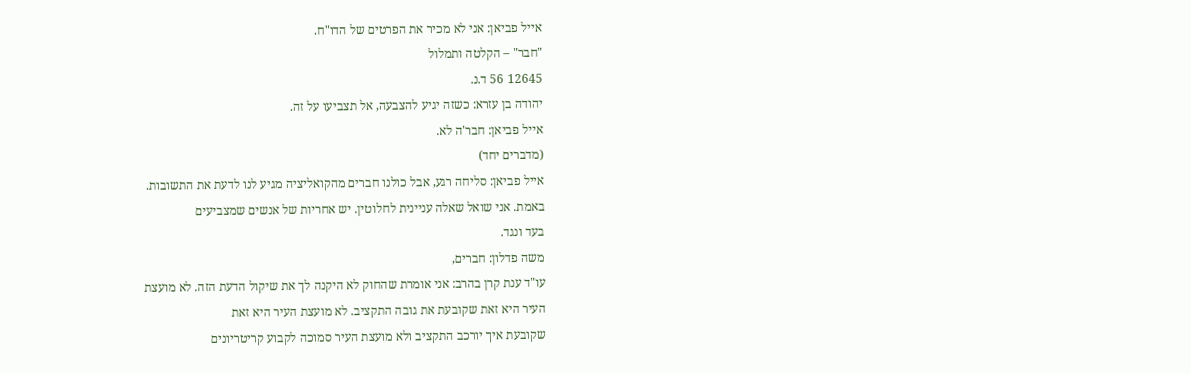אייל פביאן: אני לא מכיר את הפרטים של הדו"ח.
"חבר" – הקלטה ותמלול
12645 56 ד.נ.
יהודה בן עזרא: כשזה יגיע להצבעה, אל תצביעו על זה.
אייל פביאן: חבר'ה לא.
(מדברים יחד)
אייל פביאן: סליחה רגע, אבל כולנו חברים מהקואליציה מגיע לנו לדעת את התשובות.
באמת. אני שואל שאלה עניינית לחלוטין. יש אחריות של אנשים שמצביעים
בעד ונגד.
משה פדלון: חברים,
עו"ד ענת קרן בהרב: אני אומרת שהחוק לא היקנה לך את שיקול הדעת הזה. לא מועצת
העיר היא זאת שקובעת את גובה התקציב. לא מועצת העיר היא זאת
שקובעת איך יורכב התקציב ולא מועצת העיר סמוכה לקבוע קריטריונים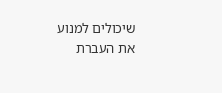שיכולים למנוע את העברת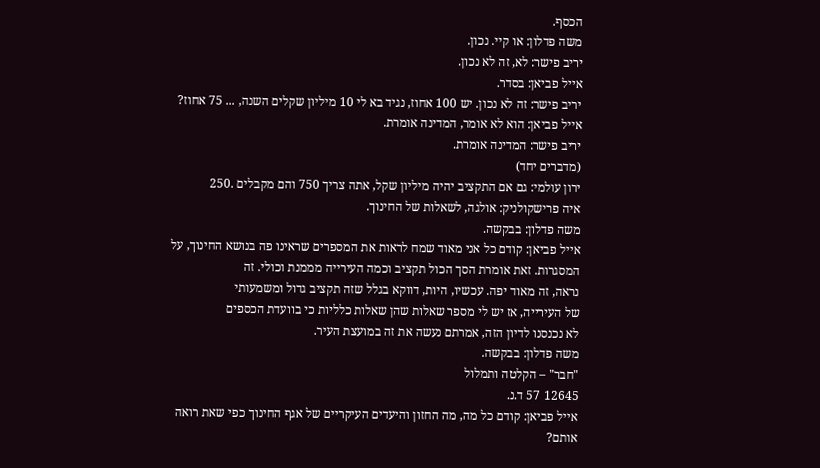הכסף.
משה פדלון: או קיי. נכון.
יריב פישר: לא, זה לא נכון.
אייל פביאן: בסדר.
יריב פישר: זה לא נכון. יש 100 אחוז, נגיד בא לי 10 מיליון שקלים השנה, ... 75 אחוז?
אייל פביאן: הוא לא אומר, המדינה אומרת.
יריב פישר: המדינה אומרת.
(מדברים יחד)
ירון עולמי: גם אם התקציב יהיה מיליון שקל, אתה צריך 750 והם מקבלים .250
איה פרישקולניק: אולגה, לשאלות של החינוך.
משה פדלון: בבקשה.
אייל פביאן: קודם כל אני מאוד שמח לראות את המספרים שראינו פה בנושא החינוך, על
המסגרות. זאת אומרת הסך הכול תקציב וכמה העירייה מממנת וכולי. זה
נראה, זה מאוד יפה. עכשיו, היות, דווקא בגלל שזה תקציב גדול ומשמעותי
של העירייה, אז יש לי מספר שאלות שהן שאלות כלליות כי בוועדת הכספים
לא נכנסנו לדיון הזה, אמרתם נעשה את זה במועצת העיר.
משה פדלון: בבקשה.
"חבר" – הקלטה ותמלול
12645 57 ד.נ.
אייל פביאן: קודם כל מה, מה החזון והיעדים העיקריים של אגף החינוך כפי שאת רואה
אותם?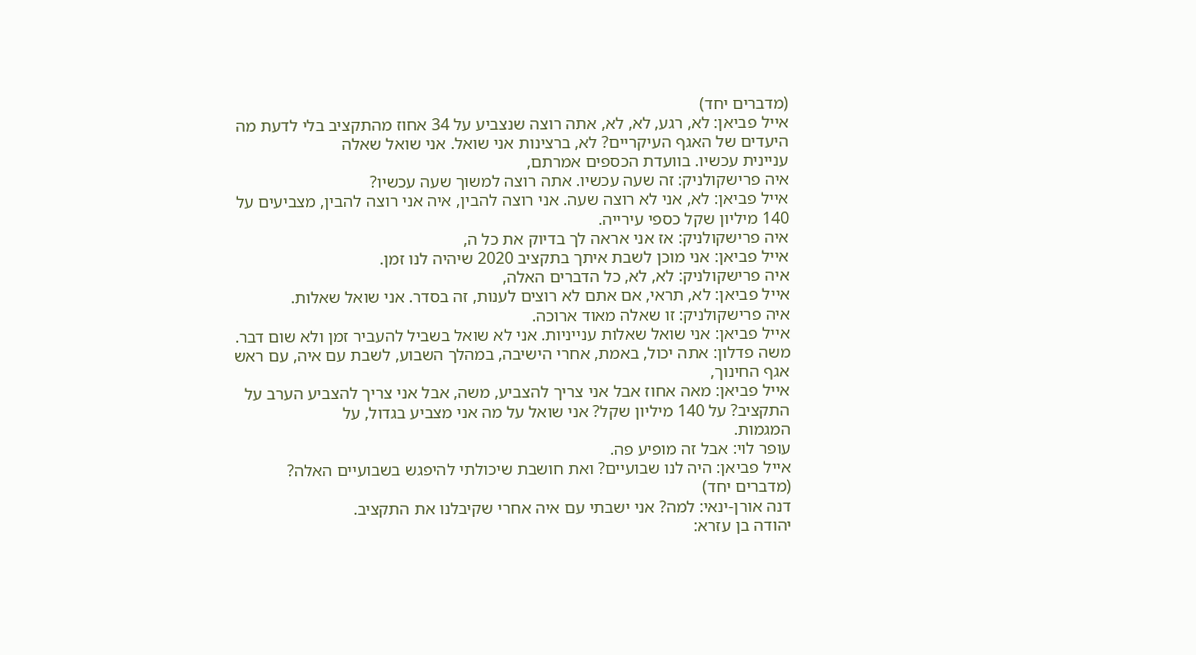(מדברים יחד)
אייל פביאן: לא, רגע, לא, לא, אתה רוצה שנצביע על 34 אחוז מהתקציב בלי לדעת מה
היעדים של האגף העיקריים? לא, ברצינות אני שואל. אני שואל שאלה
עניינית עכשיו. בוועדת הכספים אמרתם,
איה פרישקולניק: זה שעה עכשיו. אתה רוצה למשוך שעה עכשיו?
אייל פביאן: לא, אני לא רוצה שעה. אני רוצה להבין, איה אני רוצה להבין, מצביעים על
140 מיליון שקל כספי עירייה.
איה פרישקולניק: אז אני אראה לך בדיוק את כל ה,
אייל פביאן: אני מוכן לשבת איתך בתקציב 2020 שיהיה לנו זמן.
איה פרישקולניק: לא, לא, כל הדברים האלה,
אייל פביאן: לא, תראי, אם אתם לא רוצים לענות, זה בסדר. אני שואל שאלות.
איה פרישקולניק: זו שאלה מאוד ארוכה.
אייל פביאן: אני שואל שאלות ענייניות. אני לא שואל בשביל להעביר זמן ולא שום דבר.
משה פדלון: אתה יכול, באמת, אחרי הישיבה, במהלך השבוע, לשבת עם איה, עם ראש
אגף החינוך,
אייל פביאן: מאה אחוז אבל אני צריך להצביע, משה, אבל אני צריך להצביע הערב על
התקציב? על 140 מיליון שקל? אני שואל על מה אני מצביע בגדול, על
המגמות.
עופר לוי: אבל זה מופיע פה.
אייל פביאן: היה לנו שבועיים? ואת חושבת שיכולתי להיפגש בשבועיים האלה?
(מדברים יחד)
דנה אורן-ינאי: למה? אני ישבתי עם איה אחרי שקיבלנו את התקציב.
יהודה בן עזרא: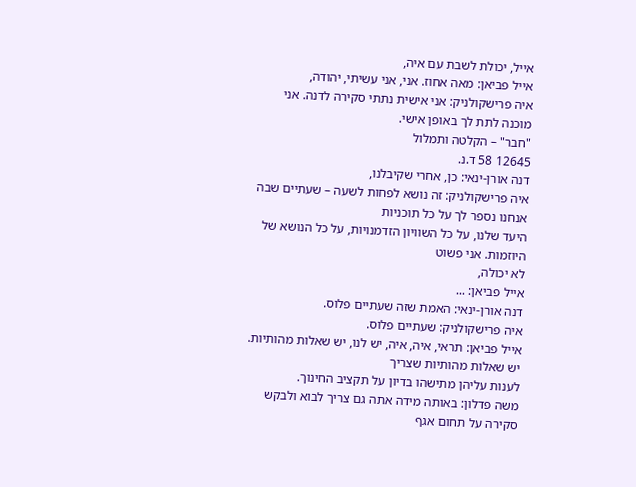אייל, יכולת לשבת עם איה,
אייל פביאן: מאה אחוז. אני, אני עשיתי, יהודה,
איה פרישקולניק: אני אישית נתתי סקירה לדנה. אני מוכנה לתת לך באופן אישי.
"חבר" – הקלטה ותמלול
12645 58 ד.נ.
דנה אורן-ינאי: כן, אחרי שקיבלנו,
איה פרישקולניק: זה נושא לפחות לשעה – שעתיים שבה אנחנו נספר לך על כל תוכניות
היעד שלנו, על כל השוויון הזדמנויות, על כל הנושא של היוזמות. אני פשוט
לא יכולה,
אייל פביאן: ...
דנה אורן-ינאי: האמת שזה שעתיים פלוס.
איה פרישקולניק: שעתיים פלוס.
אייל פביאן: תראי, איה, איה, יש לנו, יש שאלות מהותיות. יש שאלות מהותיות שצריך
לענות עליהן מתישהו בדיון על תקציב החינוך.
משה פדלון: באותה מידה אתה גם צריך לבוא ולבקש סקירה על תחום אגף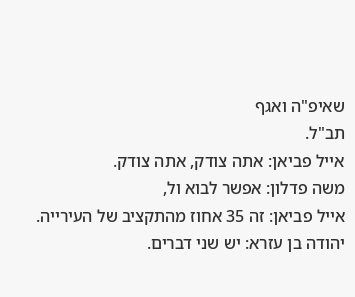שאיפ"ה ואגף
תב"ל.
אייל פביאן: אתה צודק, אתה צודק.
משה פדלון: אפשר לבוא ול,
אייל פביאן: זה 35 אחוז מהתקציב של העירייה.
יהודה בן עזרא: יש שני דברים.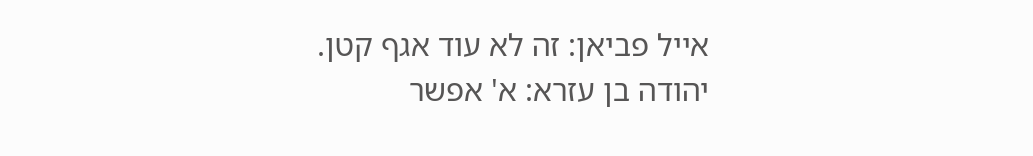אייל פביאן: זה לא עוד אגף קטן.
יהודה בן עזרא: א' אפשר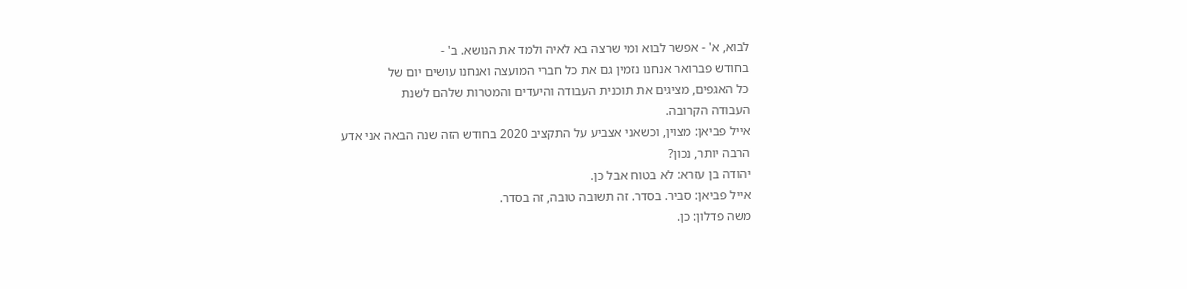לבוא, א' - אפשר לבוא ומי שרצה בא לאיה ולמד את הנושא. ב' -
בחודש פברואר אנחנו נזמין גם את כל חברי המועצה ואנחנו עושים יום של
כל האגפים, מציגים את תוכנית העבודה והיעדים והמטרות שלהם לשנת
העבודה הקרובה.
אייל פביאן: מצוין, וכשאני אצביע על התקציב 2020 בחודש הזה שנה הבאה אני אדע
הרבה יותר, נכון?
יהודה בן עזרא: לא בטוח אבל כן.
אייל פביאן: סביר. בסדר. זה תשובה טובה, זה בסדר.
משה פדלון: כן.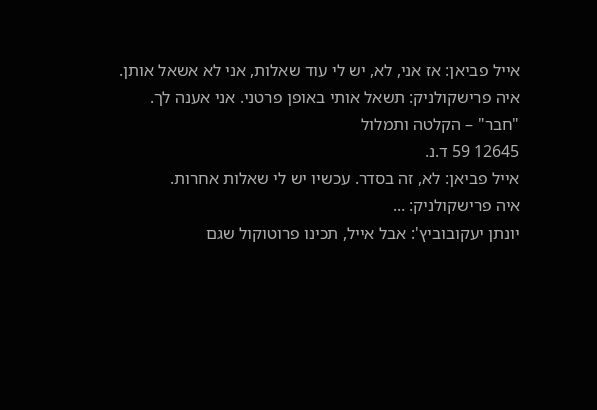אייל פביאן: אז אני, לא, יש לי עוד שאלות, אני לא אשאל אותן.
איה פרישקולניק: תשאל אותי באופן פרטני. אני אענה לך.
"חבר" – הקלטה ותמלול
12645 59 ד.נ.
אייל פביאן: לא, זה בסדר. עכשיו יש לי שאלות אחרות.
איה פרישקולניק: ...
יונתן יעקובוביץ': אבל אייל, תכינו פרוטוקול שגם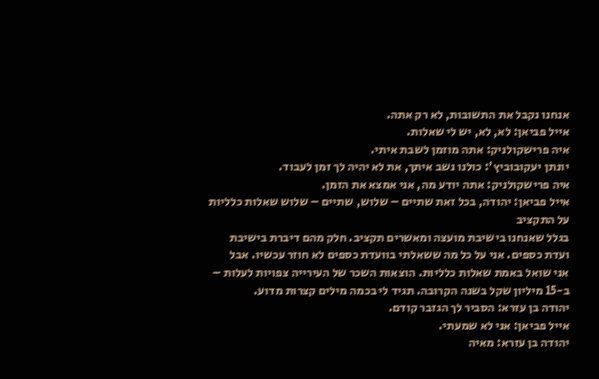אנחנו נקבל את התשובות, לא רק אתה.
אייל פביאן: לא, לא, יש לי שאלות.
איה פרישקולניק: אתה מוזמן לשבת איתי.
יונתן יעקובוביץ': כולנו נשב איתך, את לא יהיה לך זמן לעבוד.
איה פרישקולניק: אתה יודע מה, אני אמצא את הזמן.
אייל פביאן: יהודה, בכל זאת שתיים – שלוש, שתיים – שלוש שאלות כלליות על התקציב
בגלל שאנחנו בישיבת מועצה ומאשרים תקציב. חלק מהם דיברת בישיבת
ועדת כספים. אני על כל מה ששאלתי בוועדת כספים לא חוזר עכשיו. אבל
אני שואל באמת שאלות כלליות. הוצאות השכר של העירייה צפויות לעלות –
ב-15 מיליון שקל בשנה הקרובה. תגיד לי בכמה מילים קצרות מדוע.
יהודה בן עזרא: הסביר לך הגזבר קודם.
אייל פביאן: אני לא שמעתי.
יהודה בן עזרא: מאיה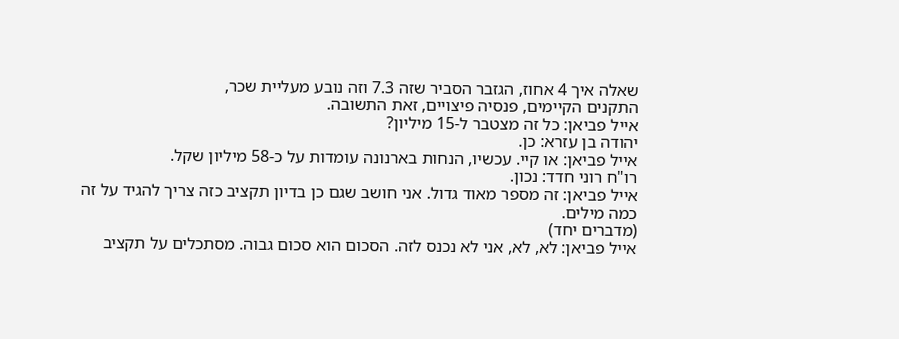שאלה איך 4 אחוז, הגזבר הסביר שזה 7.3 וזה נובע מעליית שכר,
התקנים הקיימים, פנסיה פיצויים, זאת התשובה.
אייל פביאן: כל זה מצטבר ל-15 מיליון?
יהודה בן עזרא: כן.
אייל פביאן: או קיי. עכשיו, הנחות בארנונה עומדות על כ-58 מיליון שקל.
רו"ח רוני חדד: נכון.
אייל פביאן: זה מספר מאוד גדול. אני חושב שגם כן בדיון תקציב כזה צריך להגיד על זה
כמה מילים.
(מדברים יחד)
אייל פביאן: לא, לא, אני לא נכנס לזה. הסכום הוא סכום גבוה. מסתכלים על תקציב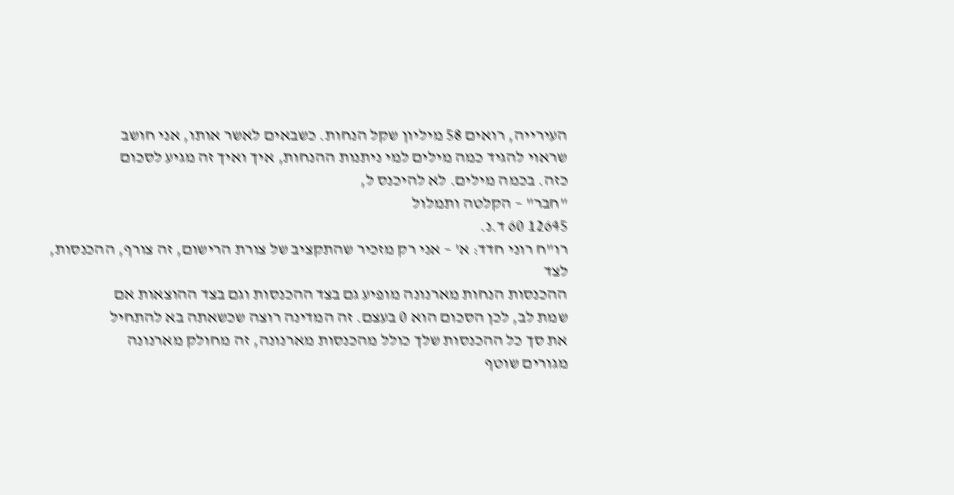העירייה, רואים 58 מיליון שקל הנחות. כשבאים לאשר אותו, אני חושב
שראוי להגיד כמה מילים למי ניתנות ההנחות, איך ואיך זה מגיע לסכום
כזה. בכמה מילים. לא להיכנס ל,
"חבר" – הקלטה ותמלול
12645 60 ד.נ.
רו"ח רוני חדד: א' – אני רק מזכיר שהתקציב של צורת הרישום, זה צורף, ההכנסות, לצד
ההכנסות הנחות מארנונה מופיע גם בצד ההכנסות וגם בצד ההוצאות אם
שמת לב, לכן הסכום הוא 0 בעצם. זה המדינה רוצה שכשאתה בא להתחיל
את סך כל ההכנסות שלך כולל מהכנסות מארנונה, זה מחולק מארנונה
מגורים שוטף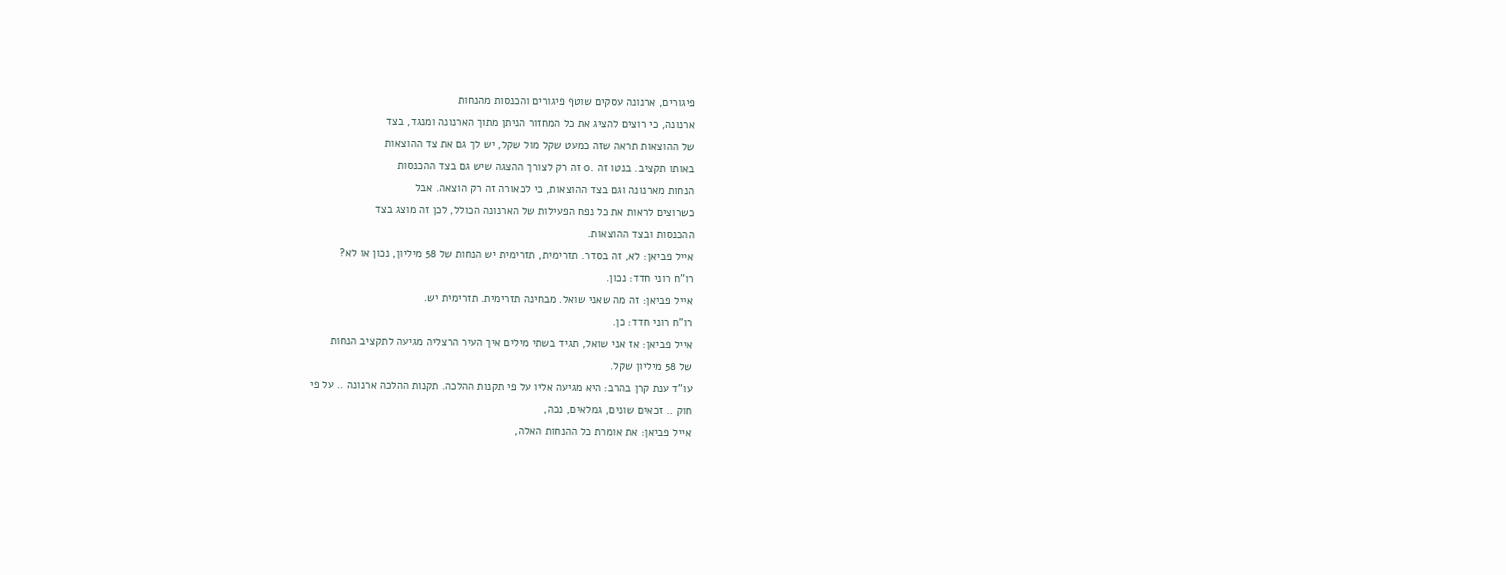פיגורים, ארנונה עסקים שוטף פיגורים והכנסות מהנחות
ארנונה, כי רוצים להציג את כל המחזור הניתן מתוך הארנונה ומנגד, בצד
של ההוצאות תראה שזה כמעט שקל מול שקל, יש לך גם את צד ההוצאות
באותו תקציב. בנטו זה .0 זה רק לצורך ההצגה שיש גם בצד ההכנסות
הנחות מארנונה וגם בצד ההוצאות, כי לכאורה זה רק הוצאה. אבל
כשרוצים לראות את כל נפח הפעילות של הארנונה הכולל, לכן זה מוצג בצד
ההכנסות ובצד ההוצאות.
אייל פביאן: לא, זה בסדר. תזרימית, תזרימית יש הנחות של 58 מיליון, נכון או לא?
רו"ח רוני חדד: נכון.
אייל פביאן: זה מה שאני שואל. מבחינה תזרימית. תזרימית יש.
רו"ח רוני חדד: כן.
אייל פביאן: אז אני שואל, תגיד בשתי מילים איך העיר הרצליה מגיעה לתקציב הנחות
של 58 מיליון שקל.
עו"ד ענת קרן בהרב: היא מגיעה אליו על פי תקנות ההלכה. תקנות ההלכה ארנונה .. על פי
חוק .. זכאים שונים, גמלאים, נכה,
אייל פביאן: את אומרת כל ההנחות האלה,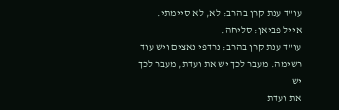עו"ד ענת קרן בהרב: לא, לא סיימתי.
אייל פביאן: סליחה.
עו"ד ענת קרן בהרב: נרדפי נאצים ויש עוד רשימה. מעבר לכך יש את ועדת, מעבר לכך יש
את ועדת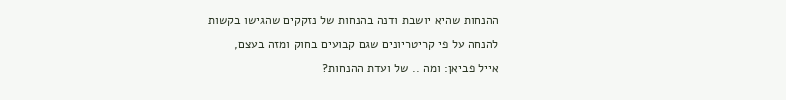ההנחות שהיא יושבת ודנה בהנחות של נזקקים שהגישו בקשות
להנחה על פי קריטריונים שגם קבועים בחוק ומזה בעצם,
אייל פביאן: ומה .. של ועדת ההנחות?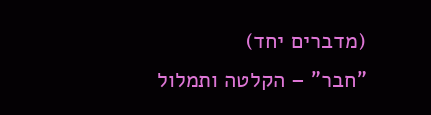(מדברים יחד)
"חבר" – הקלטה ותמלול